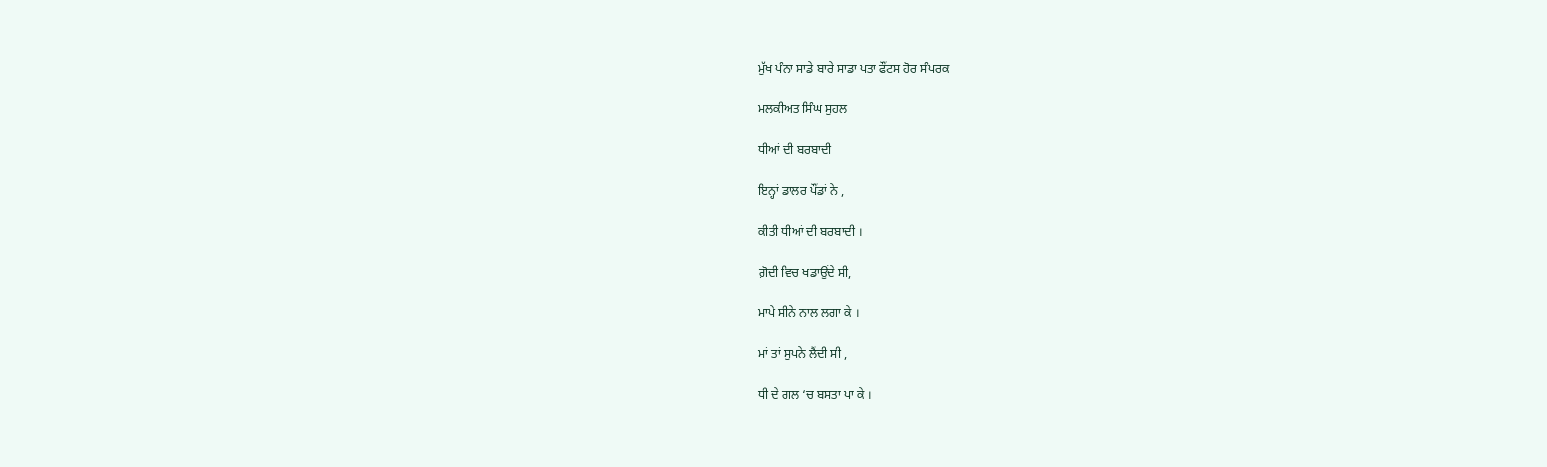ਮੁੱਖ ਪੰਨਾ ਸਾਡੇ ਬਾਰੇ ਸਾਡਾ ਪਤਾ ਫੌਂਟਸ ਹੋਰ ਸੰਪਰਕ

ਮਲਕੀਅਤ ਸਿੰਘ ਸੁਹਲ

ਧੀਆਂ ਦੀ ਬਰਬਾਦੀ

ਇਨ੍ਹਾਂ ਡਾਲਰ ਪੌਂਡਾਂ ਨੇ ,

ਕੀਤੀ ਧੀਆਂ ਦੀ ਬਰਬਾਦੀ ।

ਗ਼ੋਦੀ ਵਿਚ ਖਡਾਉਂਦੇ ਸੀ,

ਮਾਪੇ ਸੀਨੇ ਨਾਲ ਲਗਾ ਕੇ ।

ਮਾਂ ਤਾਂ ਸੁਪਨੇ ਲੈਂਦੀ ਸੀ ,

ਧੀ ਦੇ ਗਲ ‘ਚ ਬਸਤਾ ਪਾ ਕੇ ।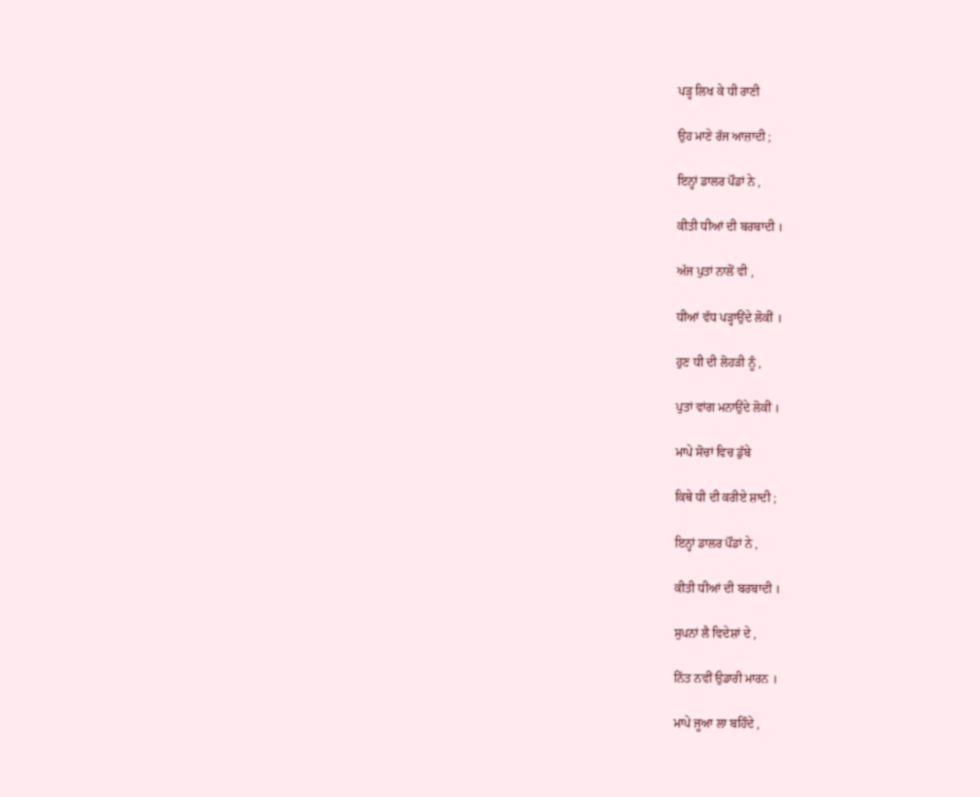ਪੜ੍ਹ ਲਿਖ ਕੇ ਧੀ ਰਾਣੀ

ਉਹ ਮਾਣੇ ਰੱਜ ਆਜ਼ਾਦੀ ;

ਇਨ੍ਹਾਂ ਡਾਲਰ ਪੌਡਾਂ ਨੇ ,

ਕੀਤੀ ਧੀਆਂ ਦੀ ਬਰਬਾਦੀ ।

ਅੱਜ ਪੁਤਾਂ ਨਾਲੋਂ ਵੀ ,

ਧੀਆਂ ਵੱਧ ਪੜ੍ਹਾਉਂਦੇ ਲੋਕੀਂ ।

ਹੁਣ ਧੀ ਦੀ ਲੋਹੜੀ ਨੂੰ ,

ਪੁਤਾਂ ਵਾਂਗ ਮਨਾਉਂਦੇ ਲੋਕੀਂ ।

ਮਾਪੇ ਸੋਚਾਂ ਵਿਚ ਡੁੱਬੇ

ਕਿਥੇ ਧੀ ਦੀ ਕਰੀਏ ਸ਼ਾਦੀ ;

ਇਨ੍ਹਾਂ ਡਾਲਰ ਪੌਂਡਾਂ ਨੇ ,

ਕੀਤੀ ਧੀਆਂ ਦੀ ਬਰਬਾਦੀ ।

ਸੁਪਨਾਂ ਲੈ ਵਿਦੇਸ਼ਾਂ ਦੇ ,

ਨਿੱਤ ਨਵੀਂ ਉਡਾਰੀ ਮਾਰਨ ।

ਮਾਪੇ ਜੂਆ ਲਾ ਬਹਿੰਦੇ ,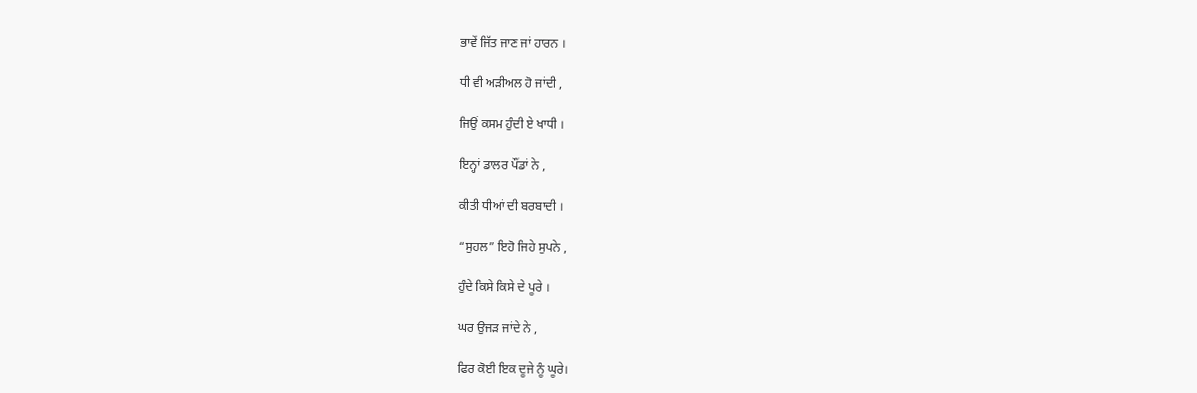ਭਾਵੇਂ ਜਿੱਤ ਜਾਣ ਜਾਂ ਹਾਰਨ ।

ਧੀ ਵੀ ਅੜੀਅਲ ਹੋ ਜਾਂਦੀ ,

ਜਿਉਂ ਕਸਮ ਹੁੰਦੀ ਏ ਖਾਧੀ ।

ਇਨ੍ਹਾਂ ਡਾਲਰ ਪੌਂਡਾਂ ਨੇ ,

ਕੀਤੀ ਧੀਆਂ ਦੀ ਬਰਬਾਦੀ ।

“ਸੁਹਲ” ਇਹੋ ਜਿਹੇ ਸੁਪਨੇ ,

ਹੁੰਦੇ ਕਿਸੇ ਕਿਸੇ ਦੇ ਪੂਰੇ ।

ਘਰ ਉਜੜ ਜਾਂਦੇ ਨੇ ,

ਫਿਰ ਕੋਈ ਇਕ ਦੂਜੇ ਨੂੰ ਘੂਰੇ।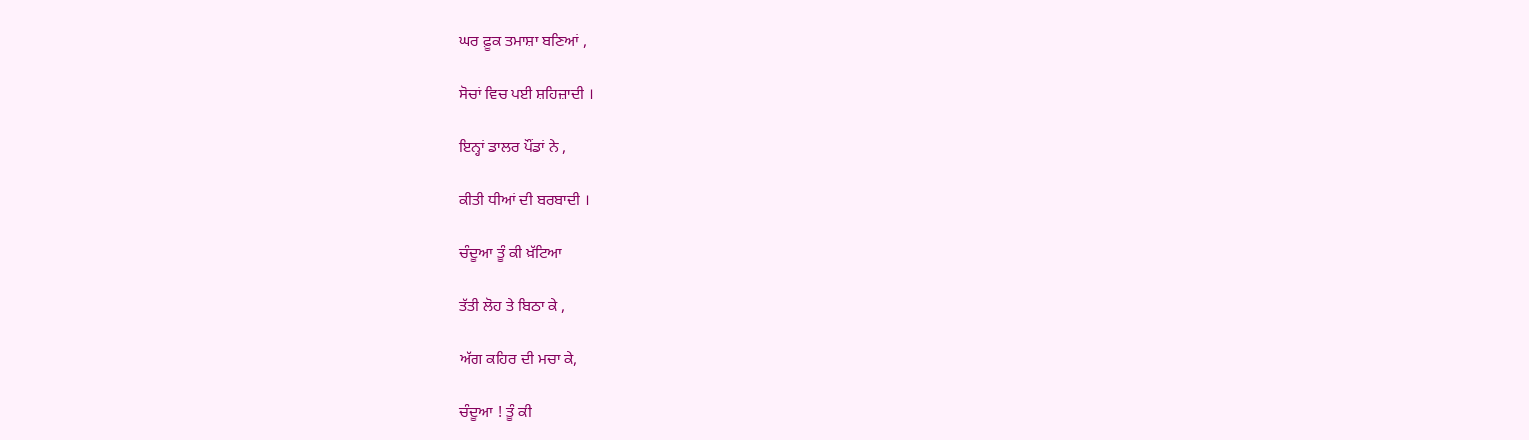ਘਰ ਫ਼ੂਕ ਤਮਾਸ਼ਾ ਬਣਿਆਂ ,

ਸੋਚਾਂ ਵਿਚ ਪਈ ਸ਼ਹਿਜ਼ਾਦੀ ।

ਇਨ੍ਹਾਂ ਡਾਲਰ ਪੌਂਡਾਂ ਨੇ ,

ਕੀਤੀ ਧੀਆਂ ਦੀ ਬਰਬਾਦੀ ।

ਚੰਦੂਆ ਤੂੰ ਕੀ ਖ਼ੱਟਿਆ

ਤੱਤੀ ਲੋਹ ਤੇ ਬਿਠਾ ਕੇ ,

ਅੱਗ ਕਹਿਰ ਦੀ ਮਚਾ ਕੇ,

ਚੰਦੂਆ ! ਤੂੰ ਕੀ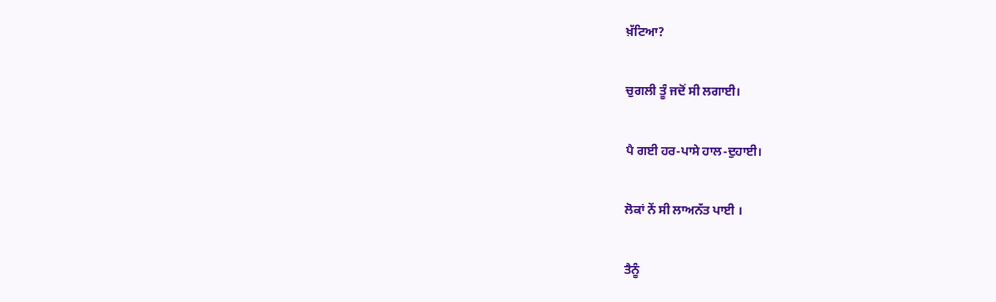ਖ਼ੱਟਿਆ?

ਚੁਗਲੀ ਤੂੰ ਜਦੋਂ ਸੀ ਲਗਾਈ।

ਪੈ ਗਈ ਹਰ-ਪਾਸੇ ਹਾਲ-ਦੁਹਾਈ।

ਲੋਕਾਂ ਨੇਂ ਸੀ ਲਾਅਨੱਤ ਪਾਈ ।

ਤੈਨੂੰ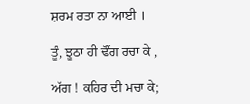ਸ਼ਰਮ ਰਤਾ ਨਾ ਆਈ ।

ਤੂੰ, ਝੂਠਾ ਹੀ ਢੌਂਗ ਰਚਾ ਕੇ ,

ਅੱਗ ! ਕਹਿਰ ਦੀ ਮਚਾ ਕੇ;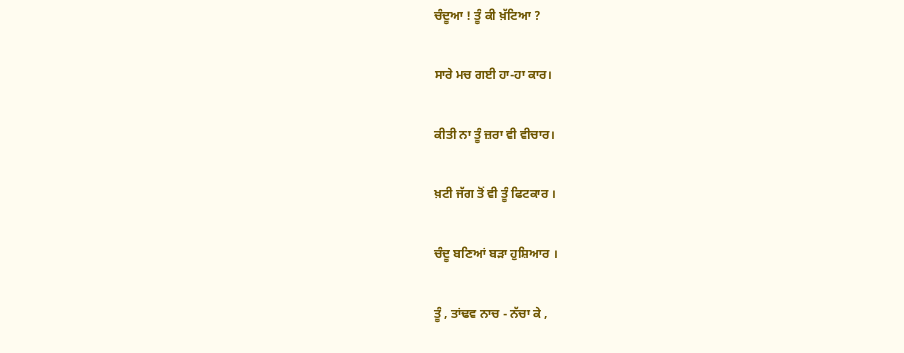ਚੰਦੂਆ ! ਤੂੰ ਕੀ ਖ਼ੱਟਿਆ ?

ਸਾਰੇ ਮਚ ਗਈ ਹਾ-ਹਾ ਕਾਰ।

ਕੀਤੀ ਨਾ ਤੂੰ ਜ਼ਰਾ ਵੀ ਵੀਚਾਰ।

ਖ਼ਟੀ ਜੱਗ ਤੋਂ ਵੀ ਤੂੰ ਫਿਟਕਾਰ ।

ਚੰਦੂ ਬਣਿਆਂ ਬੜਾ ਹੁਸ਼ਿਆਰ ।

ਤੂੰ , ਤਾਂਢਵ ਨਾਚ - ਨੱਚਾ ਕੇ ,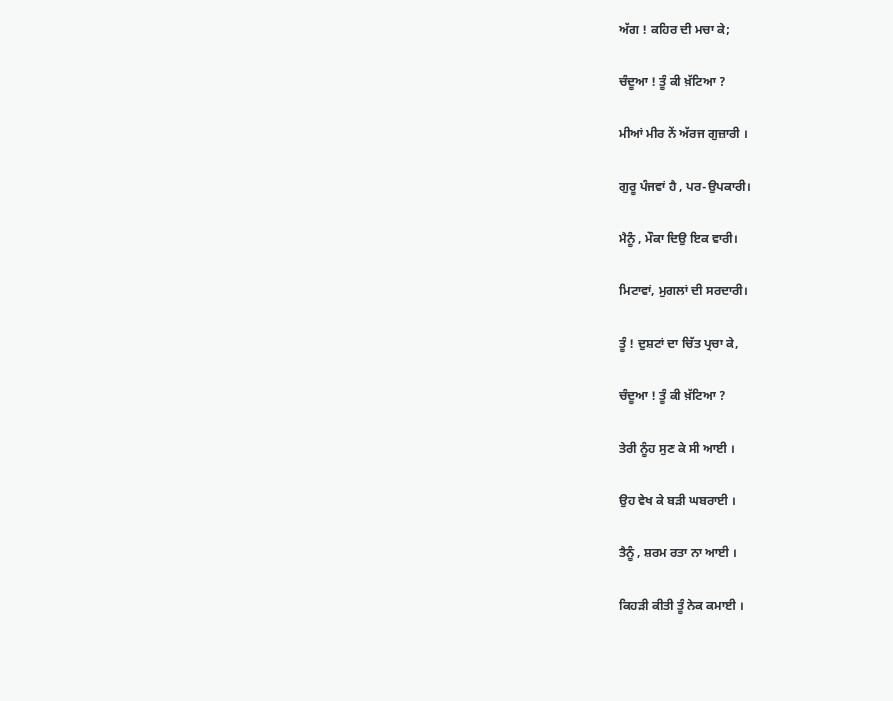ਅੱਗ ! ਕਹਿਰ ਦੀ ਮਚਾ ਕੇ;

ਚੰਦੂਆ ! ਤੂੰ ਕੀ ਖ਼ੱਟਿਆ ?

ਮੀਆਂ ਮੀਰ ਨੇਂ ਅੱਰਜ ਗੁਜ਼ਾਰੀ ।

ਗੁਰੂ ਪੰਜਵਾਂ ਹੈ , ਪਰ-ਉਪਕਾਰੀ।

ਮੈਨੂੰ , ਮੌਕਾ ਦਿਉ ਇਕ ਵਾਰੀ।

ਮਿਟਾਵਾਂ, ਮੁਗਲਾਂ ਦੀ ਸਰਦਾਰੀ।

ਤੂੰ ! ਦੁਸ਼ਟਾਂ ਦਾ ਚਿੱਤ ਪ੍ਰਚਾ ਕੇ,

ਚੰਦੂਆ ! ਤੂੰ ਕੀ ਖ਼ੱਟਿਆ ?

ਤੇਰੀ ਨੂੰਹ ਸੁਣ ਕੇ ਸੀ ਆਈ ।

ਉਹ ਵੇਖ ਕੇ ਬੜੀ ਘਬਰਾਈ ।

ਤੈਨੂੰ , ਸ਼ਰਮ ਰਤਾ ਨਾ ਆਈ ।

ਕਿਹੜੀ ਕੀਤੀ ਤੂੰ ਨੇਕ ਕਮਾਈ ।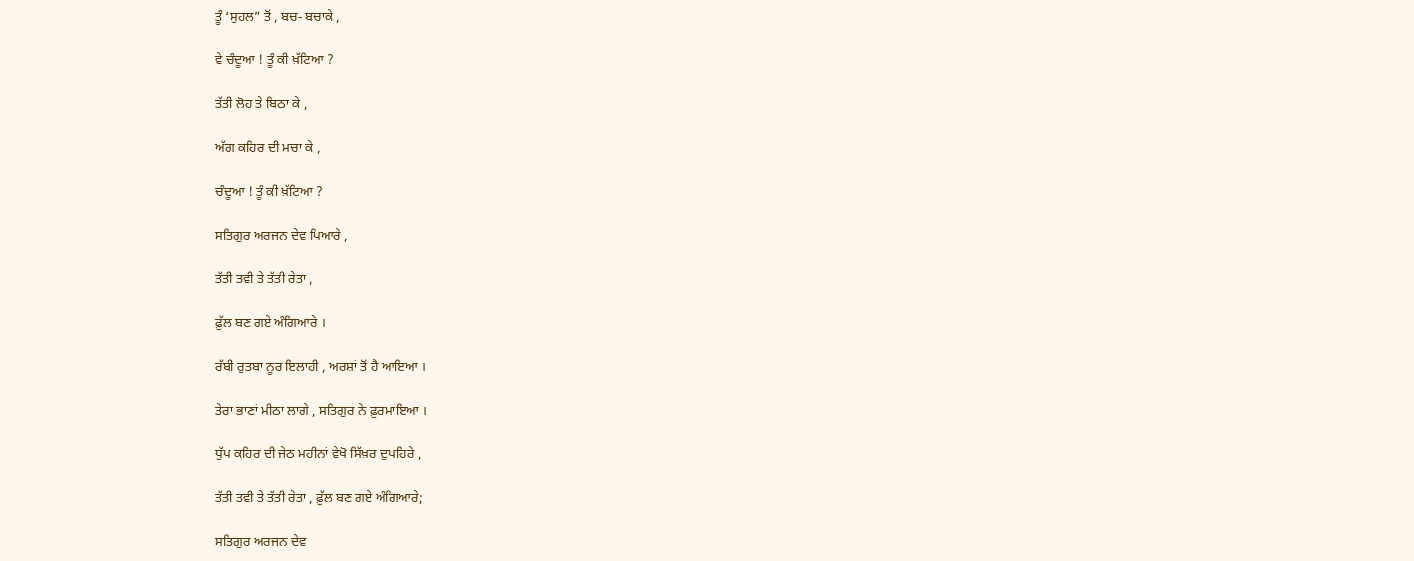ਤੂੰ ‘ਸੁਹਲ” ਤੋਂ , ਬਚ- ਬਚਾਕੇ ,

ਵੇ ਚੰਦੂਆ ! ਤੂੰ ਕੀ ਖ਼ੱਟਿਆ ?

ਤੱਤੀ ਲੋਹ ਤੇ ਬਿਠਾ ਕੇ ,

ਅੱਗ ਕਹਿਰ ਦੀ ਮਚਾ ਕੇ ,

ਚੰਦੂਆ ! ਤੂੰ ਕੀ ਖ਼ੱਟਿਆ ?

ਸਤਿਗੁਰ ਅਰਜਨ ਦੇਵ ਪਿਆਰੇ ,

ਤੱਤੀ ਤਵੀ ਤੇ ਤੱਤੀ ਰੇਤਾ ,

ਫ਼ੁੱਲ ਬਣ ਗਏ ਅੰਗਿਆਰੇ ।

ਰੱਬੀ ਰੁਤਬਾ ਨੂਰ ਇਲਾਹੀ , ਅਰਸ਼ਾਂ ਤੋਂ ਹੈ ਆਇਆ ।

ਤੇਰਾ ਭਾਣਾਂ ਮੀਠਾ ਲਾਗੇ , ਸਤਿਗੁਰ ਨੇ ਫ਼ੁਰਮਾਇਆ ।

ਧੁੱਪ ਕਹਿਰ ਦੀ ਜੇਠ ਮਹੀਨਾਂ ਵੇਖੋ ਸਿੱਖ਼ਰ ਦੁਪਹਿਰੇ ,

ਤੱਤੀ ਤਵੀ ਤੇ ਤੱਤੀ ਰੇਤਾ , ਫ਼ੁੱਲ ਬਣ ਗਏ ਅੰਗਿਆਰੇ;

ਸਤਿਗੁਰ ਅਰਜਨ ਦੇਵ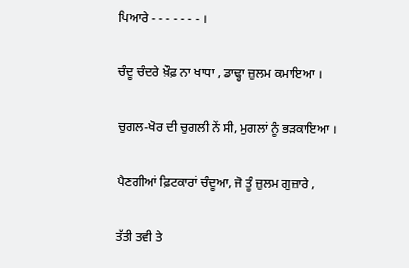ਪਿਆਰੇ - - - - - - - ।

ਚੰਦੂ ਚੰਦਰੇ ਖ਼ੌਫ਼ ਨਾ ਖਾਧਾ , ਡਾਢ੍ਹਾ ਜ਼ੁਲਮ ਕਮਾਇਆ ।

ਚੁਗਲ-ਖੋਰ ਦੀ ਚੁਗਲੀ ਨੇਂ ਸੀ, ਮੁਗਲਾਂ ਨੂੰ ਭੜਕਾਇਆ ।

ਪੈਣਗੀਆਂ ਫ਼ਿਟਕਾਰਾਂ ਚੰਦੂਆ, ਜੋ ਤੂੰ ਜ਼ੁਲਮ ਗੁਜ਼ਾਰੇ ,

ਤੱਤੀ ਤਵੀ ਤੇ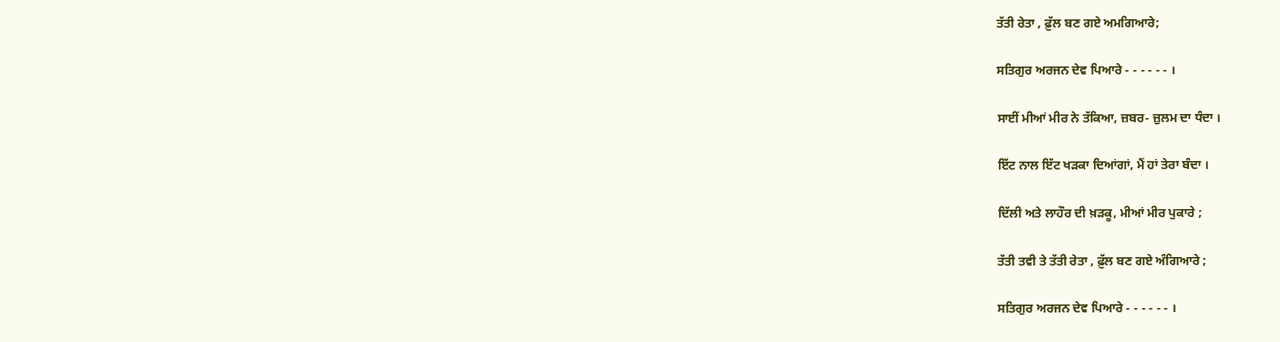ਤੱਤੀ ਰੇਤਾ , ਫ਼ੁੱਲ ਬਣ ਗਏ ਅਮਗਿਆਰੇ;

ਸਤਿਗੁਰ ਅਰਜਨ ਦੇਵ ਪਿਆਰੇ - - - - - - ।

ਸਾਈਂ ਮੀਆਂ ਮੀਰ ਨੇ ਤੱਕਿਆ, ਜ਼ਬਰ- ਜ਼ੁਲਮ ਦਾ ਧੰਦਾ ।

ਇੱਟ ਨਾਲ ਇੱਟ ਖੜਕਾ ਦਿਆਂਗਾਂ, ਮੈਂ ਹਾਂ ਤੇਰਾ ਬੰਦਾ ।

ਦਿੱਲੀ ਅਤੇ ਲਾਹੌਰ ਦੀ ਖ਼ੜਕੂ, ਮੀਆਂ ਮੀਰ ਪੁਕਾਰੇ ;

ਤੱਤੀ ਤਵੀ ਤੇ ਤੱਤੀ ਰੇਤਾ , ਫ਼ੁੱਲ ਬਣ ਗਏ ਅੰਗਿਆਰੇ ;

ਸਤਿਗੁਰ ਅਰਜਨ ਦੇਵ ਪਿਆਰੇ - - - - - - ।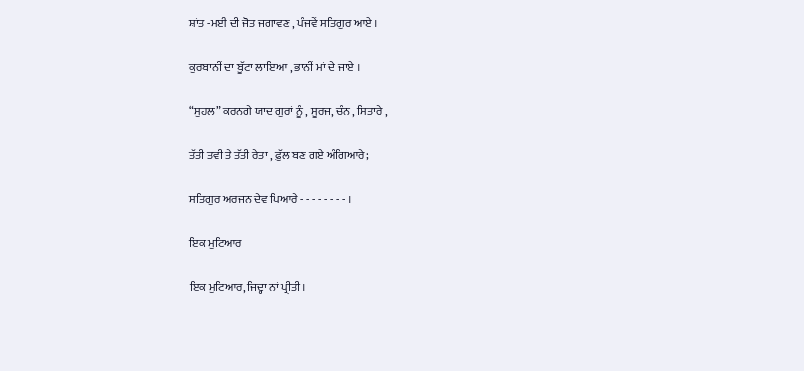ਸ਼ਾਂਤ -ਮਈ ਦੀ ਜੋਤ ਜਗਾਵਣ , ਪੰਜਵੇਂ ਸਤਿਗੁਰ ਆਏ ।

ਕੁਰਬਾਨੀਂ ਦਾ ਬੂੱਟਾ ਲਾਇਆ , ਭਾਨੀਂ ਮਾਂ ਦੇ ਜਾਏ ।

“ਸੁਹਲ” ਕਰਨਗੇ ਯਾਦ ਗੁਰਾਂ ਨੂੰ , ਸੂਰਜ, ਚੰਨ , ਸਿਤਾਰੇ ,

ਤੱਤੀ ਤਵੀ ਤੇ ਤੱਤੀ ਰੇਤਾ , ਫ਼ੁੱਲ ਬਣ ਗਏ ਅੰਗਿਆਰੇ;

ਸਤਿਗੁਰ ਅਰਜਨ ਦੇਵ ਪਿਆਰੇ - - - - - - - - ।

ਇਕ ਮੁਟਿਆਰ

ਇਕ ਮੁਟਿਆਰ,ਜਿਦ੍ਹਾ ਨਾਂ ਪ੍ਰੀਤੀ।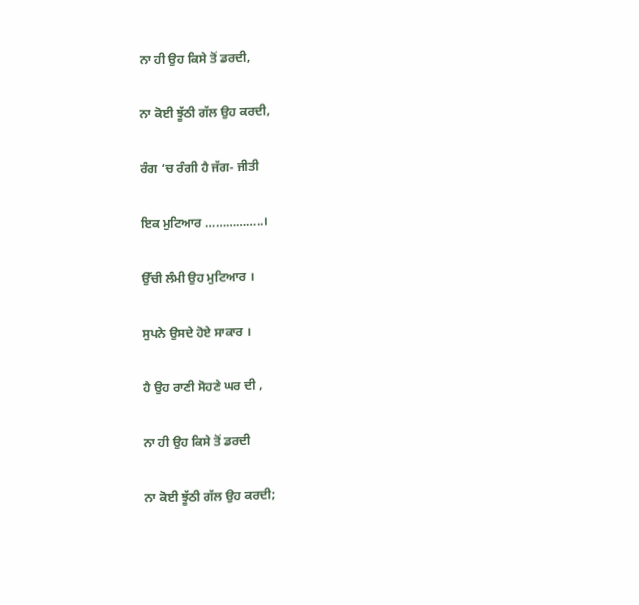ਨਾ ਹੀ ਉਹ ਕਿਸੇ ਤੋਂ ਡਰਦੀ,

ਨਾ ਕੋਈ ਝੂੱਠੀ ਗੱਲ ਉਹ ਕਰਦੀ,

ਰੰਗ ‘ਚ ਰੰਗੀ ਹੈ ਜੱਗ- ਜੀਤੀ

ਇਕ ਮੁਟਿਆਰ ……………..।

ਉੱਚੀ ਲੰਮੀ ਉਹ ਮੁਟਿਆਰ ।

ਸੁਪਨੇ ਉਸਦੇ ਹੋਏ ਸਾਕਾਰ ।

ਹੈ ਉਹ ਰਾਣੀ ਸੋਹਣੇ ਘਰ ਦੀ ,

ਨਾ ਹੀ ਉਹ ਕਿਸੇ ਤੋਂ ਡਰਦੀ

ਨਾ ਕੋਈ ਝੂੱਠੀ ਗੱਲ ਉਹ ਕਰਦੀ;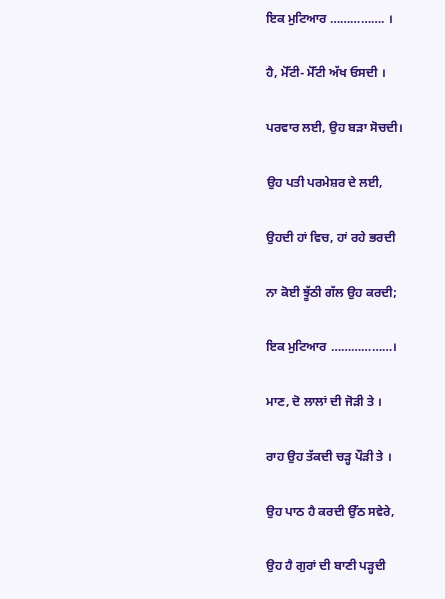ਇਕ ਮੁਟਿਆਰ ……………. ।

ਹੈ, ਮੋੱਟੀ- ਮੋੱਟੀ ਅੱਖ ਓਸਦੀ ।

ਪਰਵਾਰ ਲਈ, ਉਹ ਬੜਾ ਸੋਚਦੀ।

ਉਹ ਪਤੀ ਪਰਮੇਸ਼ਰ ਦੇ ਲਈ,

ਉਹਦੀ ਹਾਂ ਵਿਚ, ਹਾਂ ਰਹੇ ਭਰਦੀ

ਨਾ ਕੋਈ ਝੂੱਠੀ ਗੱਲ ਉਹ ਕਰਦੀ;

ਇਕ ਮੁਟਿਆਰ ………………।

ਮਾਣ, ਦੋ ਲਾਲਾਂ ਦੀ ਜੋੜੀ ਤੇ ।

ਰਾਹ ਉਹ ਤੱਕਦੀ ਚੜ੍ਹ ਪੌੜੀ ਤੇ ।

ਉਹ ਪਾਠ ਹੈ ਕਰਦੀ ਉੱਠ ਸਵੇਰੇ,

ਉਹ ਹੈ ਗੁਰਾਂ ਦੀ ਬਾਣੀ ਪੜ੍ਹਦੀ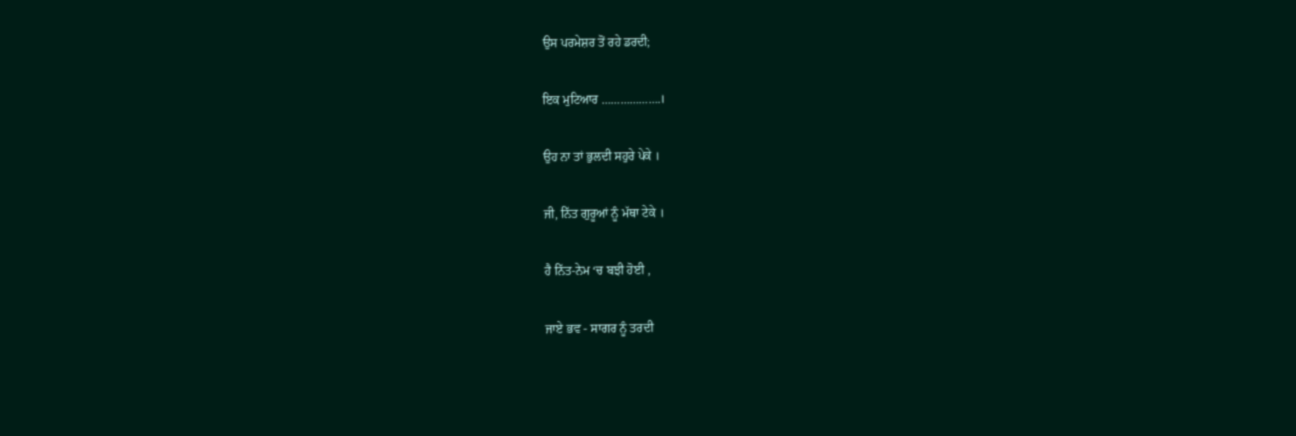ਉਸ ਪਰਮੇਸ਼ਰ ਤੋਂ ਰਹੇ ਡਰਦੀ;

ਇਕ ਮੁਟਿਆਰ ……………….।

ਉਹ ਨਾ ਤਾਂ ਭੁਲਦੀ ਸਹੁਰੇ ਪੇਕੇ ।

ਜੀ, ਨਿੱਤ ਗੁਰੂਆਂ ਨੂੰ ਮੱਥਾ ਟੇਕੇ ।

ਹੈ ਨਿੱਤ-ਨੇਮ ‘ਚ ਬਝੀ ਹੋਈ ,

ਜਾਏ ਭਵ - ਸਾਗਰ ਨੂੰ ਤਰਦੀ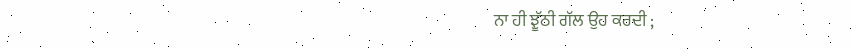ਨਾ ਹੀ ਝੂੱਠੀ ਗੱਲ ਉਹ ਕਰਦੀ ;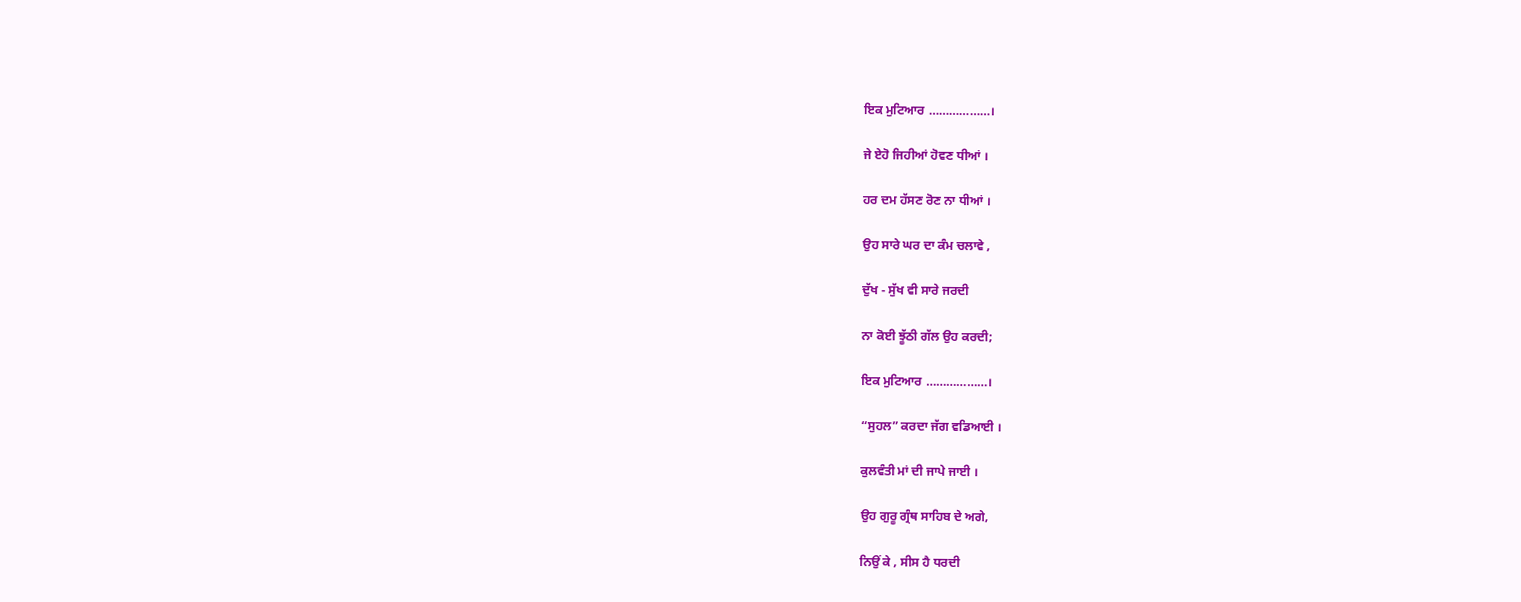ਇਕ ਮੁਟਿਆਰ ………………।

ਜੇ ਏਹੋ ਜਿਹੀਆਂ ਹੋਵਣ ਧੀਆਂ ।

ਹਰ ਦਮ ਹੱਸਣ ਰੋਣ ਨਾ ਧੀਆਂ ।

ਉਹ ਸਾਰੇ ਘਰ ਦਾ ਕੰਮ ਚਲਾਵੇ ,

ਦੁੱਖ - ਸੁੱਖ ਵੀ ਸਾਰੇ ਜਰਦੀ

ਨਾ ਕੋਈ ਝੂੱਠੀ ਗੱਲ ਉਹ ਕਰਦੀ;

ਇਕ ਮੁਟਿਆਰ ………………।

“ਸੁਹਲ” ਕਰਦਾ ਜੱਗ ਵਡਿਆਈ ।

ਕੁਲਵੰਤੀ ਮਾਂ ਦੀ ਜਾਪੇ ਜਾਈ ।

ਉਹ ਗੁਰੂ ਗ੍ਰੰਥ ਸਾਹਿਬ ਦੇ ਅਗੇ,

ਨਿਉਂ ਕੇ , ਸੀਸ ਹੈ ਧਰਦੀ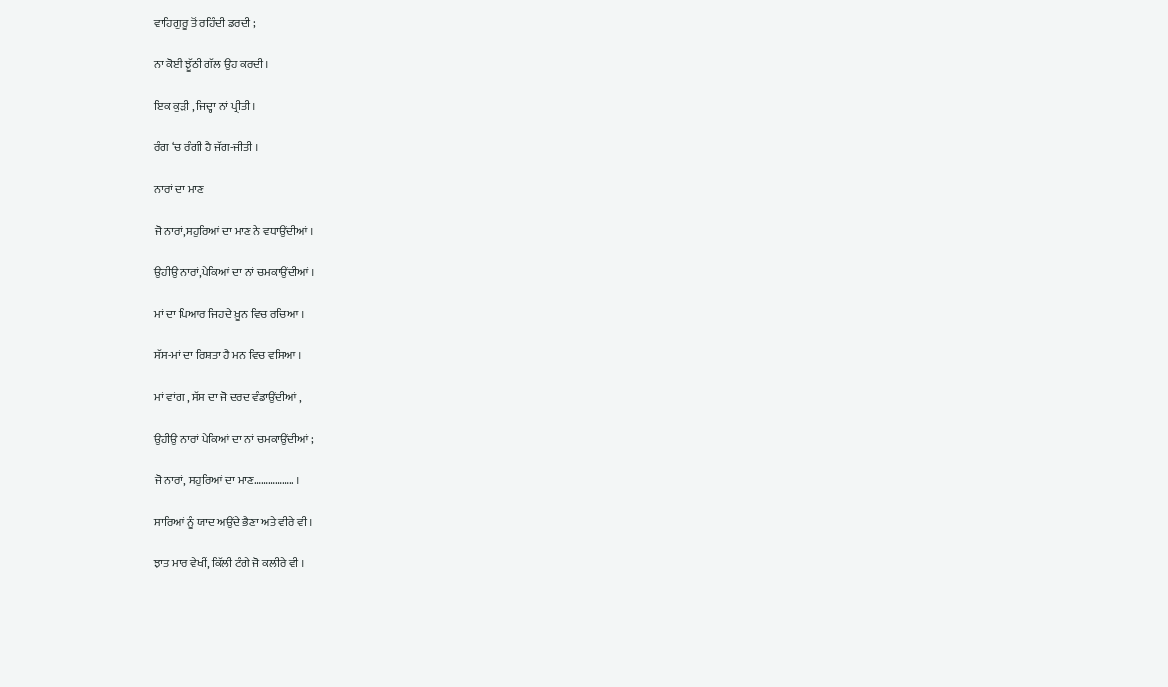ਵਾਹਿਗੁਰੂ ਤੋਂ ਰਹਿੰਦੀ ਡਰਦੀ ;

ਨਾ ਕੋਈ ਝੂੱਠੀ ਗੱਲ ਉਹ ਕਰਦੀ ।

ਇਕ ਕੁੜੀ , ਜਿਦ੍ਹਾ ਨਾਂ ਪ੍ਰੀਤੀ ।

ਰੰਗ ‘ਚ ਰੰਗੀ ਹੈ ਜੱਗ-ਜੀਤੀ ।

ਨਾਰਾਂ ਦਾ ਮਾਣ

ਜੋ ਨਾਰਾਂ,ਸਹੁਰਿਆਂ ਦਾ ਮਾਣ ਨੇ ਵਧਾਉਂਦੀਆਂ ।

ਉਹੀਉ ਨਾਰਾਂ,ਪੇਕਿਆਂ ਦਾ ਨਾਂ ਚਮਕਾਉਂਦੀਆਂ ।

ਮਾਂ ਦਾ ਪਿਆਰ ਜਿਹਦੇ ਖ਼ੂਨ ਵਿਚ ਰਚਿਆ ।

ਸੱਸ-ਮਾਂ ਦਾ ਰਿਸ਼ਤਾ ਹੈ ਮਨ ਵਿਚ ਵਸਿਆ ।

ਮਾਂ ਵਾਂਗ , ਸੱਸ ਦਾ ਜੋ ਦਰਦ ਵੰਡਾਉਂਦੀਆਂ ,

ਉਹੀਉ ਨਾਰਾਂ ਪੇਕਿਆਂ ਦਾ ਨਾਂ ਚਮਕਾਉਂਦੀਆਂ ;

ਜੋ ਨਾਰਾਂ, ਸਹੁਰਿਆਂ ਦਾ ਮਾਣ…………….. ।

ਸਾਰਿਆਂ ਨੂੰ ਯਾਦ ਅਉਂਦੇ ਭੈਣਾ ਅਤੇ ਵੀਰੇ ਵੀ।

ਝਾਤ ਮਾਰ ਵੇਖੀਂ, ਕਿੱਲੀ ਟੰਗੇ ਜੋ ਕਲੀਰੇ ਵੀ ।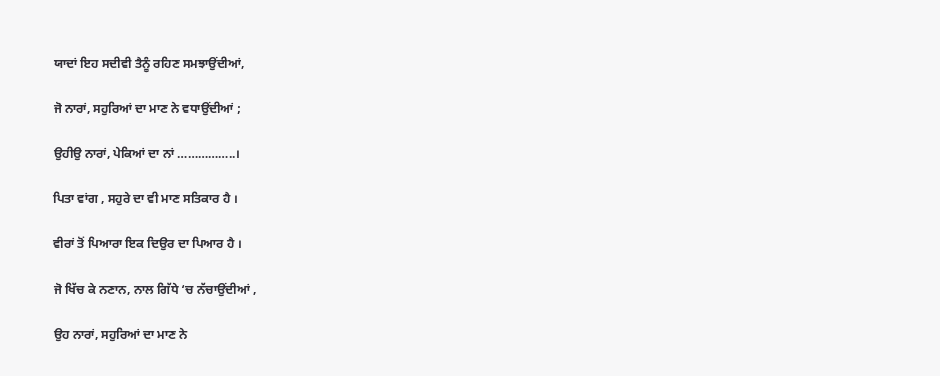ਯਾਦਾਂ ਇਹ ਸਦੀਵੀ ਤੈਨੂੰ ਰਹਿਣ ਸਮਝਾਉਂਦੀਆਂ,

ਜੋ ਨਾਰਾਂ, ਸਹੁਰਿਆਂ ਦਾ ਮਾਣ ਨੇ ਵਧਾਉਂਦੀਆਂ ;

ਉਹੀਉ ਨਾਰਾਂ, ਪੇਕਿਆਂ ਦਾ ਨਾਂ ……………..।

ਪਿਤਾ ਵਾਂਗ , ਸਹੁਰੇ ਦਾ ਵੀ ਮਾਣ ਸਤਿਕਾਰ ਹੈ ।

ਵੀਰਾਂ ਤੋਂ ਪਿਆਰਾ ਇਕ ਦਿਉਰ ਦਾ ਪਿਆਰ ਹੈ ।

ਜੋ ਖਿੱਚ ਕੇ ਨਣਾਨ, ਨਾਲ ਗਿੱਧੇ ‘ਚ ਨੱਚਾਉਂਦੀਆਂ ,

ਉਹ ਨਾਰਾਂ, ਸਹੁਰਿਆਂ ਦਾ ਮਾਣ ਨੇ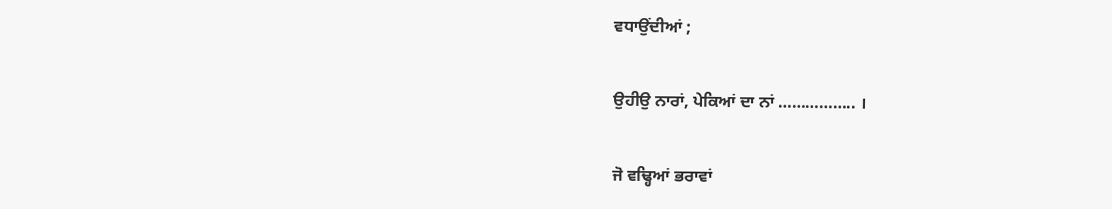ਵਧਾਉਂਦੀਆਂ ;

ਉਹੀਉ ਨਾਰਾਂ, ਪੇਕਿਆਂ ਦਾ ਨਾਂ …………….. ।

ਜੋ ਵਢ੍ਹਿਆਂ ਭਰਾਵਾਂ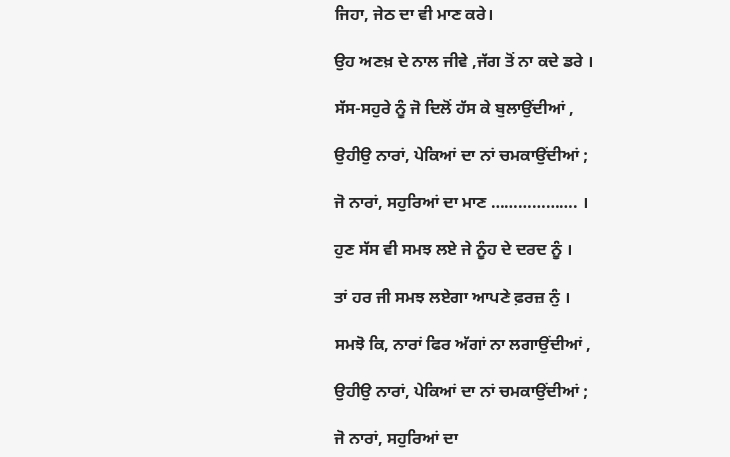ਜਿਹਾ, ਜੇਠ ਦਾ ਵੀ ਮਾਣ ਕਰੇ।

ਉਹ ਅਣਖ਼ ਦੇ ਨਾਲ ਜੀਵੇ ,ਜੱਗ ਤੋਂ ਨਾ ਕਦੇ ਡਰੇ ।

ਸੱਸ-ਸਹੁਰੇ ਨੂੰ ਜੋ ਦਿਲੋਂ ਹੱਸ ਕੇ ਬੁਲਾਉਂਦੀਆਂ ,

ਉਹੀਉ ਨਾਰਾਂ, ਪੇਕਿਆਂ ਦਾ ਨਾਂ ਚਮਕਾਉਂਦੀਆਂ ;

ਜੋ ਨਾਰਾਂ, ਸਹੁਰਿਆਂ ਦਾ ਮਾਣ ………………. ।

ਹੁਣ ਸੱਸ ਵੀ ਸਮਝ ਲਏ ਜੇ ਨੂੰਹ ਦੇ ਦਰਦ ਨੂੰ ।

ਤਾਂ ਹਰ ਜੀ ਸਮਝ ਲਏਗਾ ਆਪਣੇ ਫ਼ਰਜ਼ ਨੁੰ ।

ਸਮਝੋ ਕਿ, ਨਾਰਾਂ ਫਿਰ ਅੱਗਾਂ ਨਾ ਲਗਾਉਂਦੀਆਂ ,

ਉਹੀਉ ਨਾਰਾਂ, ਪੇਕਿਆਂ ਦਾ ਨਾਂ ਚਮਕਾਉਂਦੀਆਂ ;

ਜੋ ਨਾਰਾਂ, ਸਹੁਰਿਆਂ ਦਾ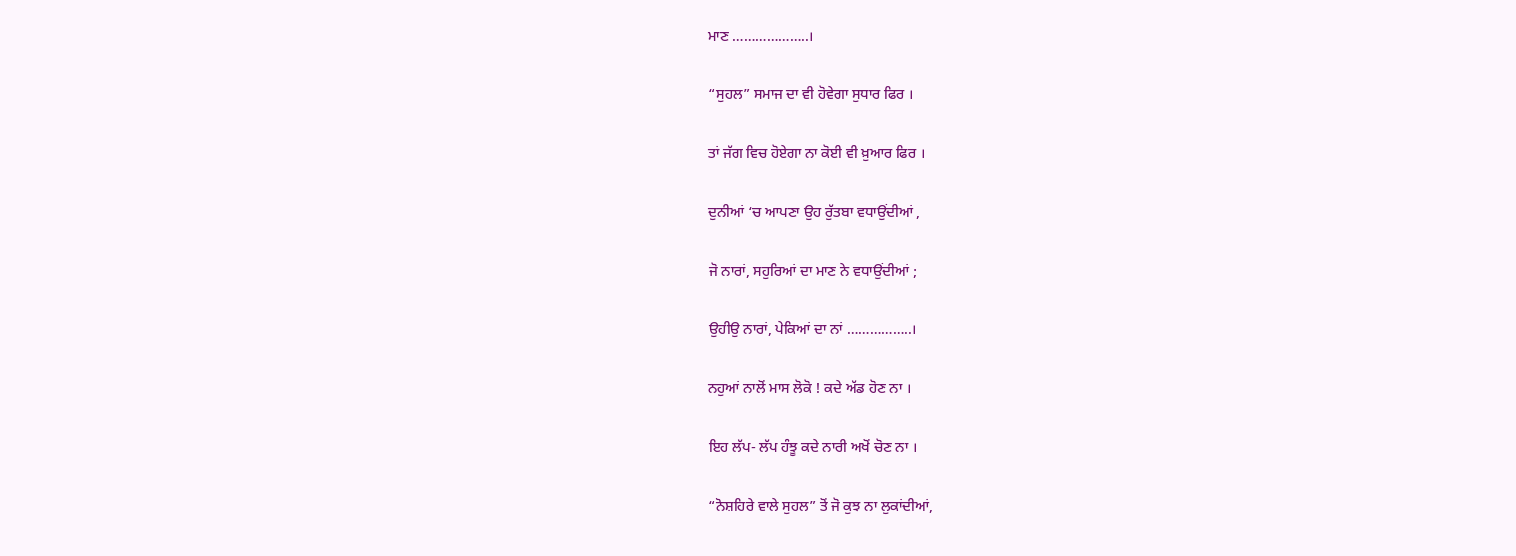ਮਾਣ ………………..।

“ਸੁਹਲ” ਸਮਾਜ ਦਾ ਵੀ ਹੋਵੇਗਾ ਸੁਧਾਰ ਫਿਰ ।

ਤਾਂ ਜੱਗ ਵਿਚ ਹੋਏਗਾ ਨਾ ਕੋਈ ਵੀ ਖ਼ੁਆਰ ਫਿਰ ।

ਦੁਨੀਆਂ ‘ਚ ਆਪਣਾ ਉਹ ਰੁੱਤਬਾ ਵਧਾਉਂਦੀਆਂ ,

ਜੋ ਨਾਰਾਂ, ਸਹੁਰਿਆਂ ਦਾ ਮਾਣ ਨੇ ਵਧਾਉਂਦੀਆਂ ;

ਉਹੀਉ ਨਾਰਾਂ, ਪੇਕਿਆਂ ਦਾ ਨਾਂ ……………..।

ਨਹੁਆਂ ਨਾਲੋਂ ਮਾਸ ਲੋਕੋ ! ਕਦੇ ਅੱਡ ਹੋਣ ਨਾ ।

ਇਹ ਲੱਪ- ਲੱਪ ਹੰਝੂ ਕਦੇ ਨਾਰੀ ਅਖੋਂ ਚੋਣ ਨਾ ।

“ਨੋਸ਼ਹਿਰੇ ਵਾਲੇ ਸੁਹਲ” ਤੋਂ ਜੋ ਕੁਝ ਨਾ ਲੁਕਾਂਦੀਆਂ,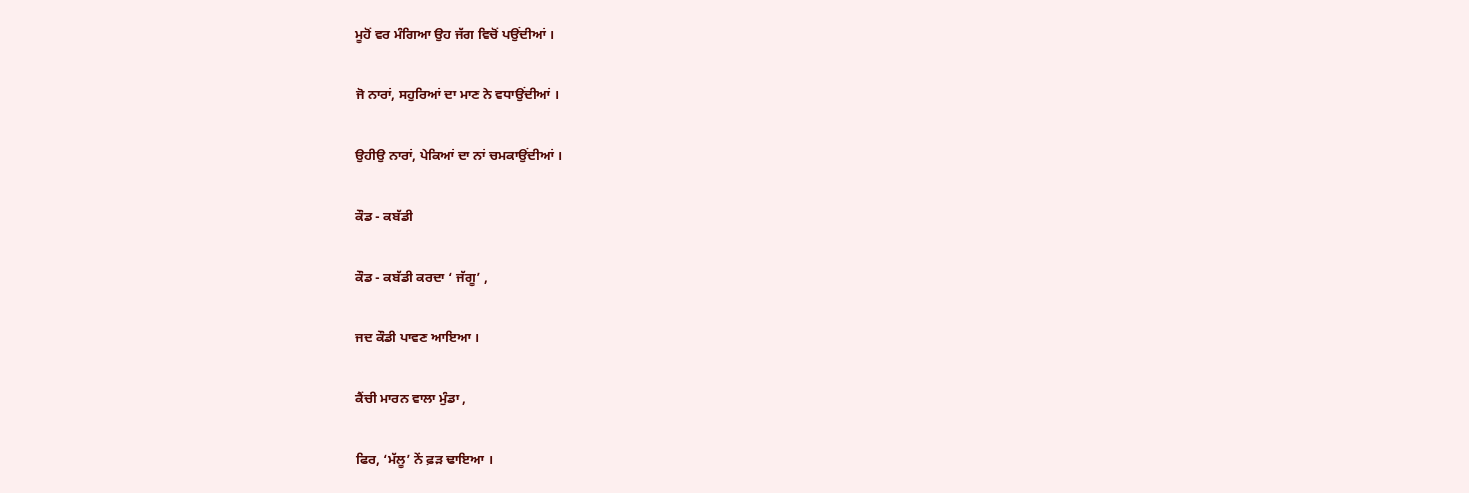ਮੂਹੋਂ ਵਰ ਮੰਗਿਆ ਉਹ ਜੱਗ ਵਿਚੋਂ ਪਉਂਦੀਆਂ ।

ਜੋ ਨਾਰਾਂ, ਸਹੁਰਿਆਂ ਦਾ ਮਾਣ ਨੇ ਵਧਾਉਂਦੀਆਂ ।

ਉਹੀਉ ਨਾਰਾਂ, ਪੇਕਿਆਂ ਦਾ ਨਾਂ ਚਮਕਾਉਂਦੀਆਂ ।

ਕੌਡ - ਕਬੱਡੀ

ਕੌਡ - ਕਬੱਡੀ ਕਰਦਾ ‘ ਜੱਗੂ’ ,

ਜਦ ਕੌਡੀ ਪਾਵਣ ਆਇਆ ।

ਕੈਂਚੀ ਮਾਰਨ ਵਾਲਾ ਮੁੰਡਾ ,

ਫਿਰ, ‘ਮੱਲੂ’ ਨੇਂ ਫ਼ੜ ਢਾਇਆ ।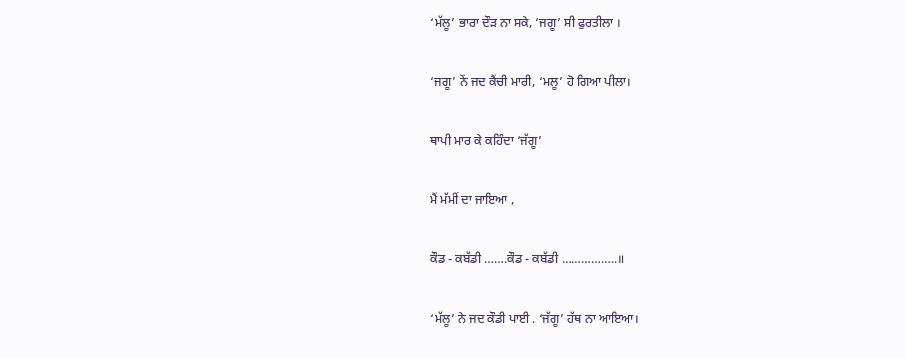‘ਮੱਲੂ’ ਭਾਰਾ ਦੌੜ ਨਾ ਸਕੇ, ‘ਜਗੂ’ ਸੀ ਫੁਰਤੀਲਾ ।

‘ਜਗੂ’ ਨੇਂ ਜਦ ਕੈਂਚੀ ਮਾਰੀ, ‘ਮਲੂ’ ਹੋ ਗਿਆ ਪੀਲਾ।

ਥਾਪੀ ਮਾਰ ਕੇ ਕਹਿੰਦਾ ‘ਜੱਗੂ’

ਮੈਂ ਮੱਮੀਂ ਦਾ ਜਾਇਆ ,

ਕੌਡ - ਕਬੱਡੀ …….ਕੌਡ - ਕਬੱਡੀ ……………..॥

‘ਮੱਲੂ’ ਨੇ ਜਦ ਕੌਡੀ ਪਾਈ . ‘ਜੱਗੂ’ ਹੱਥ ਨਾ ਆਇਆ।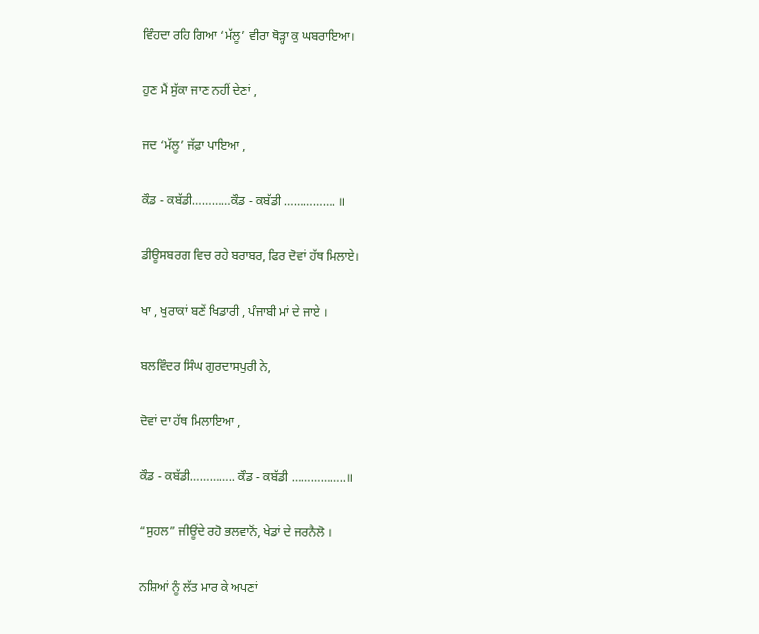ਵਿੰਹਦਾ ਰਹਿ ਗਿਆ ‘ਮੱਲੂ’ ਵੀਰਾ ਥੋੜ੍ਹਾ ਕੁ ਘਬਰਾਇਆ।

ਹੁਣ ਮੈਂ ਸੁੱਕਾ ਜਾਣ ਨਹੀਂ ਦੇਣਾਂ ,

ਜਦ ‘ਮੱਲੂ’ ਜੱਫ਼ਾ ਪਾਇਆ ,

ਕੌਡ - ਕਬੱਡੀ…………ਕੌਡ - ਕਬੱਡੀ ……………. ॥

ਡੀਊਸਬਰਗ ਵਿਚ ਰਹੇ ਬਰਾਬਰ, ਫਿਰ ਦੋਵਾਂ ਹੱਥ ਮਿਲਾਏ।

ਖਾ , ਖੁਰਾਕਾਂ ਬਣੇਂ ਖਿਡਾਰੀ , ਪੰਜਾਬੀ ਮਾਂ ਦੇ ਜਾਏ ।

ਬਲਵਿੰਦਰ ਸਿੰਘ ਗੁਰਦਾਸਪੁਰੀ ਨੇ,

ਦੋਵਾਂ ਦਾ ਹੱਥ ਮਿਲਾਇਆ ,

ਕੌਡ - ਕਬੱਡੀ………….. ਕੌਡ - ਕਬੱਡੀ ……………..॥

“ਸੁਹਲ” ਜੀਊਂਦੇ ਰਹੋ ਭਲਵਾਨੋਂ, ਖੇਡਾਂ ਦੇ ਜਰਨੈਲੋ ।

ਨਸ਼ਿਆਂ ਨੂੰ ਲੱਤ ਮਾਰ ਕੇ ਅਪਣਾਂ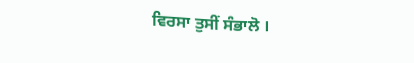ਵਿਰਸਾ ਤੁਸੀਂ ਸੰਭਾਲੋ ।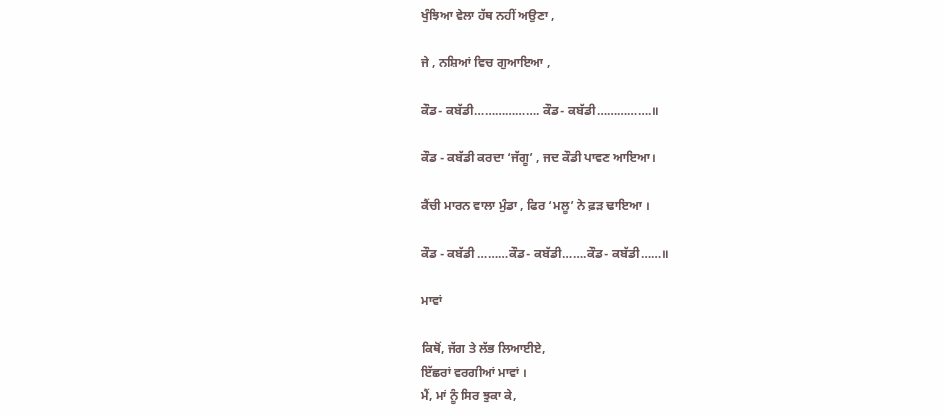ਖੁੰਝਿਆ ਵੇਲਾ ਹੱਥ ਨਹੀਂ ਅਉਣਾ ,

ਜੇ , ਨਸ਼ਿਆਂ ਵਿਚ ਗੁਆਇਆ ,

ਕੌਡ- ਕਬੱਡੀ………………. ਕੌਡ- ਕਬੱਡੀ…………….॥

ਕੌਡ - ਕਬੱਡੀ ਕਰਦਾ ‘ਜੱਗੂ’ , ਜਦ ਕੌਡੀ ਪਾਵਣ ਆਇਆ।

ਕੈਂਚੀ ਮਾਰਨ ਵਾਲਾ ਮੁੰਡਾ , ਫਿਰ ‘ਮਲੂ’ ਨੇ ਫ਼ੜ ਢਾਇਆ ।

ਕੌਡ - ਕਬੱਡੀ ………ਕੌਡ- ਕਬੱਡੀ…….ਕੌਡ- ਕਬੱਡੀ……॥

ਮਾਵਾਂ

ਕਿਥੋਂ, ਜੱਗ ਤੇ ਲੱਭ ਲਿਆਈਏ,
ਇੱਛਰਾਂ ਵਰਗੀਆਂ ਮਾਵਾਂ ।
ਮੈਂ, ਮਾਂ ਨੂੰ ਸਿਰ ਝੁਕਾ ਕੇ,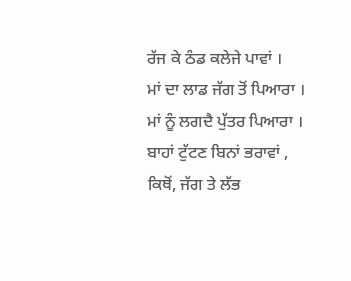ਰੱਜ ਕੇ ਠੰਡ ਕਲੇਜੇ ਪਾਵਾਂ ।
ਮਾਂ ਦਾ ਲਾਡ ਜੱਗ ਤੋਂ ਪਿਆਰਾ ।
ਮਾਂ ਨੂੰ ਲਗਦੈ ਪੁੱਤਰ ਪਿਆਰਾ ।
ਬਾਹਾਂ ਟੁੱਟਣ ਬਿਨਾਂ ਭਰਾਵਾਂ ,
ਕਿਥੋਂ, ਜੱਗ ਤੇ ਲੱਭ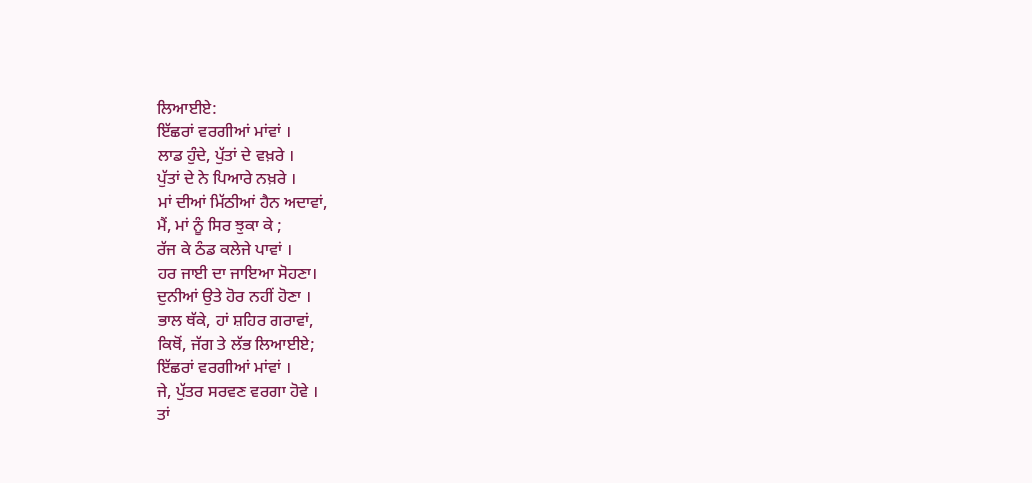ਲਿਆਈਏ:
ਇੱਛਰਾਂ ਵਰਗੀਆਂ ਮਾਂਵਾਂ ।
ਲਾਡ ਹੁੰਦੇ, ਪੁੱਤਾਂ ਦੇ ਵਖ਼ਰੇ ।
ਪੁੱਤਾਂ ਦੇ ਨੇ ਪਿਆਰੇ ਨਖ਼ਰੇ ।
ਮਾਂ ਦੀਆਂ ਮਿੱਠੀਆਂ ਹੈਨ ਅਦਾਵਾਂ,
ਮੈਂ, ਮਾਂ ਨੂੰ ਸਿਰ ਝੁਕਾ ਕੇ ;
ਰੱਜ ਕੇ ਠੰਡ ਕਲੇਜੇ ਪਾਵਾਂ ।
ਹਰ ਜਾਈ ਦਾ ਜਾਇਆ ਸੋਹਣਾ।
ਦੁਨੀਆਂ ਉਤੇ ਹੋਰ ਨਹੀਂ ਹੋਣਾ ।
ਭਾਲ ਥੱਕੇ, ਹਾਂ ਸ਼ਹਿਰ ਗਰਾਵਾਂ,
ਕਿਥੋਂ, ਜੱਗ ਤੇ ਲੱਭ ਲਿਆਈਏ;
ਇੱਛਰਾਂ ਵਰਗੀਆਂ ਮਾਂਵਾਂ ।
ਜੇ, ਪੁੱਤਰ ਸਰਵਣ ਵਰਗਾ ਹੋਵੇ ।
ਤਾਂ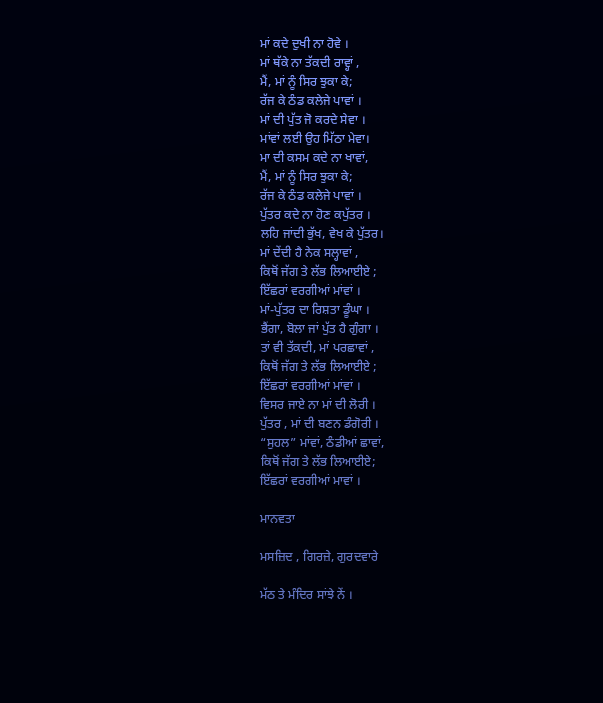ਮਾਂ ਕਦੇ ਦੁਖੀ ਨਾ ਹੋਵੇ ।
ਮਾਂ ਥੱਕੇ ਨਾ ਤੱਕਦੀ ਰਾਵ੍ਹਾਂ ,
ਮੈਂ, ਮਾਂ ਨੂੰ ਸਿਰ ਝੁਕਾ ਕੇ;
ਰੱਜ ਕੇ ਠੰਡ ਕਲੇਜੇ ਪਾਵਾਂ ।
ਮਾਂ ਦੀ ਪੁੱਤ ਜੋ ਕਰਦੇ ਸੇਵਾ ।
ਮਾਂਵਾਂ ਲਈ ਉਹ ਮਿੱਠਾ ਮੇਵਾ।
ਮਾ ਦੀ ਕਸਮ ਕਦੇ ਨਾ ਖਾਵਾਂ,
ਮੈਂ, ਮਾਂ ਨੂੰ ਸਿਰ ਝੁਕਾ ਕੇ;
ਰੱਜ ਕੇ ਠੰਡ ਕਲੇਜੇ ਪਾਵਾਂ ।
ਪੁੱਤਰ ਕਦੇ ਨਾ ਹੋਣ ਕਪੁੱਤਰ ।
ਲਹਿ ਜਾਂਦੀ ਭੁੱਖ, ਵੇਖ ਕੇ ਪੁੱਤਰ।
ਮਾਂ ਦੇਂਦੀ ਹੈ ਨੇਕ ਸਲ੍ਹਾਵਾਂ ,
ਕਿਥੋਂ ਜੱਗ ਤੇ ਲੱਭ ਲਿਆਈਏ ;
ਇੱਛਰਾਂ ਵਰਗੀਆਂ ਮਾਂਵਾਂ ।
ਮਾਂ-ਪੁੱਤਰ ਦਾ ਰਿਸ਼ਤਾ ਡੂੰਘਾ ।
ਭੈਂਗਾ, ਬੋਲਾ ਜਾਂ ਪੁੱਤ ਹੈ ਗੁੰਗਾ ।
ਤਾਂ ਵੀ ਤੱਕਦੀ, ਮਾਂ ਪਰਛਾਵਾਂ ,
ਕਿਥੋਂ ਜੱਗ ਤੇ ਲੱਭ ਲਿਆਈਏ ;
ਇੱਛਰਾਂ ਵਰਗੀਆਂ ਮਾਂਵਾਂ ।
ਵਿਸਰ ਜਾਏ ਨਾ ਮਾਂ ਦੀ ਲੋਰੀ ।
ਪੁੱਤਰ , ਮਾਂ ਦੀ ਬਣਨ ਡੰਗੋਰੀ ।
“ਸੁਹਲ” ਮਾਂਵਾਂ, ਠੰਡੀਆਂ ਛਾਵਾਂ,
ਕਿਥੋਂ ਜੱਗ ਤੇ ਲੱਭ ਲਿਆਈਏ;
ਇੱਛਰਾਂ ਵਰਗੀਆਂ ਮਾਵਾਂ ।

ਮਾਨਵਤਾ

ਮਸਜ਼ਿਦ , ਗਿਰਜ਼ੇ, ਗੁਰਦਵਾਰੇ

ਮੱਠ ਤੇ ਮੰਦਿਰ ਸਾਂਝੇ ਨੇਂ ।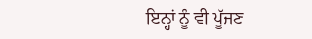ਇਨ੍ਹਾਂ ਨੂੰ ਵੀ ਪੂੱਜਣ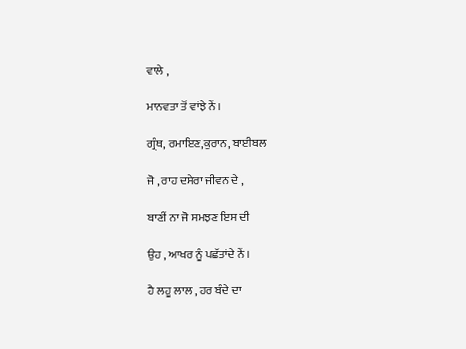ਵਾਲੇ ,

ਮਾਨਵਤਾ ਤੋਂ ਵਾਂਝੇ ਨੇਂ ।

ਗ੍ਰੰਥ, ਰਮਾਇਣ,ਕੁਰਾਨ, ਬਾਈਬਲ

ਜੋ , ਰਾਹ ਦਸੇਰਾ ਜੀਵਨ ਦੇ ,

ਬਾਣੀਂ ਨਾ ਜੋ ਸਮਝਣ ਇਸ ਦੀ

ਉਹ , ਆਖਰ ਨੂੰ ਪਛੱਤਾਂਦੇ ਨੇਂ ।

ਹੈ ਲਹੂ ਲਾਲ , ਹਰ ਬੰਦੇ ਦਾ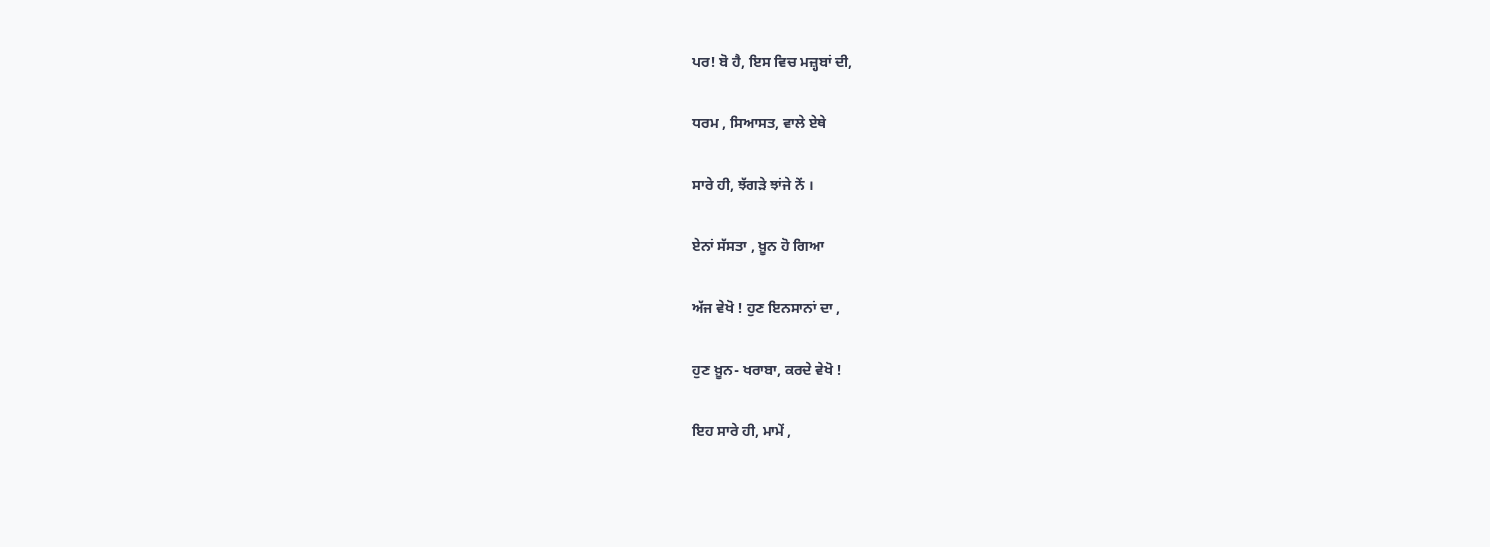ਪਰ! ਬੋ ਹੈ, ਇਸ ਵਿਚ ਮਜ਼੍ਹਬਾਂ ਦੀ,

ਧਰਮ , ਸਿਆਸਤ, ਵਾਲੇ ਏਥੇ

ਸਾਰੇ ਹੀ, ਝੱਗੜੇ ਝਾਂਜੇ ਨੇਂ ।

ਏਨਾਂ ਸੱਸਤਾ , ਖ਼ੂਨ ਹੋ ਗਿਆ

ਅੱਜ ਵੇਖੋ ! ਹੁਣ ਇਨਸਾਨਾਂ ਦਾ ,

ਹੁਣ ਖ਼ੂਨ- ਖਰਾਬਾ, ਕਰਦੇ ਵੇਖੋ !

ਇਹ ਸਾਰੇ ਹੀ, ਮਾਮੇਂ ,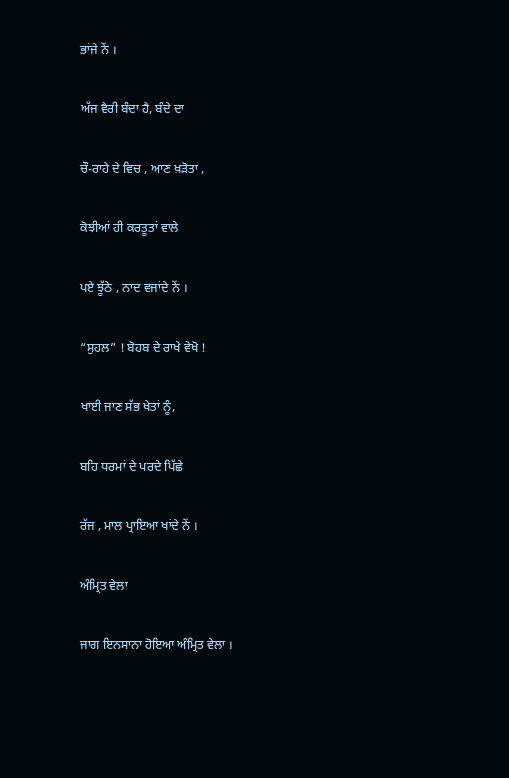ਭਾਂਜੇ ਨੇਂ ।

ਅੱਜ ਵੈਰੀ ਬੰਦਾ ਹੈ, ਬੰਦੇ ਦਾ

ਚੌ-ਰਾਹੇ ਦੇ ਵਿਚ , ਆਣ ਖ਼ੜੋਤਾ ,

ਕੋਝੀਆਂ ਹੀ ਕਰਤੂਤਾਂ ਵਾਲੇ

ਪਏ ਝੂੱਠੇ , ਨਾਦ ਵਜਾਂਦੇ ਨੇਂ ।

“ਸੁਹਲ” ! ਬੋਹਬ ਦੇ ਰਾਖੇ ਵੇਖੋ !

ਖਾਈ ਜਾਣ ਸੱਭ ਖੇਤਾਂ ਨੂੰ,

ਬਹਿ ਧਰਮਾਂ ਦੇ ਪਰਦੇ ਪਿੱਛੇ

ਰੱਜ , ਮਾਲ ਪ੍ਰਾਇਆ ਖਾਂਦੇ ਨੇਂ ।

ਅੰਮ੍ਰਿਤ ਵੇਲਾ

ਜਾਗ ਇਨਸਾਨਾ ਹੋਇਆ ਅੰਮ੍ਰਿਤ ਵੇਲਾ ।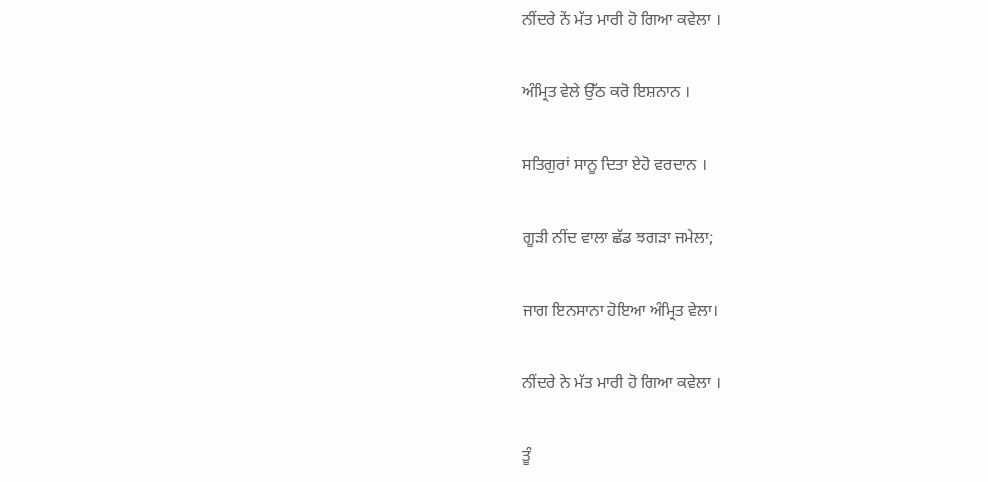ਨੀਂਦਰੇ ਨੇਂ ਮੱਤ ਮਾਰੀ ਹੋ ਗਿਆ ਕਵੇਲਾ ।

ਅੰਮ੍ਰਿਤ ਵੇਲੇ ਉੱਠ ਕਰੋ ਇਸ਼ਨਾਨ ।

ਸਤਿਗੁਰਾਂ ਸਾਨੂ ਦਿਤਾ ਏਹੋ ਵਰਦਾਨ ।

ਗੂੜੀ ਨੀਂਦ ਵਾਲਾ ਛੱਡ ਝਗੜਾ ਜਮੇਲਾ;

ਜਾਗ ਇਨਸਾਨਾ ਹੋਇਆ ਅੰਮ੍ਰਿਤ ਵੇਲਾ।

ਨੀਂਦਰੇ ਨੇ ਮੱਤ ਮਾਰੀ ਹੋ ਗਿਆ ਕਵੇਲਾ ।

ਤੂੰ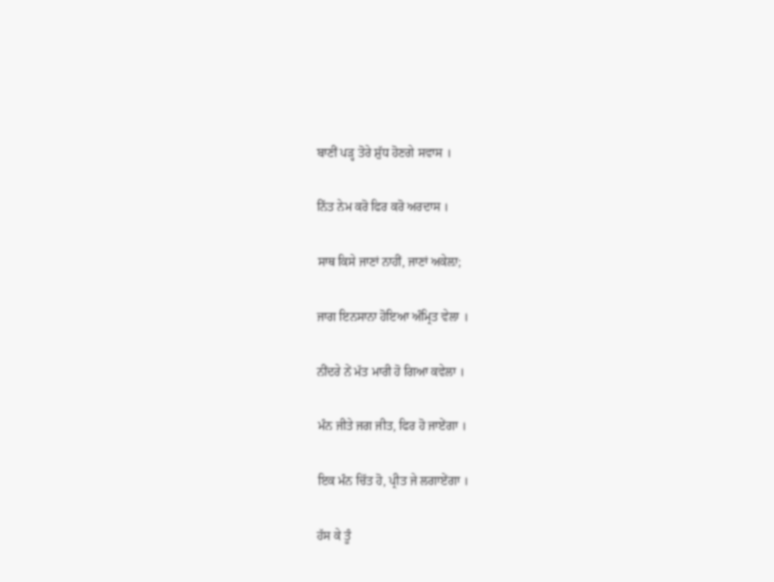ਬਾਣੀਂ ਪੜ੍ਹ ਤੋਰੇ ਸ਼ੁੱਧ ਹੋਣਗੇ ਸਵਾਸ ।

ਨਿੱਤ ਨੇਮ ਕਰੋ ਫਿਰ ਕਰੋ ਅਰਦਾਸ ।

ਸਾਥ ਕਿਸੇ ਜਾਣਾਂ ਨਾਹੀਂ, ਜਾਣਾਂ ਅਕੇਲ਼ਾ;

ਜਾਗ ਇਨਸਾਨਾ ਹੋਇਆ ਅੰਮ੍ਰਿਤ ਵੇਲਾ ।

ਨੀਂਦਰੇ ਨੇਂ ਮੱਤ ਮਾਰੀ ਹੋ ਗਿਆ ਕਵੇਲਾ ।

ਮੰਨ ਜੀਤੇ ਜਗ ਜੀਤ, ਫਿਰ ਹੋ ਜਾਏਂਗਾ ।

ਇਕ ਮੰਨ ਚਿੱਤ ਹੋ, ਪ੍ਰੀਤ ਜੇ ਲਗਾਏਂਗਾ ।

ਹੱਸ ਕੇ ਤੂੰ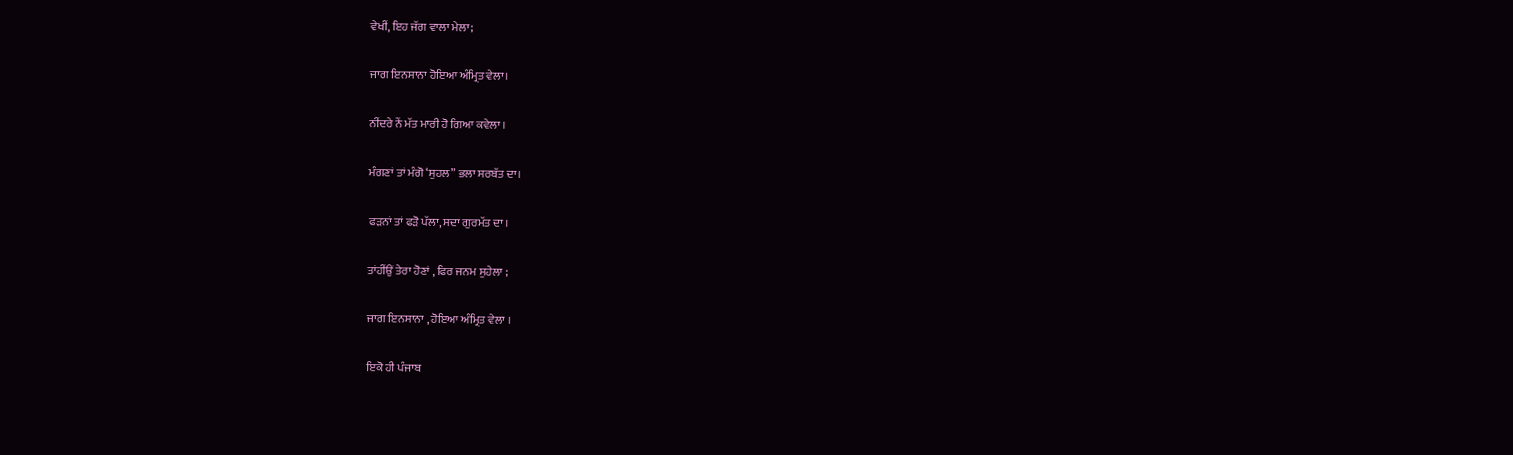ਵੇਖੀਂ, ਇਹ ਜੱਗ ਵਾਲਾ ਮੇਲਾ;

ਜਾਗ ਇਨਸਾਨਾ ਹੋਇਆ ਅੰਮ੍ਰਿਤ ਵੇਲਾ।

ਨੀਂਦਰੇ ਨੇਂ ਮੱਤ ਮਾਰੀ ਹੋ ਗਿਆ ਕਵੇਲਾ ।

ਮੰਗਣਾਂ ਤਾਂ ਮੰਗੋ ‘ਸੁਹਲ” ਭਲਾ ਸਰਬੱਤ ਦਾ।

ਫੜਨਾਂ ਤਾਂ ਫੜੋ ਪੱਲਾ, ਸਦਾ ਗੁਰਮੱਤ ਦਾ ।

ਤਾਂਹੀਂਉਂ ਤੇਰਾ ਹੋਣਾਂ , ਫਿਰ ਜਨਮ ਸੁਹੇਲਾ ;

ਜਾਗ ਇਨਸਾਨਾ , ਹੋਇਆ ਅੰਮ੍ਰਿਤ ਵੇਲਾ ।

ਇਕੋ ਹੀ ਪੰਜਾਬ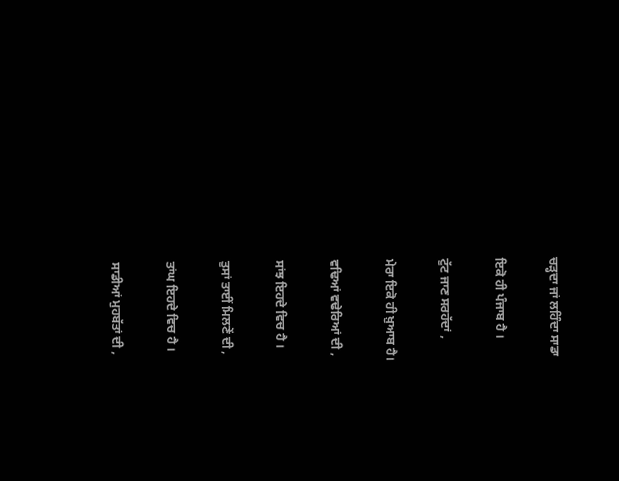ਚੜ੍ਹਦਾ ਜਾਂ ਲਹਿੰਦਾ ਸਾਡਾ

ਇਕੋ ਹੀ ਪੰਜਾਬ ਹੈ ।

ਟੁੱਟ ਜਾਣ ਸਰਹੱਦਾਂ ,

ਮੇਰਾ ਇਕੋ ਹੀ ਖ਼ੁਆਬ ਹੈ।

ਵਢਿਆਂ ਵਢੇਰਿਆਂ ਦੀ ,

ਸਾਂਝ ਇਹਦੇ ਵਿਚ ਹੈ ।

ਤੁਸਾਂ ਤਾਈਂ ਮਿਲਣੇਂ ਦੀ ,

ਤਾਂਘ ਇਹਦੇ ਵਿਚ ਹੈ ।

ਸਾਡੀਆਂ ਮੁਹਬੱਤਾਂ ਦੀ ,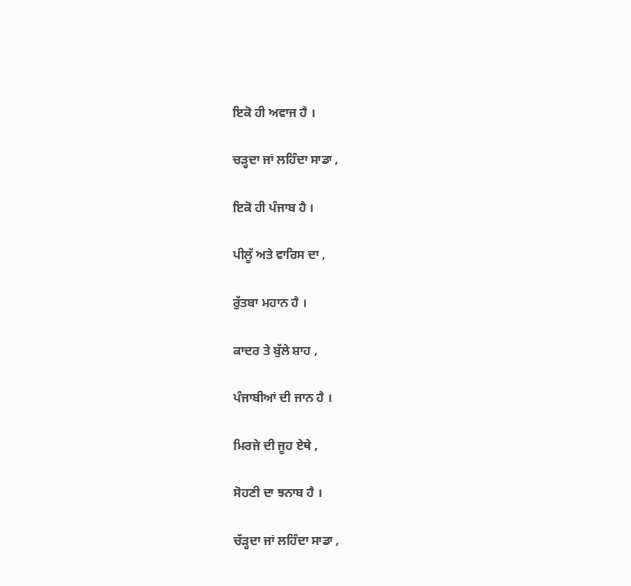ਇਕੋ ਹੀ ਅਵਾਜ ਹੈ ।

ਚੜ੍ਹਦਾ ਜਾਂ ਲਹਿੰਦਾ ਸਾਡਾ ,

ਇਕੋ ਹੀ ਪੰਜਾਬ ਹੈ ।

ਪੀਲੂੱ ਅਤੇ ਵਾਰਿਸ ਦਾ ,

ਰੁੱਤਬਾ ਮਹਾਨ ਹੈ ।

ਕਾਦਰ ਤੇ ਬੁੱਲੇ ਸ਼ਾਹ ,

ਪੰਜਾਬੀਆਂ ਦੀ ਜਾਨ ਹੈ ।

ਮਿਰਜੇ ਦੀ ਜੂਹ ਏਥੇ ,

ਸੋਹਣੀ ਦਾ ਝਨਾਬ ਹੈ ।

ਚੱੜ੍ਹਦਾ ਜਾਂ ਲਹਿੰਦਾ ਸਾਡਾ ,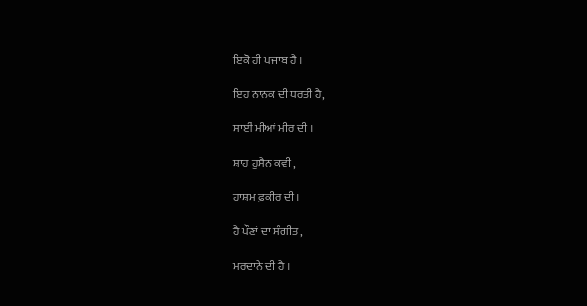ਇਕੋ ਹੀ ਪਜਾਬ ਹੈ ।

ਇਹ ਨਾਨਕ ਦੀ ਧਰਤੀ ਹੈ,

ਸਾਈਂ ਮੀਆਂ ਮੀਰ ਦੀ ।

ਸ਼ਾਹ ਹੁਸੈਨ ਕਵੀ ,

ਹਾਸ਼ਮ ਫ਼ਕੀਰ ਦੀ ।

ਹੈ ਪੌਣਾਂ ਦਾ ਸੰਗੀਤ ,

ਮਰਦਾਨੇ ਦੀ ਹੈ ।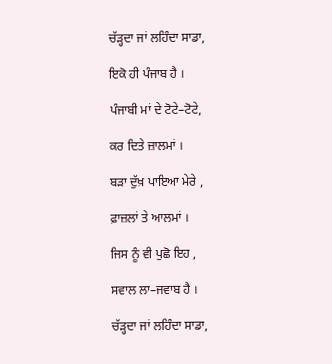ਚੱੜ੍ਹਦਾ ਜਾਂ ਲਹਿੰਦਾ ਸਾਡਾ,

ਇਕੋ ਹੀ ਪੰਜਾਬ ਹੈ ।

ਪੰਜਾਬੀ ਮਾਂ ਦੇ ਟੋਟੇ–ਟੋਟੇ,

ਕਰ ਦਿਤੇ ਜ਼ਾਲਮਾਂ ।

ਬੜਾ ਦੁੱਖ਼ ਪਾਇਆ ਮੇਰੇ ,

ਫ਼ਾਜ਼ਲਾਂ ਤੇ ਆਲਮਾਂ ।

ਜਿਸ ਨੂੰ ਵੀ ਪੁਛੋ ਇਹ ,

ਸਵਾਲ ਲਾ–ਜਵਾਬ ਹੈ ।

ਚੱੜ੍ਹਦਾ ਜਾਂ ਲਹਿੰਦਾ ਸਾਡਾ,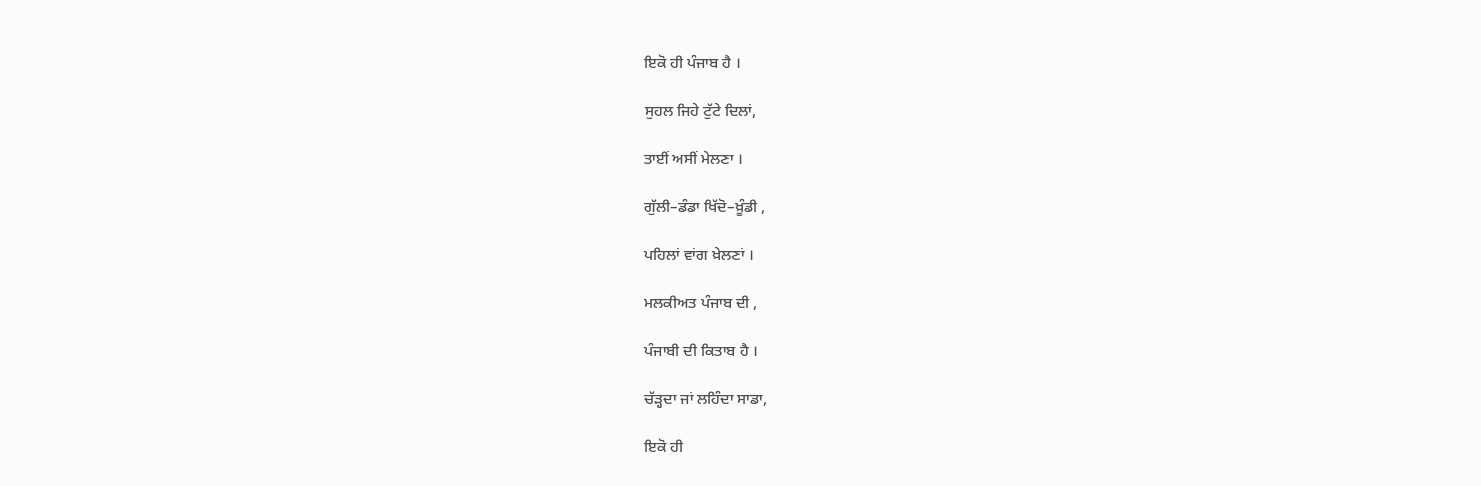ਇਕੋ ਹੀ ਪੰਜਾਬ ਹੈ ।

ਸੁਹਲ ਜਿਹੇ ਟੁੱਟੇ ਦਿਲਾਂ,

ਤਾਈਂ ਅਸੀਂ ਮੇਲਣਾ ।

ਗੁੱਲੀ–ਡੰਡਾ ਖਿੱਦੋ–ਖ਼ੂੰਡੀ ,

ਪਹਿਲਾਂ ਵਾਂਗ ਖ਼ੇਲਣਾਂ ।

ਮਲਕੀਅਤ ਪੰਜਾਬ ਦੀ ,

ਪੰਜਾਬੀ ਦੀ ਕਿਤਾਬ ਹੈ ।

ਚੱੜ੍ਹਦਾ ਜਾਂ ਲਹਿੰਦਾ ਸਾਡਾ,

ਇਕੋ ਹੀ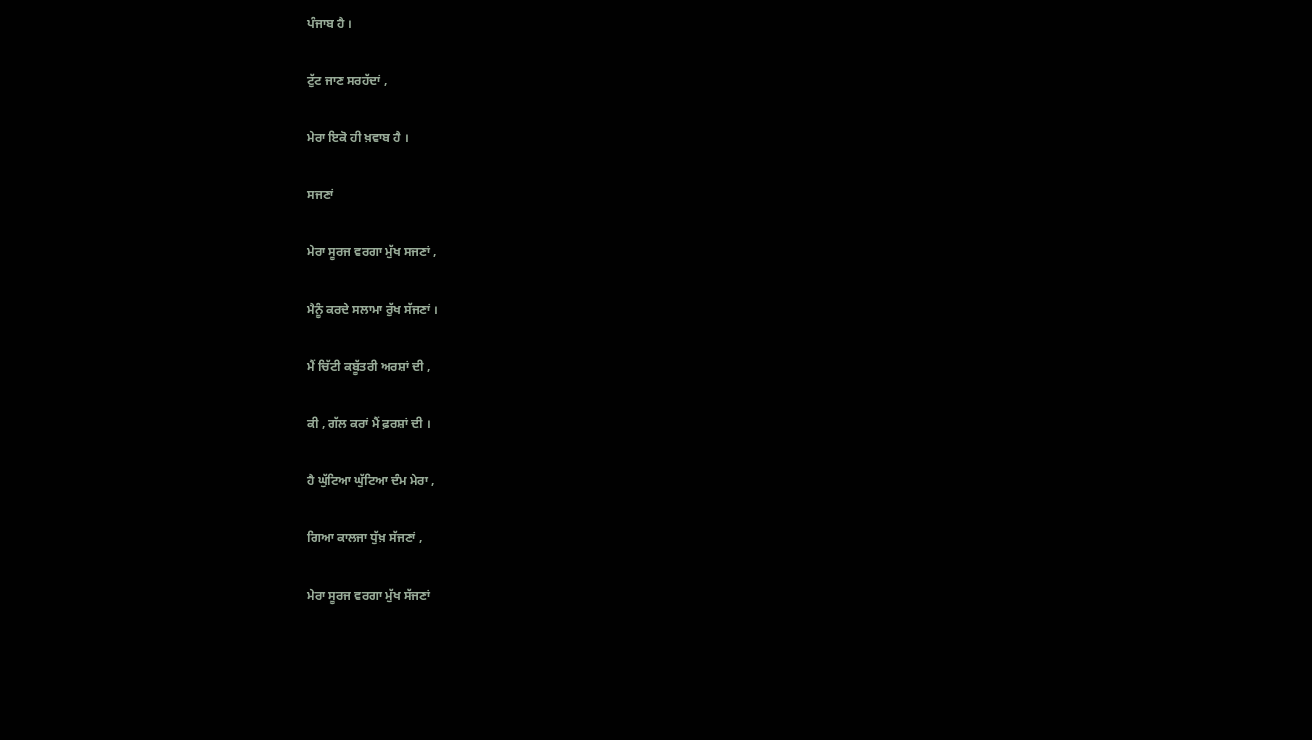ਪੰਜਾਬ ਹੈ ।

ਟੁੱਟ ਜਾਣ ਸਰਹੱਦਾਂ ,

ਮੇਰਾ ਇਕੋ ਹੀ ਖ਼ਵਾਬ ਹੈ ।

ਸਜਣਾਂ

ਮੇਰਾ ਸੂਰਜ ਵਰਗਾ ਮੁੱਖ ਸਜਣਾਂ ,

ਮੈਨੂੰ ਕਰਦੇ ਸਲਾਮਾ ਰੁੱਖ ਸੱਜਣਾਂ ।

ਮੈਂ ਚਿੱਟੀ ਕਬੂੱਤਰੀ ਅਰਸ਼ਾਂ ਦੀ ,

ਕੀ , ਗੱਲ ਕਰਾਂ ਮੈਂ ਫ਼ਰਸ਼ਾਂ ਦੀ ।

ਹੈ ਘੁੱਟਿਆ ਘੁੱਟਿਆ ਦੰਮ ਮੇਰਾ ,

ਗਿਆ ਕਾਲਜਾ ਧੁੱਖ਼ ਸੱਜਣਾਂ ,

ਮੇਰਾ ਸੂਰਜ ਵਰਗਾ ਮੁੱਖ ਸੱਜਣਾਂ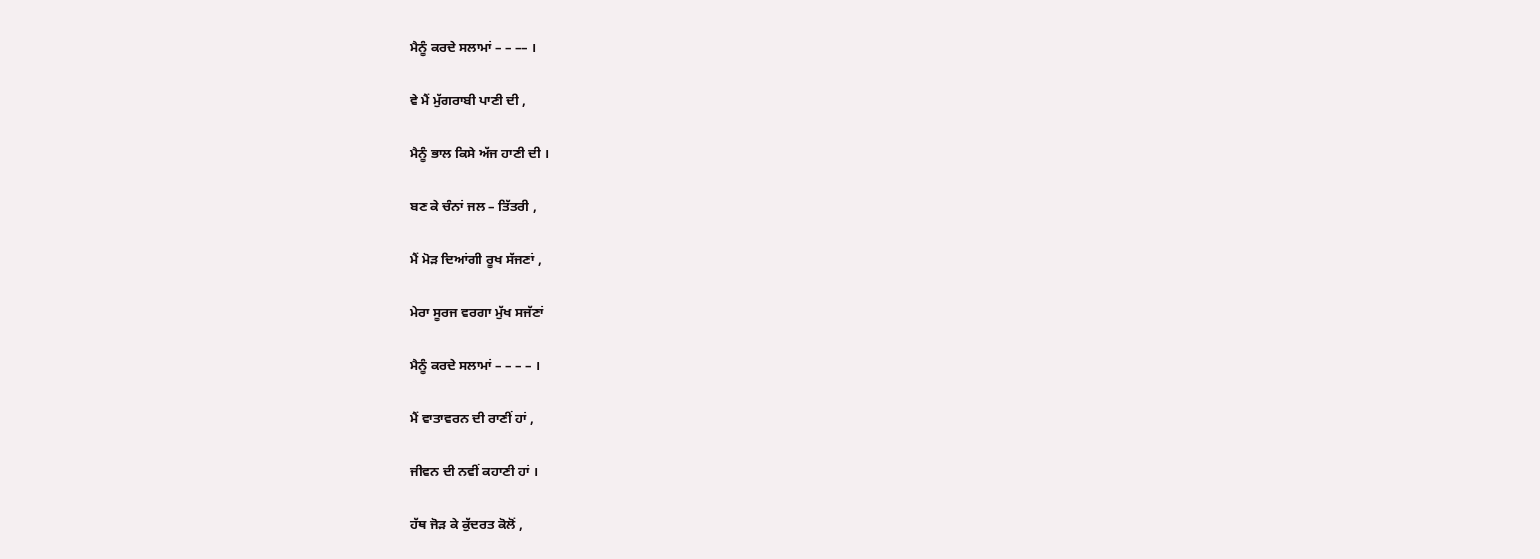ਮੈਨੂੰ ਕਰਦੇ ਸਲਾਮਾਂ – – –– ।

ਵੇ ਮੈਂ ਮੁੱਗਰਾਬੀ ਪਾਣੀ ਦੀ ,

ਮੈਨੂੰ ਭਾਲ ਕਿਸੇ ਅੱਜ ਹਾਣੀ ਦੀ ।

ਬਣ ਕੇ ਚੰਨਾਂ ਜਲ – ਤਿੱਤਰੀ ,

ਮੈਂ ਮੋੜ ਦਿਆਂਗੀ ਰੂਖ ਸੱਜਣਾਂ ,

ਮੇਰਾ ਸੂਰਜ ਵਰਗਾ ਮੁੱਖ ਸਜੱਣਾਂ

ਮੈਨੂੰ ਕਰਦੇ ਸਲਾਮਾਂ – – – – ।

ਮੈਂ ਵਾਤਾਵਰਨ ਦੀ ਰਾਣੀਂ ਹਾਂ ,

ਜੀਵਨ ਦੀ ਨਵੀਂ ਕਹਾਣੀ ਹਾਂ ।

ਹੱਥ ਜੋੜ ਕੇ ਕੁੱਦਰਤ ਕੋਲੋਂ ,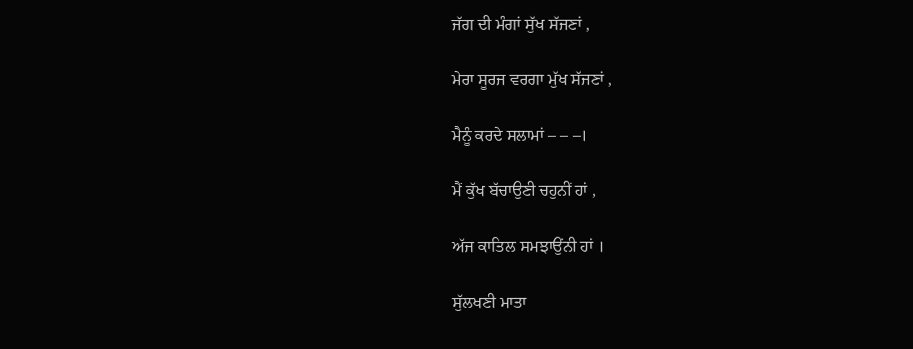ਜੱਗ ਦੀ ਮੰਗਾਂ ਸੁੱਖ ਸੱਜਣਾਂ ,

ਮੇਰਾ ਸੂਰਜ ਵਰਗਾ ਮੁੱਖ ਸੱਜਣਾਂ ,

ਮੈਨੂੰ ਕਰਦੇ ਸਲਾਮਾਂ – – –।

ਮੈਂ ਕੁੱਖ ਬੱਚਾਉਣੀ ਚਹੁਨੀਂ ਹਾਂ ,

ਅੱਜ ਕਾਤਿਲ ਸਮਝਾਉਂਨੀ ਹਾਂ ।

ਸੁੱਲਖਣੀ ਮਾਤਾ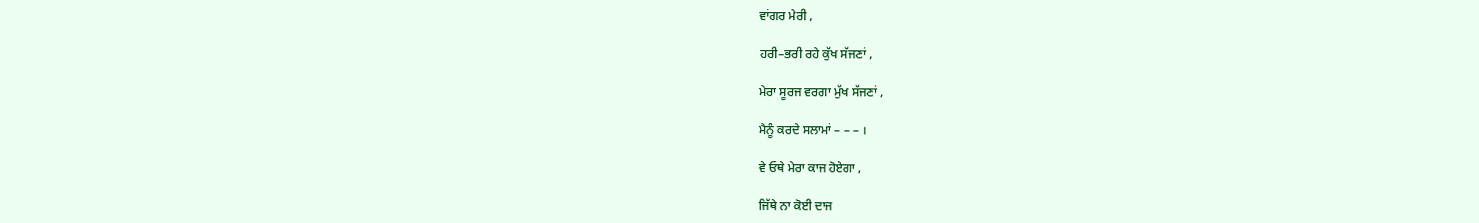ਵਾਂਗਰ ਮੇਰੀ ,

ਹਰੀ–ਭਰੀ ਰਹੇ ਕੁੱਖ ਸੱਜਣਾਂ ,

ਮੇਰਾ ਸੂਰਜ ਵਰਗਾ ਮੁੱਖ ਸੱਜਣਾਂ ,

ਮੈਨੂੰ ਕਰਦੇ ਸਲਾਮਾਂ – – – ।

ਵੇ ਓਥੇ ਮੇਰਾ ਕਾਜ ਹੋਏਗਾ ,

ਜਿੱਥੇ ਨਾ ਕੋਈ ਦਾਜ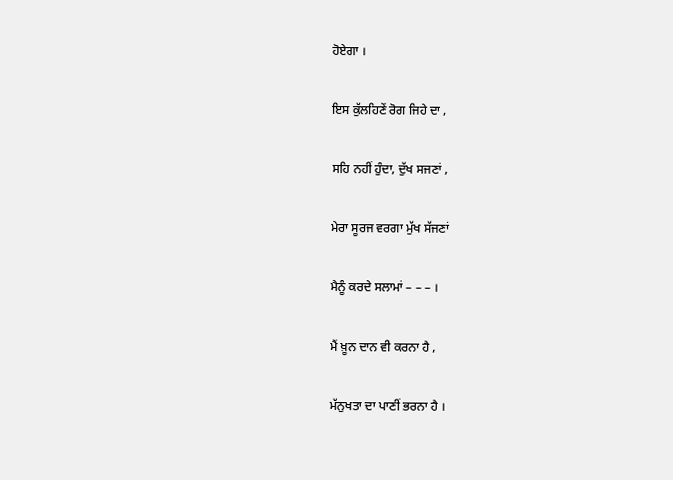ਹੋਏਗਾ ।

ਇਸ ਕੁੱਲਹਿਣੇਂ ਰੋਗ ਜਿਹੇ ਦਾ ,

ਸਹਿ ਨਹੀਂ ਹੁੰਦਾ, ਦੁੱਖ ਸਜਣਾਂ ,

ਮੇਰਾ ਸੂਰਜ ਵਰਗਾ ਮੁੱਖ ਸੱਜਣਾਂ

ਮੈਨੂੰ ਕਰਦੇ ਸਲਾਮਾਂ – – – ।

ਮੈਂ ਖ਼ੂਨ ਦਾਨ ਵੀ ਕਰਨਾ ਹੈ ,

ਮੱਨੁਖਤਾ ਦਾ ਪਾਣੀਂ ਭਰਨਾ ਹੈ ।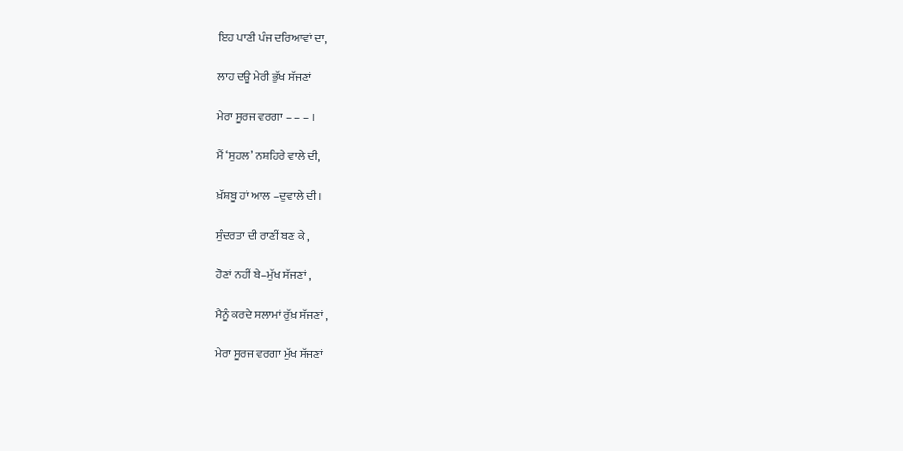ਇਹ ਪਾਣੀ ਪੰਜ ਦਰਿਆਵਾਂ ਦਾ,

ਲਾਹ ਦਊ ਮੇਰੀ ਭੁੱਖ ਸੱਜਣਾਂ

ਮੇਰਾ ਸੂਰਜ ਵਰਗਾ – – – ।

ਮੈਂ ‘ਸੁਹਲ’ ਨਸ਼ਹਿਰੇ ਵਾਲੇ ਦੀ,

ਖ਼ੱਸ਼ਬੂ ਹਾਂ ਆਲ –ਦੁਵਾਲੇ ਦੀ।

ਸੁੰਦਰਤਾ ਦੀ ਰਾਣੀਂ ਬਣ ਕੇ ,

ਹੋਣਾਂ ਨਹੀਂ ਬੇ–ਮੁੱਖ ਸੱਜਣਾਂ ,

ਮੈਨੂੰ ਕਰਦੇ ਸਲਾਮਾਂ ਰੁੱਖ਼ ਸੱਜਣਾਂ ,

ਮੇਰਾ ਸੂਰਜ ਵਰਗਾ ਮੁੱਖ ਸੱਜਣਾਂ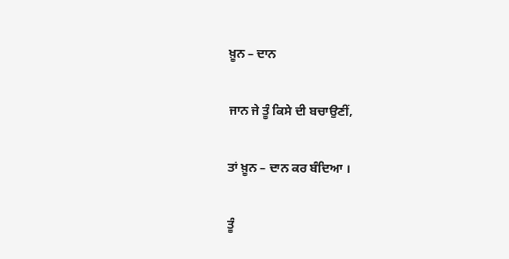ਖ਼ੂਨ – ਦਾਨ

ਜਾਨ ਜੇ ਤੂੰ ਕਿਸੇ ਦੀ ਬਚਾਉਣੀਂ,

ਤਾਂ ਖ਼ੂਨ – ਦਾਨ ਕਰ ਬੰਦਿਆ ।

ਤੂੰ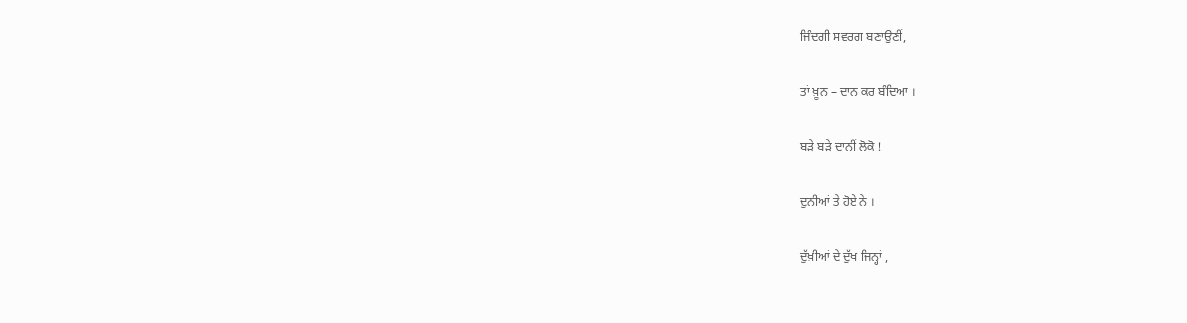ਜਿੰਦਗੀ ਸਵਰਗ ਬਣਾਉਣੀਂ,

ਤਾਂ ਖ਼ੂਨ – ਦਾਨ ਕਰ ਬੰਦਿਆ ।

ਬੜੇ ਬੜੇ ਦਾਨੀਂ ਲੋਕੋ !

ਦੁਨੀਆਂ ਤੇ ਹੋਏ ਨੇ ।

ਦੁੱਖ਼ੀਆਂ ਦੇ ਦੁੱਖ ਜਿਨ੍ਹਾਂ ,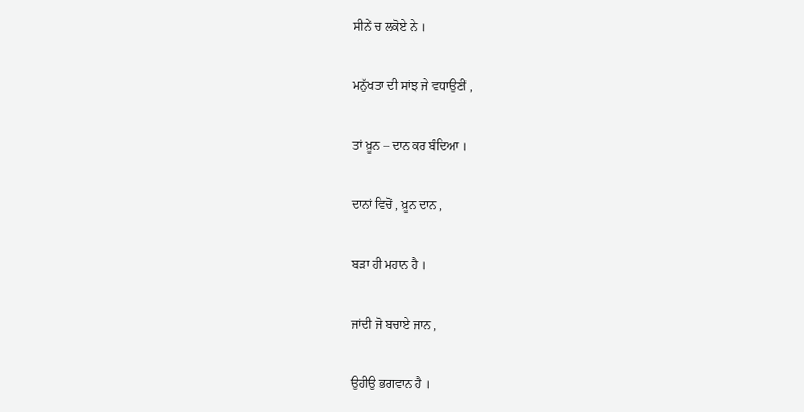ਸੀਨੇਂ ਚ ਲਕੋਏ ਨੇ ।

ਮਨੁੱਖਤਾ ਦੀ ਸਾਂਝ ਜੇ ਵਧਾਉਣੀਂ ,

ਤਾਂ ਖ਼ੂਨ – ਦਾਨ ਕਰ ਬੰਦਿਆ ।

ਦਾਨਾਂ ਵਿਚੋਂ , ਖ਼ੂਨ ਦਾਨ ,

ਬੜਾ ਹੀ ਮਹਾਨ ਹੈ ।

ਜਾਂਦੀ ਜੋ ਬਚਾਏ ਜਾਨ ,

ਉਹੀਉ ਭਗਵਾਨ ਹੈ ।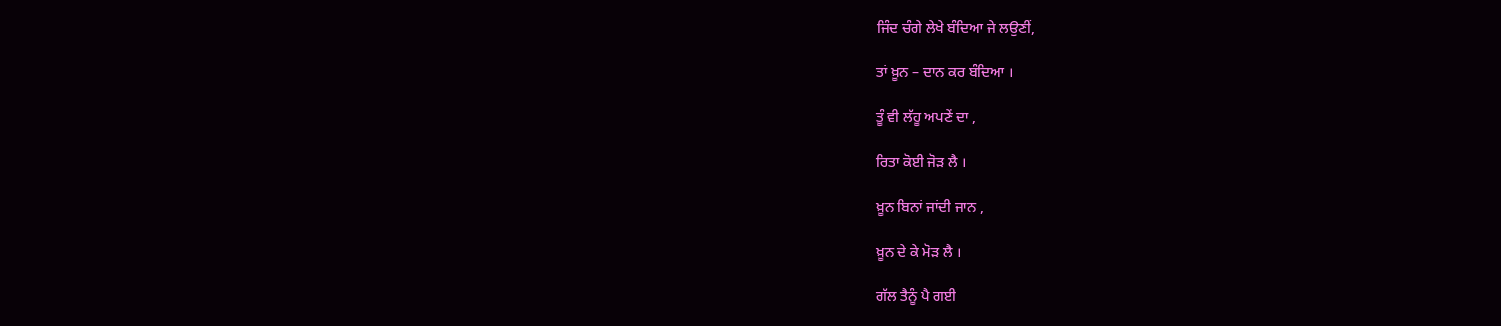ਜਿੰਦ ਚੰਗੇ ਲੇਖੇ ਬੰਦਿਆ ਜੇ ਲਉਣੀਂ,

ਤਾਂ ਖ਼ੂਨ – ਦਾਨ ਕਰ ਬੰਦਿਆ ।

ਤੂੰ ਵੀ ਲੱਹੂ ਅਪਣੇਂ ਦਾ ,

ਰਿਤਾ ਕੋਈ ਜੋੜ ਲੈ ।

ਖ਼ੂਨ ਬਿਨਾਂ ਜਾਂਦੀ ਜਾਨ ,

ਖ਼ੂਨ ਦੇ ਕੇ ਮੋੜ ਲੈ ।

ਗੱਲ ਤੈਨੂੰ ਪੈ ਗਈ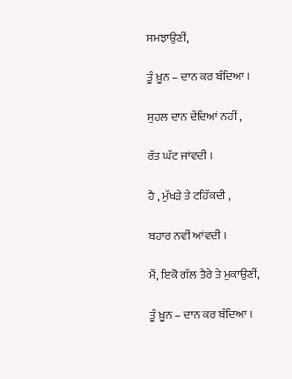ਸਮਝਾਉਣੀਂ,

ਤੂੰ ਖ਼ੂਨ – ਦਾਨ ਕਰ ਬੰਦਿਆ ।

ਸੁਹਲ ਦਾਨ ਦੇਂਦਿਆਂ ਨਹੀਂ ,

ਰੱਤ ਘੱਟ ਜਾਂਵਦੀ ।

ਹੈ , ਮੁੱਖੜੇ ਤੇ ਟਹਿੱਕਦੀ ,

ਬਹਾਰ ਨਵੀਂ ਆਂਵਦੀ ।

ਮੈਂ, ਇਕੋ ਗੱਲ ਤੈਰੇ ਤੇ ਮੁਕਾਉਣੀਂ,

ਤੂੰ ਖ਼ੂਨ – ਦਾਨ ਕਰ ਬੰਦਿਆ ।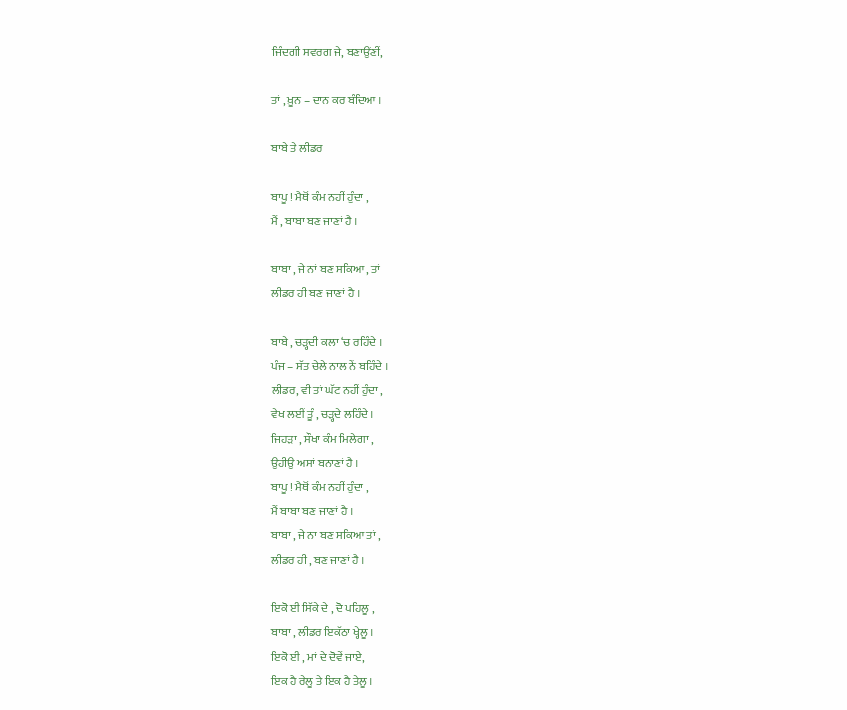ਜਿੰਦਗੀ ਸਵਰਗ ਜੇ, ਬਣਾਉਂਣੀਂ,

ਤਾਂ , ਖ਼ੂਨ – ਦਾਨ ਕਰ ਬੰਦਿਆ ।

ਬਾਬੇ ਤੇ ਲੀਡਰ

ਬਾਪੂ ! ਮੈਥੋਂ ਕੰਮ ਨਹੀਂ ਹੁੰਦਾ ,
ਮੈਂ , ਬਾਬਾ ਬਣ ਜਾਣਾਂ ਹੈ ।

ਬਾਬਾ , ਜੇ ਨਾਂ ਬਣ ਸਕਿਆ , ਤਾਂ
ਲੀਡਰ ਹੀ ਬਣ ਜਾਣਾਂ ਹੈ ।

ਬਾਬੇ , ਚੜ੍ਹਦੀ ਕਲਾ ‘ਚ ਰਹਿੰਦੇ ।
ਪੰਜ – ਸੱਤ ਚੇਲੇ ਨਾਲ ਨੇਂ ਬਹਿੰਦੇ ।
ਲੀਡਰ, ਵੀ ਤਾਂ ਘੱਟ ਨਹੀਂ ਹੁੰਦਾ ,
ਵੇਖ ਲਈਂ ਤੂੰ , ਚੜ੍ਹਦੇ ਲਹਿੰਦੇ ।
ਜਿਹੜਾ , ਸੌਖਾ ਕੰਮ ਮਿਲੇਗਾ ,
ਉਹੀਉ ਅਸਾਂ ਬਨਾਣਾਂ ਹੈ ।
ਬਾਪੂ ! ਮੈਥੋਂ ਕੰਮ ਨਹੀਂ ਹੁੰਦਾ ,
ਮੈਂ ਬਾਬਾ ਬਣ ਜਾਣਾਂ ਹੈ ।
ਬਾਬਾ , ਜੇ ਨਾ ਬਣ ਸਕਿਆ ਤਾਂ ,
ਲੀਡਰ ਹੀ , ਬਣ ਜਾਣਾਂ ਹੈ ।

ਇਕੋ ਈ ਸਿੱਕੇ ਦੇ , ਦੋ ਪਹਿਲੂ ,
ਬਾਬਾ , ਲੀਡਰ ਇਕੱਠਾ ਖ੍ਹੇਲੂ ।
ਇਕੋ ਈ , ਮਾਂ ਦੇ ਦੋਵੇਂ ਜਾਏ,
ਇਕ ਹੈ ਰੇਲੂ ਤੇ ਇਕ ਹੈ ਤੇਲੂ ।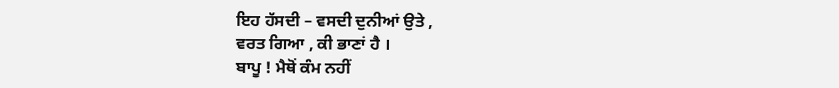ਇਹ ਹੱਸਦੀ – ਵਸਦੀ ਦੁਨੀਆਂ ਉਤੇ ,
ਵਰਤ ਗਿਆ , ਕੀ ਭਾਣਾਂ ਹੈ ।
ਬਾਪੂ ! ਮੈਥੋਂ ਕੰਮ ਨਹੀਂ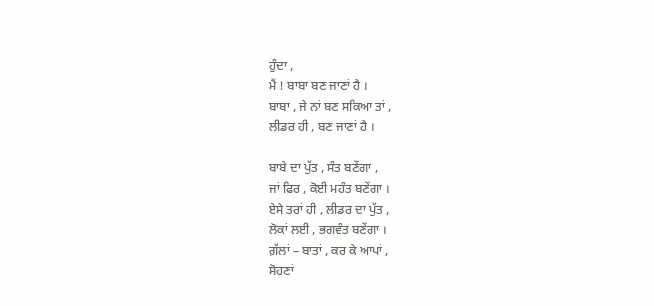ਹੁੰਦਾ ,
ਮੈਂ ! ਬਾਬਾ ਬਣ ਜਾਣਾਂ ਹੈ ।
ਬਾਬਾ , ਜੇ ਨਾਂ ਬਣ ਸਕਿਆ ਤਾਂ ,
ਲੀਡਰ ਹੀ , ਬਣ ਜਾਣਾਂ ਹੈ ।

ਬਾਬੇ ਦਾ ਪੁੱਤ , ਸੰਤ ਬਣੇਂਗਾ ,
ਜਾਂ ਫਿਰ , ਕੋਈ ਮਹੰਤ ਬਣੇਂਗਾ ।
ਏਸੇ ਤਰਾਂ ਹੀ , ਲੀਡਰ ਦਾ ਪੁੱਤ ,
ਲੋਕਾਂ ਲਈ , ਭਗਵੰਤ ਬਣੇਂਗਾ ।
ਗ਼ੱਲਾਂ – ਬਾਤਾਂ , ਕਰ ਕੇ ਆਪਾਂ ,
ਸੋਹਣਾਂ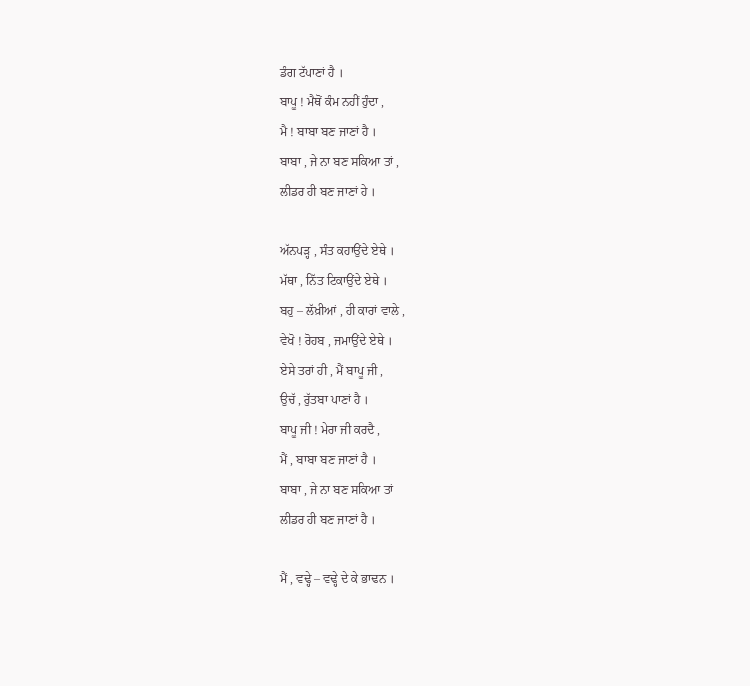ਡੰਗ ਟੱਪਾਣਾਂ ਹੈ ।
ਬਾਪੂ ! ਮੈਥੋਂ ਕੰਮ ਨਹੀਂ ਹੁੰਦਾ ,
ਮੈ ! ਬਾਬਾ ਬਣ ਜਾਣਾਂ ਹੈ ।
ਬਾਬਾ , ਜੇ ਨਾ ਬਣ ਸਕਿਆ ਤਾਂ ,
ਲੀਡਰ ਹੀ ਬਣ ਜਾਣਾਂ ਹੇ ।

ਅੱਨਪੜ੍ਹ , ਸੰਤ ਕਹਾਉਂਦੇ ਏਥੇ ।
ਮੱਥਾ , ਨਿੱਤ ਟਿਕਾਉਂਦੇ ਏਥੇ ।
ਬਹੁ – ਲੱਖ਼ੀਆਂ , ਹੀ ਕਾਰਾਂ ਵਾਲੇ ,
ਵੇਖੋ ! ਰੋਹਬ , ਜਮਾਉਂਦੇ ਏਥੇ ।
ਏਸੇ ਤਰਾਂ ਹੀ , ਮੈਂ ਬਾਪੂ ਜੀ ,
ਉਚੱ , ਰੁੱਤਬਾ ਪਾਣਾਂ ਹੈ ।
ਬਾਪੂ ਜੀ ! ਮੇਰਾ ਜੀ ਕਰਦੈ ,
ਮੈਂ , ਬਾਬਾ ਬਣ ਜਾਣਾਂ ਹੈ ।
ਬਾਬਾ , ਜੇ ਨਾ ਬਣ ਸਕਿਆ ਤਾਂ
ਲੀਡਰ ਹੀ ਬਣ ਜਾਣਾਂ ਹੈ ।

ਮੈਂ , ਵਢ੍ਹੇ – ਵਢ੍ਹੇ ਦੇ ਕੇ ਭਾਢਨ ।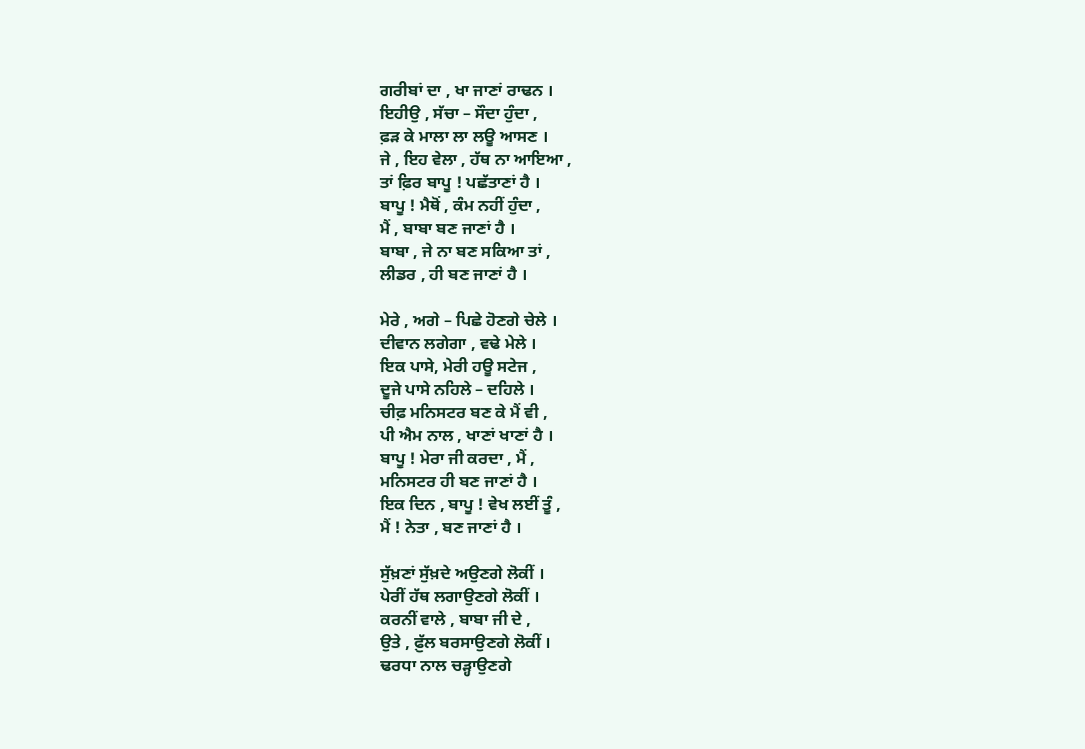ਗਰੀਬਾਂ ਦਾ , ਖਾ ਜਾਣਾਂ ਰਾਢਨ ।
ਇਹੀਉ , ਸੱਚਾ – ਸੌਦਾ ਹੁੰਦਾ ,
ਫ਼ੜ ਕੇ ਮਾਲਾ ਲਾ ਲਊ ਆਸਣ ।
ਜੇ , ਇਹ ਵੇਲਾ , ਹੱਥ ਨਾ ਆਇਆ ,
ਤਾਂ ਫ਼ਿਰ ਬਾਪੂ ! ਪਛੱਤਾਣਾਂ ਹੈ ।
ਬਾਪੂ ! ਮੈਥੋਂ , ਕੰਮ ਨਹੀਂ ਹੁੰਦਾ ,
ਮੈਂ , ਬਾਬਾ ਬਣ ਜਾਣਾਂ ਹੈ ।
ਬਾਬਾ , ਜੇ ਨਾ ਬਣ ਸਕਿਆ ਤਾਂ ,
ਲੀਡਰ , ਹੀ ਬਣ ਜਾਣਾਂ ਹੈ ।

ਮੇਰੇ , ਅਗੇ – ਪਿਛੇ ਹੋਣਗੇ ਚੇਲੇ ।
ਦੀਵਾਨ ਲਗੇਗਾ , ਵਢੇ ਮੇਲੇ ।
ਇਕ ਪਾਸੇ, ਮੇਰੀ ਹਊ ਸਟੇਜ ,
ਦੂਜੇ ਪਾਸੇ ਨਹਿਲੇ – ਦਹਿਲੇ ।
ਚੀਫ਼ ਮਨਿਸਟਰ ਬਣ ਕੇ ਮੈਂ ਵੀ ,
ਪੀ ਐਮ ਨਾਲ , ਖਾਣਾਂ ਖਾਣਾਂ ਹੈ ।
ਬਾਪੂ ! ਮੇਰਾ ਜੀ ਕਰਦਾ , ਮੈਂ ,
ਮਨਿਸਟਰ ਹੀ ਬਣ ਜਾਣਾਂ ਹੈ ।
ਇਕ ਦਿਨ , ਬਾਪੂ ! ਵੇਖ ਲਈਂ ਤੂੰ ,
ਮੈਂ ! ਨੇਤਾ , ਬਣ ਜਾਣਾਂ ਹੈ ।

ਸੁੱਖ਼ਣਾਂ ਸੁੱਖ਼ਦੇ ਅਉਣਗੇ ਲੋਕੀਂ ।
ਪੇਰੀਂ ਹੱਥ ਲਗਾਉਣਗੇ ਲੋਕੀਂ ।
ਕਰਨੀਂ ਵਾਲੇ , ਬਾਬਾ ਜੀ ਦੇ ,
ਉਤੇ , ਫ਼ੁੱਲ ਬਰਸਾਉਣਗੇ ਲੋਕੀਂ ।
ਢਰਧਾ ਨਾਲ ਚੜ੍ਹਾਉਣਗੇ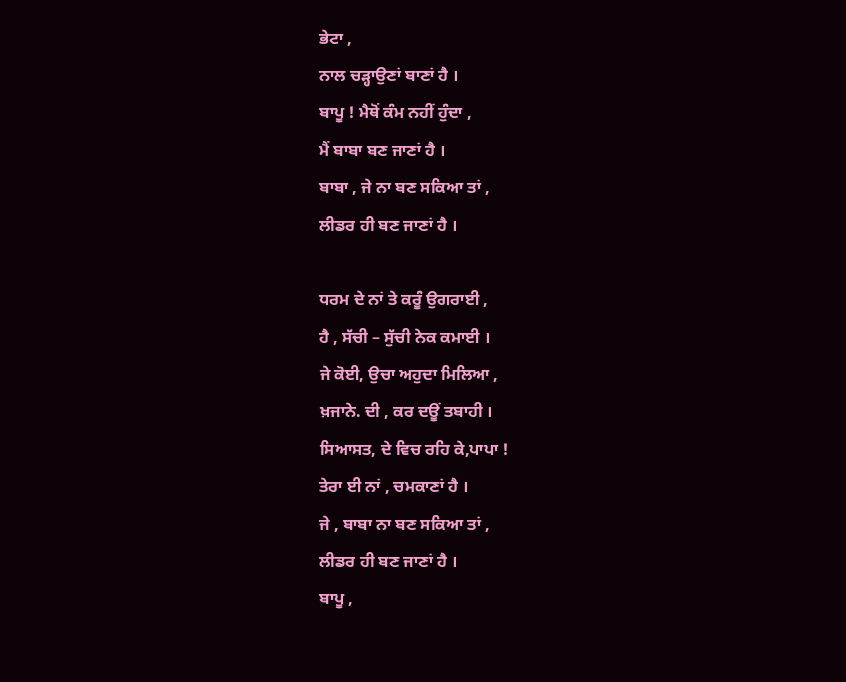ਭੇਟਾ ,
ਨਾਲ ਚੜ੍ਹਾਉਣਾਂ ਬਾਣਾਂ ਹੈ ।
ਬਾਪੂ ! ਮੈਥੋਂ ਕੰਮ ਨਹੀਂ ਹੁੰਦਾ ,
ਮੈਂ ਬਾਬਾ ਬਣ ਜਾਣਾਂ ਹੈ ।
ਬਾਬਾ , ਜੇ ਨਾ ਬਣ ਸਕਿਆ ਤਾਂ ,
ਲੀਡਰ ਹੀ ਬਣ ਜਾਣਾਂ ਹੈ ।

ਧਰਮ ਦੇ ਨਾਂ ਤੇ ਕਰੂੰ ਉਗਰਾਈ ,
ਹੈ , ਸੱਚੀ – ਸੁੱਚੀ ਨੇਕ ਕਮਾਈ ।
ਜੇ ਕੋਈ, ਉਚਾ ਅਹੁਦਾ ਮਿਲਿਆ ,
ਖ਼ਜਾਨੇ. ਦੀ , ਕਰ ਦਊਂ ਤਬਾਹੀ ।
ਸਿਆਸਤ, ਦੇ ਵਿਚ ਰਹਿ ਕੇ,ਪਾਪਾ !
ਤੇਰਾ ਈ ਨਾਂ , ਚਮਕਾਣਾਂ ਹੈ ।
ਜੇ , ਬਾਬਾ ਨਾ ਬਣ ਸਕਿਆ ਤਾਂ ,
ਲੀਡਰ ਹੀ ਬਣ ਜਾਣਾਂ ਹੈ ।
ਬਾਪੂ ,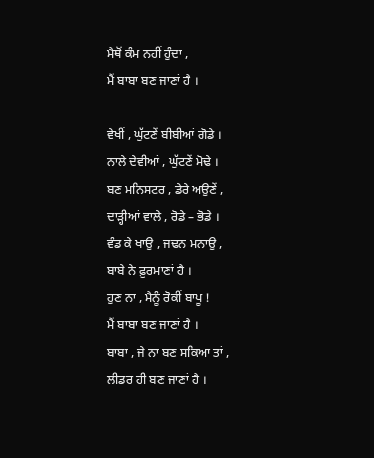ਮੈਥੋਂ ਕੰਮ ਨਹੀਂ ਹੁੰਦਾ ,
ਮੈਂ ਬਾਬਾ ਬਣ ਜਾਣਾਂ ਹੈ ।

ਵੇਖੀਂ , ਘੁੱਟਣੇਂ ਬੀਬੀਆਂ ਗੋਡੇ ।
ਨਾਲੇ ਦੇਵੀਆਂ , ਘੁੱਟਣੇਂ ਮੋਢੇ ।
ਬਣ ਮਨਿਸਟਰ , ਡੇਰੇ ਅਉਣੇਂ ,
ਦਾੜ੍ਹੀਆਂ ਵਾਲੇ , ਰੋਡੇ – ਭੋਡੇ ।
ਵੰਡ ਕੇ ਖਾਉ , ਜਢਨ ਮਨਾਉ ,
ਬਾਬੇ ਨੇ ਫ਼ੁਰਮਾਣਾਂ ਹੈ ।
ਹੁਣ ਨਾ , ਮੈਨੂੰ ਰੋਕੀਂ ਬਾਪੂ !
ਮੈਂ ਬਾਬਾ ਬਣ ਜਾਣਾਂ ਹੈ ।
ਬਾਬਾ , ਜੇ ਨਾ ਬਣ ਸਕਿਆ ਤਾਂ ,
ਲੀਡਰ ਹੀ ਬਣ ਜਾਣਾਂ ਹੈ ।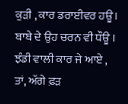ਕੁੜੀ , ਕਾਰ ਡਰਾਈਵਰ ਹਊ ।
ਬਾਬੇ ਦੇ ਉਹ ਚਰਨ ਵੀ ਧੌਊ ।
ਝੰਡੀ ਵਾਲੀ ਕਾਰ ਜੇ ਆਏ ,
ਤਾਂ, ਅੱਗੇ ਫ਼ੜ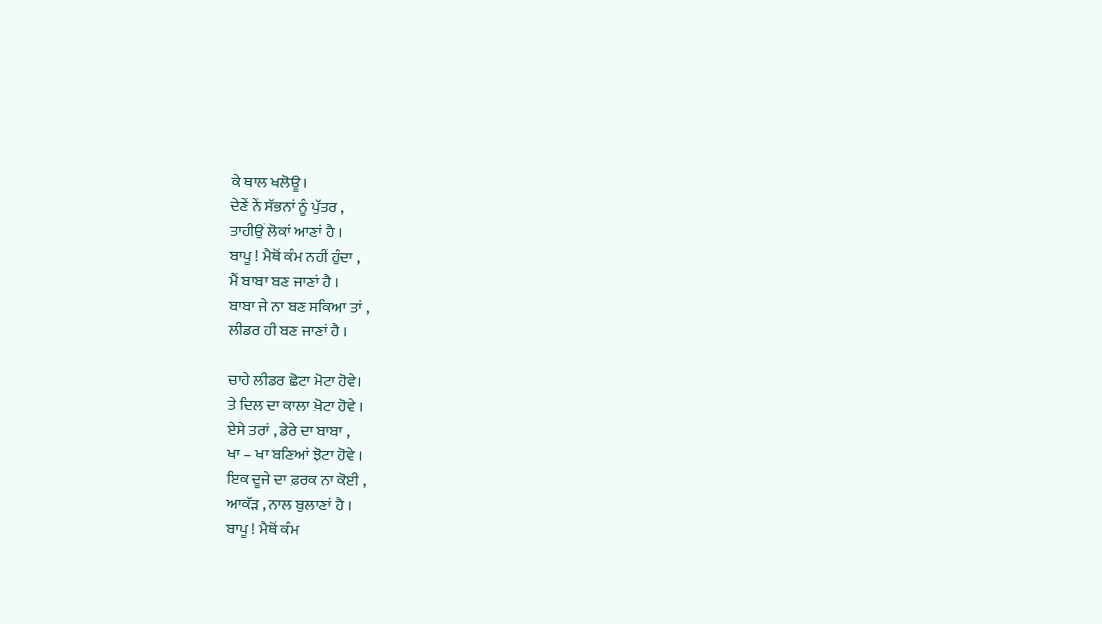ਕੇ ਥਾਲ ਖਲੋਊ।
ਦੇਣੇਂ ਨੇਂ ਸੱਭਨਾਂ ਨੂੰ ਪੁੱਤਰ ,
ਤਾਹੀਉਂ ਲੋਕਾਂ ਆਣਾਂ ਹੈ ।
ਬਾਪੂ ! ਮੈਥੋਂ ਕੰਮ ਨਹੀਂ ਹੁੰਦਾ ,
ਮੈਂ ਬਾਬਾ ਬਣ ਜਾਣਾਂ ਹੈ ।
ਬਾਬਾ ਜੇ ਨਾ ਬਣ ਸਕਿਆ ਤਾਂ ,
ਲੀਡਰ ਹੀ ਬਣ ਜਾਣਾਂ ਹੈ ।

ਚਾਹੇ ਲੀਡਰ ਛੋਟਾ ਮੋਟਾ ਹੋਵੇ।
ਤੇ ਦਿਲ ਦਾ ਕਾਲਾ ਖ਼ੋਟਾ ਹੋਵੇ ।
ਏਸੇ ਤਰਾਂ , ਡੇਰੇ ਦਾ ਬਾਬਾ ,
ਖਾ – ਖਾ ਬਣਿਆਂ ਝੋਟਾ ਹੋਵੇ ।
ਇਕ ਦੂਜੇ ਦਾ ਫ਼ਰਕ ਨਾ ਕੋਈ ,
ਆਕੱੜ , ਨਾਲ ਬੁਲਾਣਾਂ ਹੈ ।
ਬਾਪੂ ! ਮੈਥੋਂ ਕੰਮ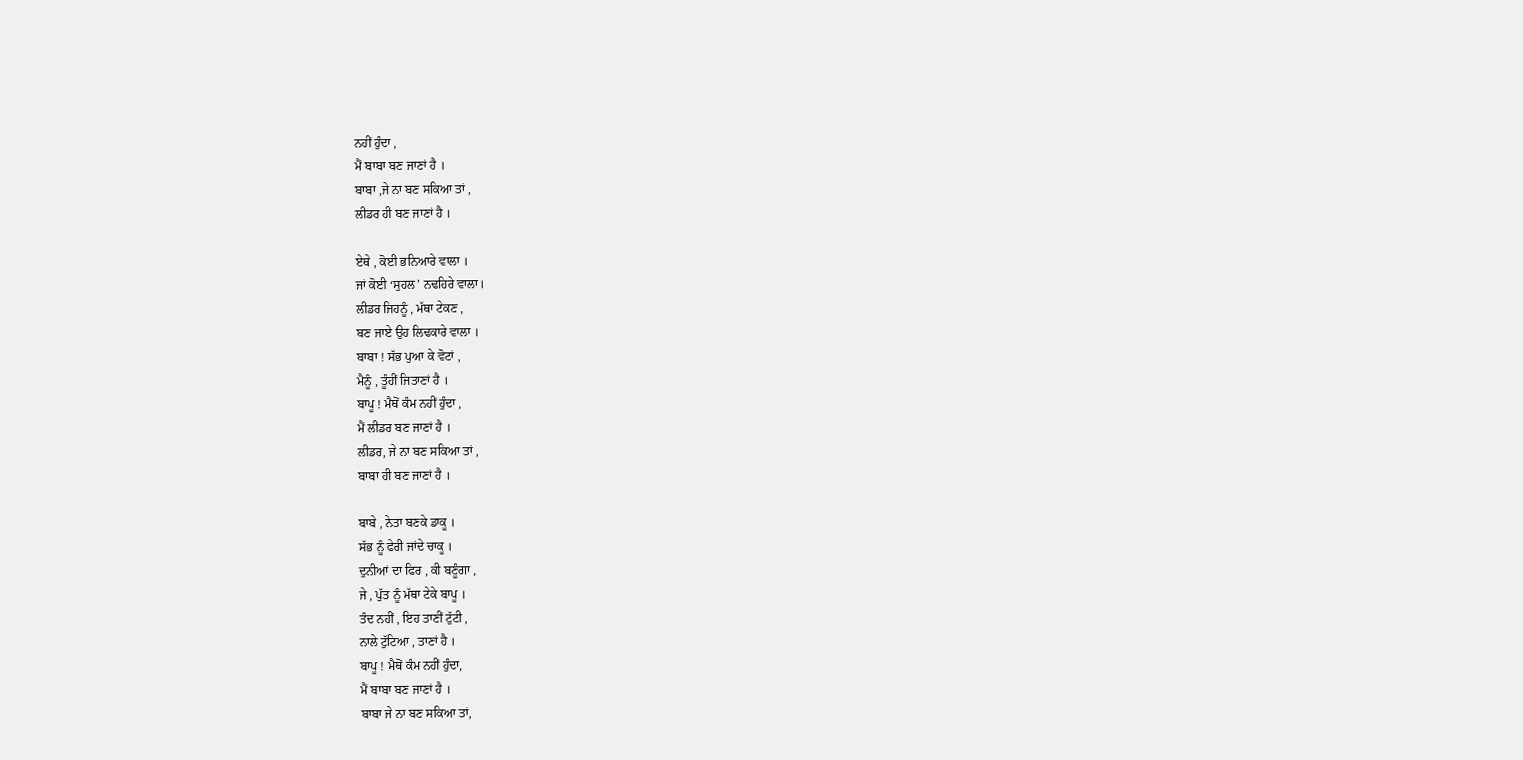ਨਹੀਂ ਹੁੰਦਾ ,
ਮੈਂ ਬਾਬਾ ਬਣ ਜਾਣਾਂ ਹੈ ।
ਬਾਬਾ ,ਜੇ ਨਾ ਬਣ ਸਕਿਆ ਤਾਂ ,
ਲੀਡਰ ਹੀ ਬਣ ਜਾਣਾਂ ਹੈ ।

ਏਥੇ , ਕੋਈ ਭਨਿਆਰੇ ਵਾਲਾ ।
ਜਾਂ ਕੋਈ ‘ਸੁਹਲ’ ਨਢਹਿਰੇ ਵਾਲਾ।
ਲੀਡਰ ਜਿਹਨੂੰ , ਮੱਥਾ ਟੇਕਣ ,
ਬਣ ਜਾਏ ਉਹ ਲਿਢਕਾਰੇ ਵਾਲਾ ।
ਬਾਬਾ ! ਸੱਭ ਪੁਆ ਕੇ ਵੋਟਾਂ ,
ਮੈਨੂੰ , ਤੂੰਹੀਂ ਜਿਤਾਣਾਂ ਹੈ ।
ਬਾਪੂ ! ਮੈਥੋਂ ਕੰਮ ਨਹੀਂ ਹੁੰਦਾ ,
ਮੈਂ ਲੀਡਰ ਬਣ ਜਾਣਾਂ ਹੈ ।
ਲੀਡਰ, ਜੇ ਨਾ ਬਣ ਸਕਿਆ ਤਾਂ ,
ਬਾਬਾ ਹੀ ਬਣ ਜਾਣਾਂ ਹੈ ।

ਬਾਬੇ , ਨੇਤਾ ਬਣਕੇ ਡਾਕੂ ।
ਸੱਭ ਨੂੰ ਫੇਰੀ ਜਾਂਦੇ ਚਾਕੂ ।
ਦੁਨੀਆਂ ਦਾ ਫਿਰ , ਕੀ ਬਣੂੰਗਾ ,
ਜੇ , ਪੁੱਤ ਨੂੰ ਮੱਥਾ ਟੇਕੇ ਬਾਪੂ ।
ਤੰਦ ਨਹੀਂ , ਇਹ ਤਾਣੀਂ ਟੁੱਟੀ ,
ਨਾਲੇ ਟੁੱਟਿਆ , ਤਾਣਾਂ ਹੈ ।
ਬਾਪੂ ! ਮੈਥੋਂ ਕੰਮ ਨਹੀਂ ਹੁੰਦਾ,
ਮੈਂ ਬਾਬਾ ਬਣ ਜਾਣਾਂ ਹੈ ।
ਬਾਬਾ ਜੇ ਨਾ ਬਣ ਸਕਿਆ ਤਾਂ,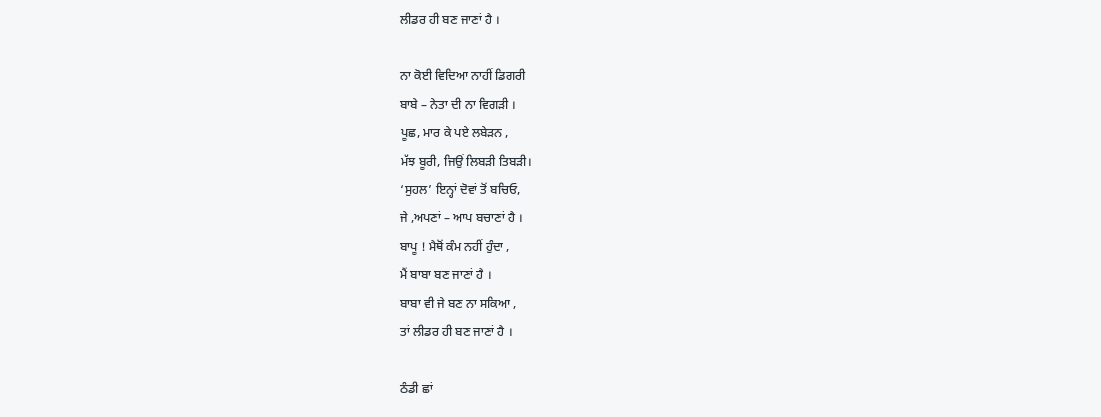ਲੀਡਰ ਹੀ ਬਣ ਜਾਣਾਂ ਹੈ ।

ਨਾ ਕੋਈ ਵਿਦਿਆ ਨਾਹੀਂ ਡਿਗਰੀ
ਬਾਬੇ – ਨੇਤਾ ਦੀ ਨਾ ਵਿਗੜੀ ।
ਪੂਛ, ਮਾਰ ਕੇ ਪਏ ਲਬੇੜਨ ,
ਮੱਝ ਬੂਰੀ, ਜਿਉਂ ਲਿਬੜੀ ਤਿਬੜੀ।
‘ਸੁਹਲ’ ਇਨ੍ਹਾਂ ਦੋਵਾਂ ਤੋਂ ਬਚਿਓ,
ਜੇ ,ਅਪਣਾਂ – ਆਪ ਬਚਾਣਾਂ ਹੈ ।
ਬਾਪੂ ! ਮੈਥੋਂ ਕੰਮ ਨਹੀਂ ਹੁੰਦਾ ,
ਮੈਂ ਬਾਬਾ ਬਣ ਜਾਣਾਂ ਹੈ ।
ਬਾਬਾ ਵੀ ਜੇ ਬਣ ਨਾ ਸਕਿਆ ,
ਤਾਂ ਲੀਡਰ ਹੀ ਬਣ ਜਾਣਾਂ ਹੈ ।

ਠੰਡੀ ਛਾਂ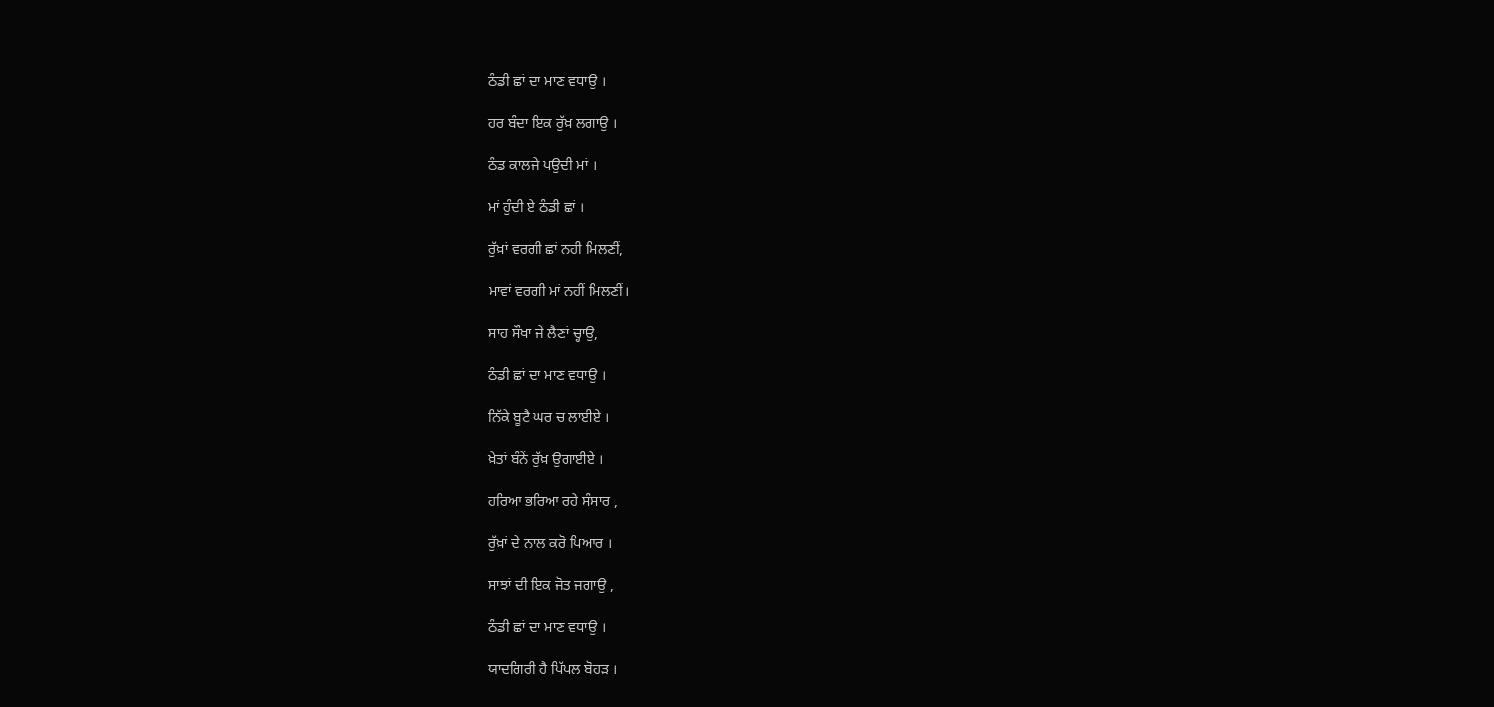ਠੰਡੀ ਛਾਂ ਦਾ ਮਾਣ ਵਧਾਉ ।

ਹਰ ਬੰਦਾ ਇਕ ਰੁੱਖ਼ ਲਗਾਉ ।

ਠੰਡ ਕਾਲਜੇ ਪਉਦੀ ਮਾਂ ।

ਮਾਂ ਹੁੰਦੀ ਏ ਠੰਡੀ ਛਾਂ ।

ਰੁੱਖ਼ਾਂ ਵਰਗੀ ਛਾਂ ਨਹੀ ਮਿਲਣੀਂ,

ਮਾਵਾਂ ਵਰਗੀ ਮਾਂ ਨਹੀਂ ਮਿਲਣੀਂ।

ਸਾਹ ਸੌਖਾ ਜੇ ਲੈਣਾਂ ਚ੍ਹਾਉ,

ਠੰਡੀ ਛਾਂ ਦਾ ਮਾਣ ਵਧਾਉ ।

ਨਿੱਕੇ ਬੂਟੈ ਘਰ ਚ ਲਾਈਏ ।

ਖ਼ੇਤਾਂ ਬੰਨੇਂ ਰੁੱਖ਼ ਉਗਾਈਏ ।

ਹਰਿਆ ਭਰਿਆ ਰਹੇ ਸੰਸਾਰ ,

ਰੁੱਖ਼ਾਂ ਦੇ ਨਾਲ ਕਰੋ ਪਿਆਰ ।

ਸਾਝਾਂ ਦੀ ਇਕ ਜੋਤ ਜਗਾਉ ,

ਠੰਡੀ ਛਾਂ ਦਾ ਮਾਣ ਵਧਾਉ ।

ਯਾਦਗਿਰੀ ਹੈ ਪਿੱਪਲ ਬੋਹੜ ।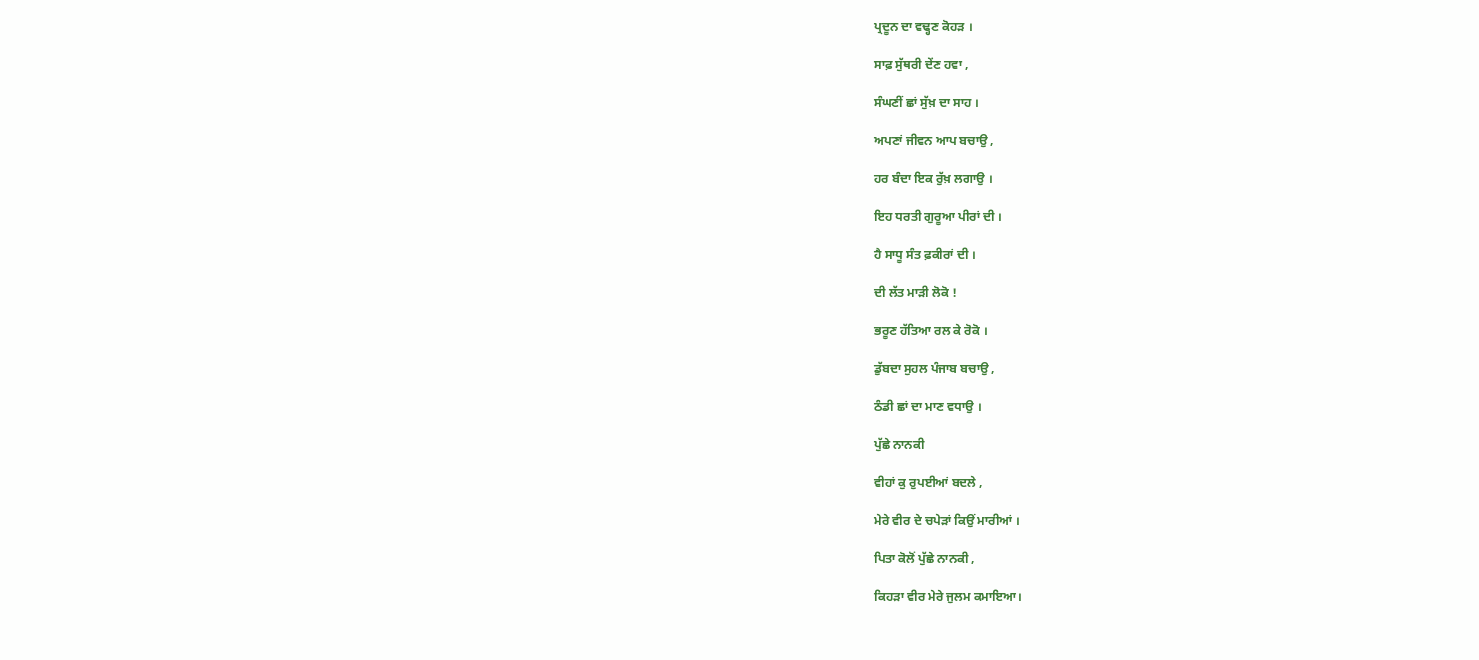ਪ੍ਰਦੂਨ ਦਾ ਵਢ੍ਹਣ ਕੋਹੜ ।

ਸਾਫ਼ ਸੁੱਥਰੀ ਦੇਂਣ ਹਵਾ ,

ਸੰਘਣੀਂ ਛਾਂ ਸੁੱਖ਼ ਦਾ ਸਾਹ ।

ਅਪਣਾਂ ਜੀਵਨ ਆਪ ਬਚਾਉ ,

ਹਰ ਬੰਦਾ ਇਕ ਰੁੱਖ਼ ਲਗਾਉ ।

ਇਹ ਧਰਤੀ ਗੁਰੂਆ ਪੀਰਾਂ ਦੀ ।

ਹੈ ਸਾਧੂ ਸੰਤ ਫ਼ਕੀਰਾਂ ਦੀ ।

ਦੀ ਲੱਤ ਮਾੜੀ ਲੋਕੋ !

ਭਰੂਣ ਹੱਤਿਆ ਰਲ ਕੇ ਰੋਕੋ ।

ਡੁੱਬਦਾ ਸੁਹਲ ਪੰਜਾਬ ਬਚਾਉ ,

ਠੰਡੀ ਛਾਂ ਦਾ ਮਾਣ ਵਧਾਉ ।

ਪੁੱਛੇ ਨਾਨਕੀ

ਵੀਹਾਂ ਕੁ ਰੁਪਈਆਂ ਬਦਲੇ ,

ਮੇਰੇ ਵੀਰ ਦੇ ਚਪੇੜਾਂ ਕਿਉਂ ਮਾਰੀਆਂ ।

ਪਿਤਾ ਕੋਲੋਂ ਪੁੱਛੇ ਨਾਨਕੀ ,

ਕਿਹੜਾ ਵੀਰ ਮੇਰੇ ਜੁਲਮ ਕਮਾਇਆ।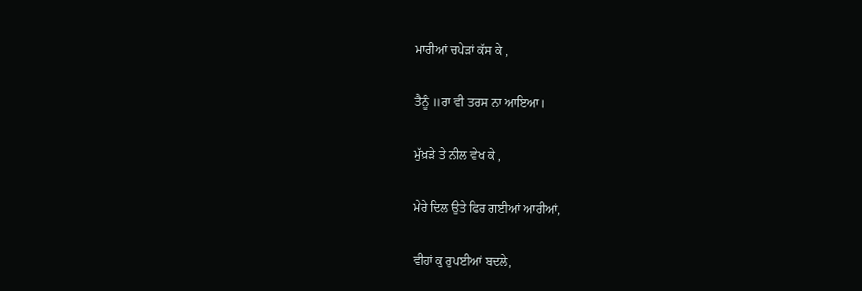ਮਾਰੀਆਂ ਚਪੇੜਾਂ ਕੱਸ ਕੇ ,

ਤੈਨੂੰ ॥ਰਾ ਵੀ ਤਰਸ ਨਾ ਆਇਆ।

ਮੁੱਖ਼ੜੇ ਤੇ ਨੀਲ ਵੇਖ ਕੇ ,

ਮੇਰੇ ਦਿਲ ਉਤੇ ਫਿਰ ਗਈਆਂ ਆਰੀਆਂ,

ਵੀਹਾਂ ਕੁ ਰੁਪਈਆਂ ਬਦਲੇ,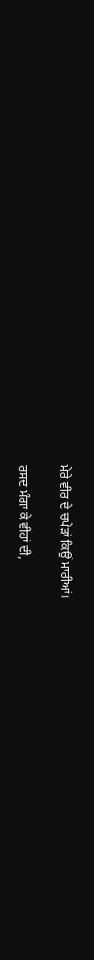ਮੇਰੇ ਵੀਰ ਦੇ ਚਪੇੜਾਂ ਕਿਉਂ ਮਾਰੀਆਂ।

ਰਸਦ ਮੰਗਾ ਕੇ ਵੀਹਾਂ ਦੀ,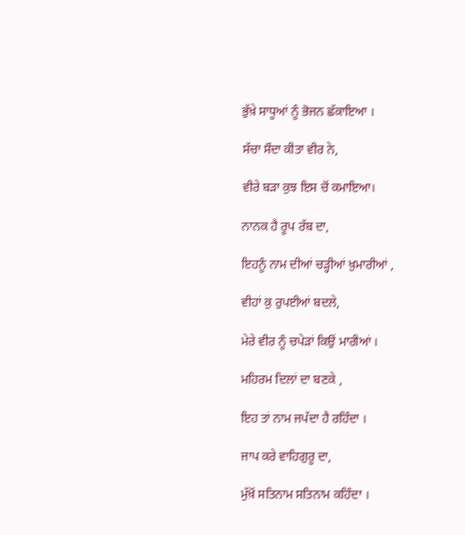ਭੁੱਖ਼ੇ ਸਾਧੂਆਂ ਨੂੰ ਭੋਜਨ ਛੱਕਾਇਆ ।

ਸੱਚਾ ਸੌਦਾ ਕੀਤਾ ਵੀਰ ਨੇ,

ਵੀਰੇ ਬੜਾ ਕੁਝ ਇਸ ਚੋਂ ਕਮਾਇਆ।

ਨਾਨਕ ਹੈ ਰੂਪ ਰੱਬ ਦਾ,

ਇਹਨੂੰ ਨਾਮ ਦੀਆਂ ਚੜ੍ਹੀਆਂ ਖ਼ੁਮਾਰੀਆਂ ,

ਵੀਹਾਂ ਕੁ ਰੁਪਈਆਂ ਬਦਲੇ,

ਮੇਰੇ ਵੀਰ ਨੂੰ ਚਪੇੜਾਂ ਕਿਉਂ ਮਾਰੀਆਂ ।

ਮਹਿਰਮ ਦਿਲਾਂ ਦਾ ਬਣਕੇ ,

ਇਹ ਤਾਂ ਨਾਮ ਜਪੱਦਾ ਹੈ ਰਹਿੰਦਾ ।

ਜਾਪ ਕਰੇ ਵਾਹਿਗੁਰੂ ਦਾ,

ਮੁੱਖ਼ੋਂ ਸਤਿਨਾਮ ਸਤਿਨਾਮ ਕਹਿੰਦਾ ।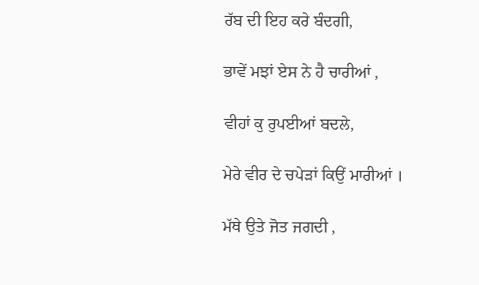ਰੱਬ ਦੀ ਇਹ ਕਰੇ ਬੰਦਗੀ,

ਭਾਵੇਂ ਮਝਾਂ ਏਸ ਨੇ ਹੈ ਚਾਰੀਆਂ ,

ਵੀਹਾਂ ਕੁ ਰੁਪਈਆਂ ਬਦਲੇ,

ਮੇਰੇ ਵੀਰ ਦੇ ਚਪੇੜਾਂ ਕਿਉਂ ਮਾਰੀਆਂ ।

ਮੱਥੇ ਉਤੇ ਜੋਤ ਜਗਦੀ ,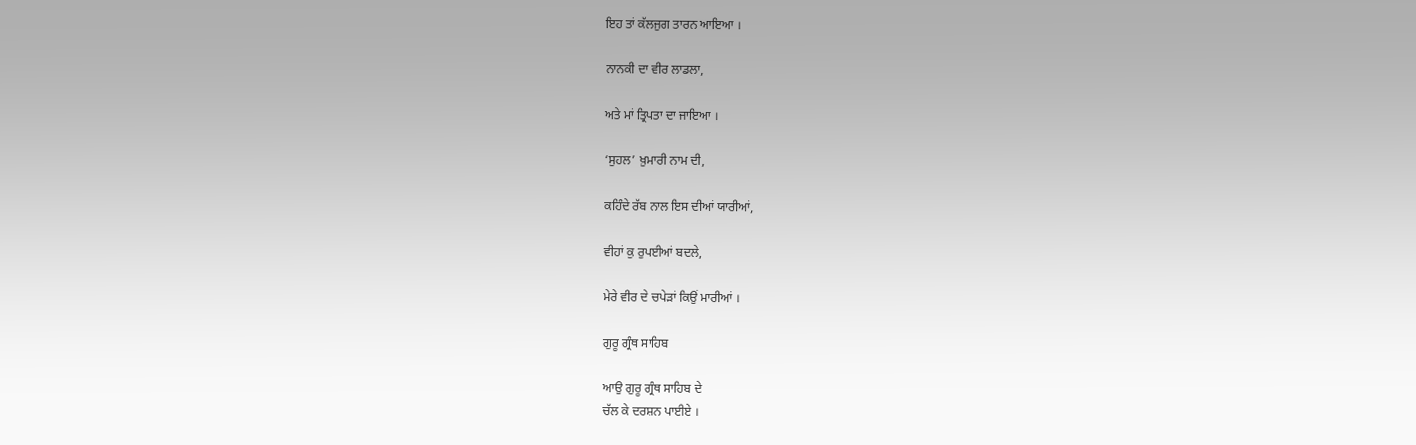ਇਹ ਤਾਂ ਕੱਲਜੁਗ ਤਾਰਨ ਆਇਆ ।

ਨਾਨਕੀ ਦਾ ਵੀਰ ਲਾਡਲਾ,

ਅਤੇ ਮਾਂ ਤ੍ਰਿਪਤਾ ਦਾ ਜਾਇਆ ।

‘ਸੁਹਲ’ ਖ਼ੁਮਾਰੀ ਨਾਮ ਦੀ,

ਕਹਿੰਦੇ ਰੱਬ ਨਾਲ ਇਸ ਦੀਆਂ ਯਾਰੀਆਂ,

ਵੀਹਾਂ ਕੁ ਰੁਪਈਆਂ ਬਦਲੇ,

ਮੇਰੇ ਵੀਰ ਦੇ ਚਪੇੜਾਂ ਕਿਉਂ ਮਾਰੀਆਂ ।

ਗੁਰੂ ਗ੍ਰੰਥ ਸਾਹਿਬ

ਆਉ ਗੁਰੂ ਗ੍ਰੰਥ ਸਾਹਿਬ ਦੇ
ਚੱਲ ਕੇ ਦਰਸ਼ਨ ਪਾਈਏ ।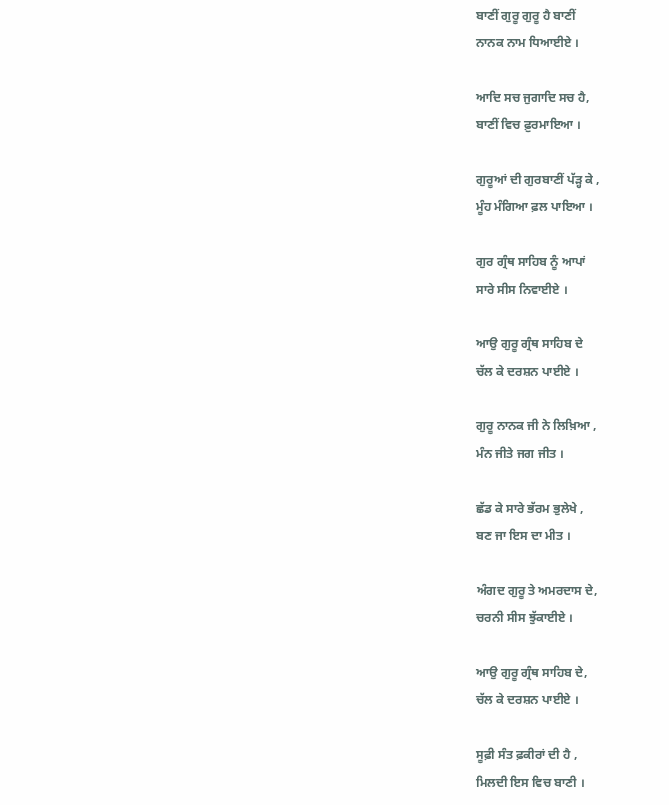ਬਾਣੀਂ ਗੁਰੂ ਗੁਰੂ ਹੈ ਬਾਣੀਂ
ਨਾਨਕ ਨਾਮ ਧਿਆਈਏ ।

ਆਦਿ ਸਚ ਜੁਗਾਦਿ ਸਚ ਹੈ,
ਬਾਣੀਂ ਵਿਚ ਫ਼ੁਰਮਾਇਆ ।

ਗੁਰੂਆਂ ਦੀ ਗੁਰਬਾਣੀਂ ਪੱੜ੍ਹ ਕੇ ,
ਮੂੰਹ ਮੰਗਿਆ ਫ਼ਲ ਪਾਇਆ ।

ਗੁਰ ਗ੍ਰੰਥ ਸਾਹਿਬ ਨੂੰ ਆਪਾਂ
ਸਾਰੇ ਸੀਸ ਨਿਵਾਈਏ ।

ਆਉ ਗੁਰੂ ਗ੍ਰੰਥ ਸਾਹਿਬ ਦੇ
ਚੱਲ ਕੇ ਦਰਸ਼ਨ ਪਾਈਏ ।

ਗੁਰੂ ਨਾਨਕ ਜੀ ਨੇ ਲਿਖ਼ਿਆ ,
ਮੰਨ ਜੀਤੇ ਜਗ ਜੀਤ ।

ਛੱਡ ਕੇ ਸਾਰੇ ਭੱਰਮ ਭੁਲੇਖੇ ,
ਬਣ ਜਾ ਇਸ ਦਾ ਮੀਤ ।

ਅੰਗਦ ਗੁਰੂ ਤੇ ਅਮਰਦਾਸ ਦੇ,
ਚਰਨੀ ਸੀਸ ਝੁੱਕਾਈਏ ।

ਆਉ ਗੁਰੂ ਗ੍ਰੰਥ ਸਾਹਿਬ ਦੇ,
ਚੱਲ ਕੇ ਦਰਸ਼ਨ ਪਾਈਏ ।

ਸੂਫ਼ੀ ਸੰਤ ਫ਼ਕੀਰਾਂ ਦੀ ਹੈ ,
ਮਿਲਦੀ ਇਸ ਵਿਚ ਬਾਣੀ ।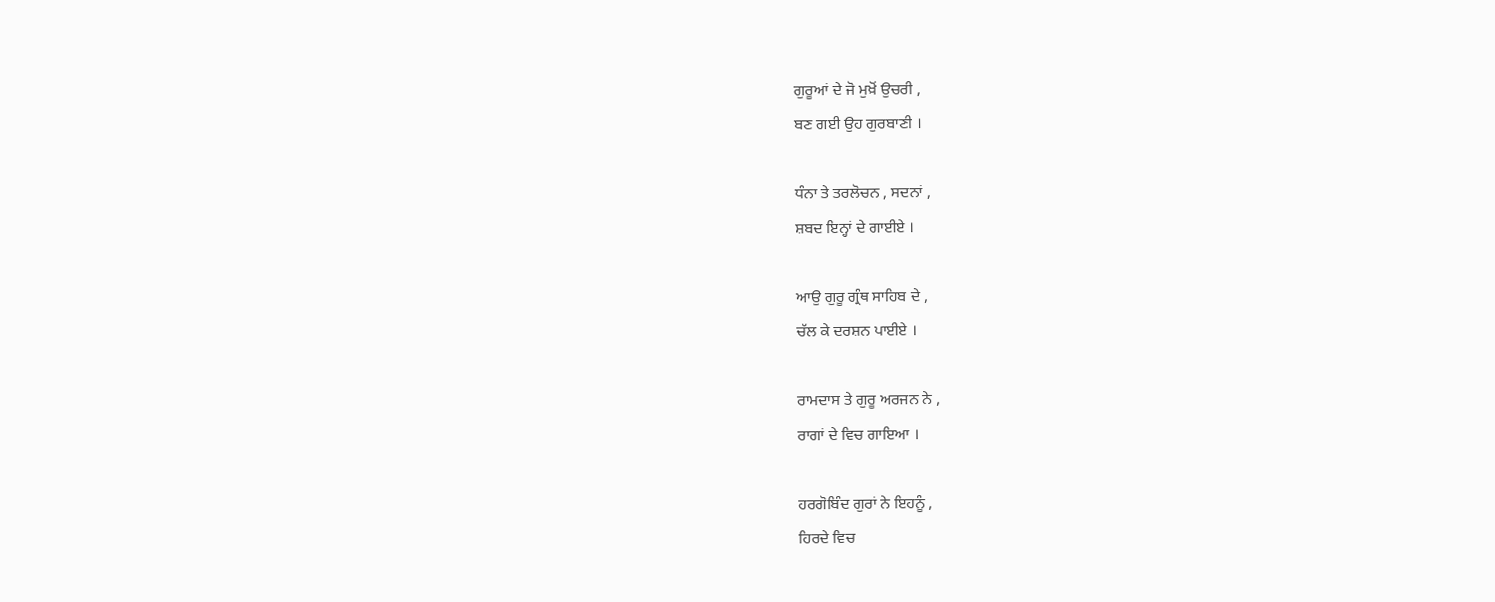ਗੁਰੂਆਂ ਦੇ ਜੋ ਮੁਖ਼ੋਂ ਉਚਰੀ ,
ਬਣ ਗਈ ਉਹ ਗੁਰਬਾਣੀ ।

ਧੰਨਾ ਤੇ ਤਰਲੋਚਨ , ਸਦਨਾਂ ,
ਸ਼ਬਦ ਇਨ੍ਹਾਂ ਦੇ ਗਾਈਏ ।

ਆਉ ਗੁਰੂ ਗ੍ਰੰਥ ਸਾਹਿਬ ਦੇ ,
ਚੱਲ ਕੇ ਦਰਸ਼ਨ ਪਾਈਏ ।

ਰਾਮਦਾਸ ਤੇ ਗੁਰੂ ਅਰਜਨ ਨੇ ,
ਰਾਗਾਂ ਦੇ ਵਿਚ ਗਾਇਆ ।

ਹਰਗੋਬਿੰਦ ਗੁਰਾਂ ਨੇ ਇਹਨੂੰ ,
ਹਿਰਦੇ ਵਿਚ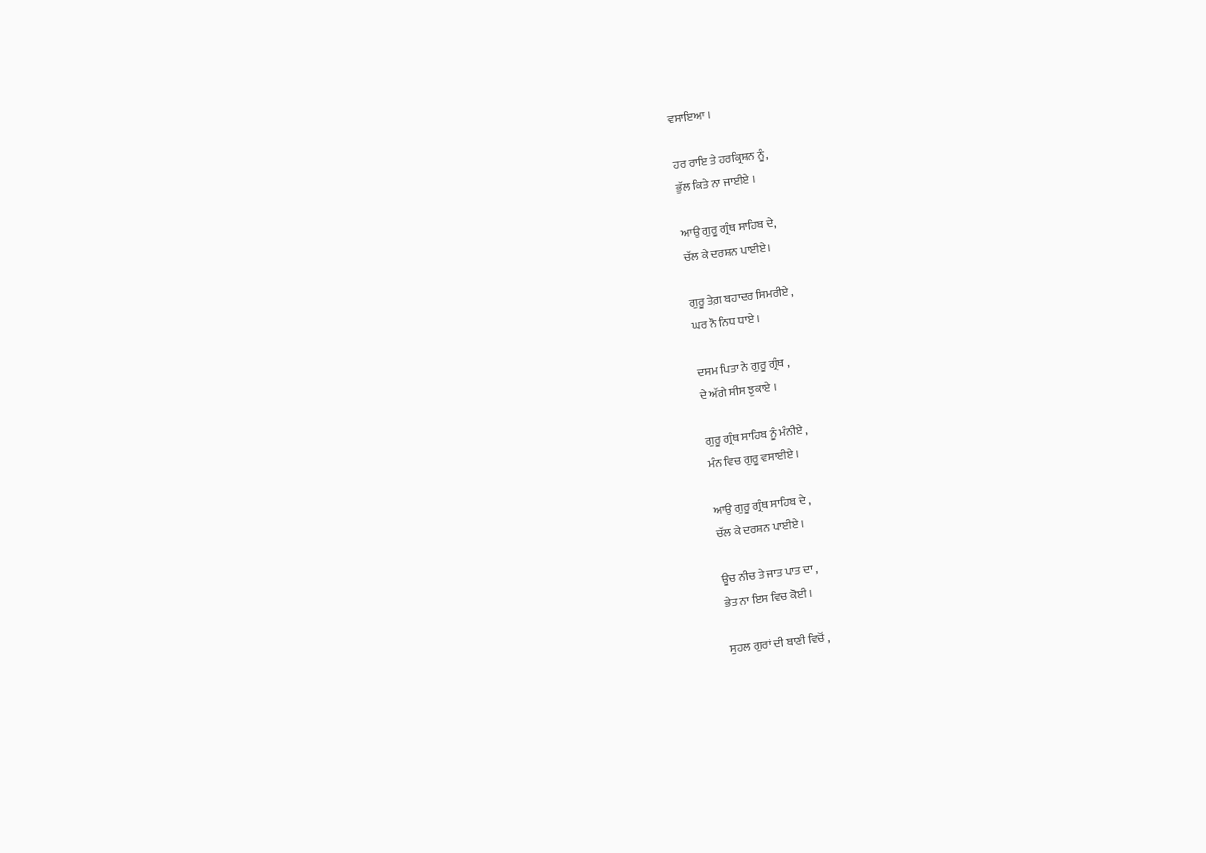ਵਸਾਇਆ ।

ਹਰ ਰਾਇ ਤੇ ਹਰਕ੍ਰਿਸ਼ਨ ਨੂੰ,
ਭੁੱਲ ਕਿਤੇ ਨਾ ਜਾਈਏ ।

ਆਉ ਗੁਰੂ ਗ੍ਰੰਥ ਸਾਹਿਬ ਦੇ,
ਚੱਲ ਕੇ ਦਰਸ਼ਨ ਪਾਈਏ।

ਗੁਰੂ ਤੇਗ਼ ਬਹਾਦਰ ਸਿਮਰੀਏ ,
ਘਰ ਨੌ ਨਿਧ ਧਾਏ ।

ਦਸਮ ਪਿਤਾ ਨੇ ਗੁਰੂ ਗ੍ਰੰਥ ,
ਦੇ ਅੱਗੇ ਸੀਸ ਝੁਕਾਏ ।

ਗੁਰੂ ਗ੍ਰੰਥ ਸਾਹਿਬ ਨੂੰ ਮੰਨੀਏ ,
ਮੰਨ ਵਿਚ ਗੁਰੂ ਵਸਾਈਏ ।

ਆਉ ਗੁਰੂ ਗ੍ਰੰਥ ਸਾਹਿਬ ਦੇ ,
ਚੱਲ ਕੇ ਦਰਸ਼ਨ ਪਾਈਏ ।

ਊਚ ਨੀਚ ਤੇ ਜਾਤ ਪਾਤ ਦਾ ,
ਭੇਤ ਨਾ ਇਸ ਵਿਚ ਕੋਈ ।

ਸੁਹਲ ਗੁਰਾਂ ਦੀ ਬਾਣੀ ਵਿਚੋਂ ,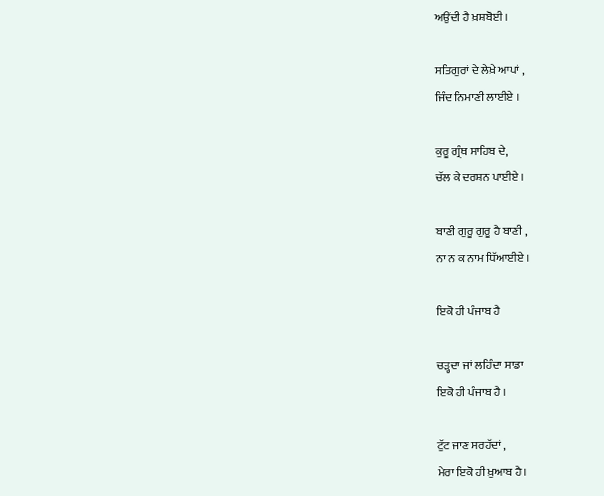ਅਉਂਦੀ ਹੈ ਖ਼ਸ਼ਬੋਈ ।

ਸਤਿਗੁਰਾਂ ਦੇ ਲੇਖ਼ੇ ਆਪਾਂ ,
ਜਿੰਦ ਨਿਮਾਣੀ ਲਾਈਏ ।

ਕੁਰੂ ਗ੍ਰੰਥ ਸਾਹਿਬ ਦੇ,
ਚੱਲ ਕੇ ਦਰਸ਼ਨ ਪਾਈਏ ।

ਬਾਣੀ ਗੁਰੂ ਗੁਰੂ ਹੈ ਬਾਣੀ ,
ਨਾ ਨ ਕ ਨਾਮ ਧਿੱਆਈਏ ।

ਇਕੋ ਹੀ ਪੰਜਾਬ ਹੈ

ਚੜ੍ਹਦਾ ਜਾਂ ਲਹਿੰਦਾ ਸਾਡਾ
ਇਕੋ ਹੀ ਪੰਜਾਬ ਹੈ ।

ਟੁੱਟ ਜਾਣ ਸਰਹੱਦਾਂ ,
ਮੇਰਾ ਇਕੋ ਹੀ ਖ਼ੁਆਬ ਹੈ।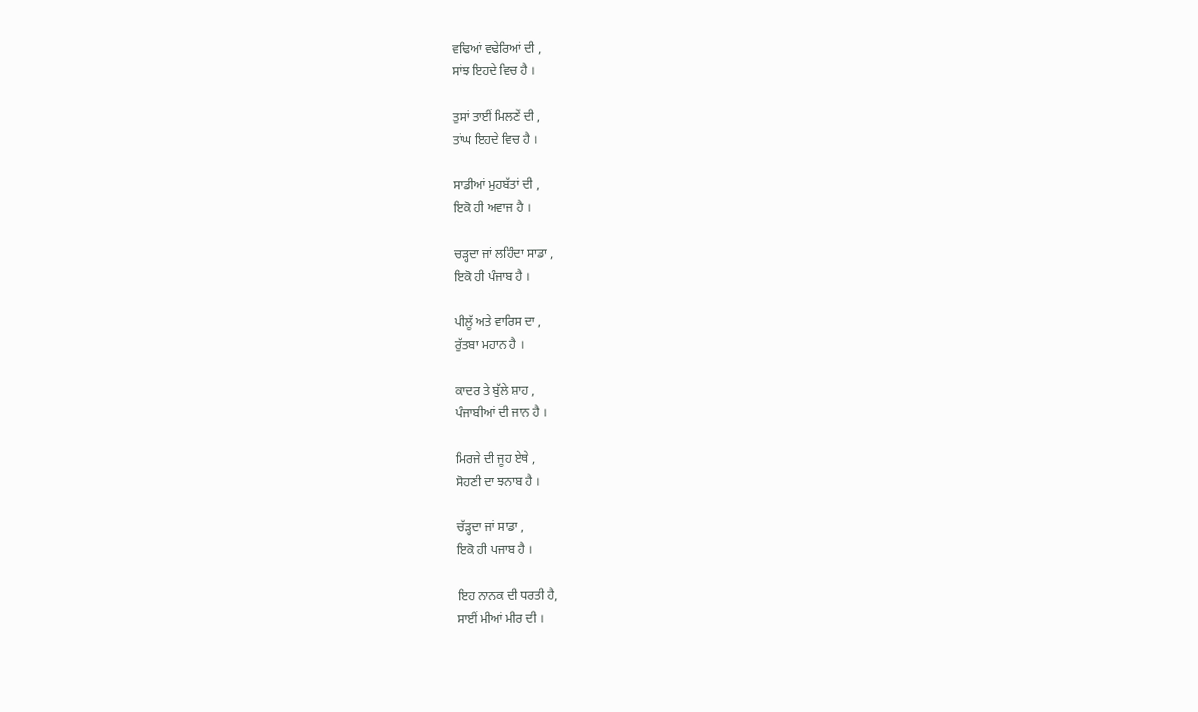ਵਢਿਆਂ ਵਢੇਰਿਆਂ ਦੀ ,
ਸਾਂਝ ਇਹਦੇ ਵਿਚ ਹੈ ।

ਤੁਸਾਂ ਤਾਈਂ ਮਿਲਣੇਂ ਦੀ ,
ਤਾਂਘ ਇਹਦੇ ਵਿਚ ਹੈ ।

ਸਾਡੀਆਂ ਮੁਹਬੱਤਾਂ ਦੀ ,
ਇਕੋ ਹੀ ਅਵਾਜ ਹੈ ।

ਚੜ੍ਹਦਾ ਜਾਂ ਲਹਿੰਦਾ ਸਾਡਾ ,
ਇਕੋ ਹੀ ਪੰਜਾਬ ਹੈ ।

ਪੀਲੂੱ ਅਤੇ ਵਾਰਿਸ ਦਾ ,
ਰੁੱਤਬਾ ਮਹਾਨ ਹੈ ।

ਕਾਦਰ ਤੇ ਬੁੱਲੇ ਸ਼ਾਹ ,
ਪੰਜਾਬੀਆਂ ਦੀ ਜਾਨ ਹੈ ।

ਮਿਰਜੇ ਦੀ ਜੂਹ ਏਥੇ ,
ਸੋਹਣੀ ਦਾ ਝਨਾਬ ਹੈ ।

ਚੱੜ੍ਹਦਾ ਜਾਂ ਸਾਡਾ ,
ਇਕੋ ਹੀ ਪਜਾਬ ਹੈ ।

ਇਹ ਨਾਨਕ ਦੀ ਧਰਤੀ ਹੈ,
ਸਾਈਂ ਮੀਆਂ ਮੀਰ ਦੀ ।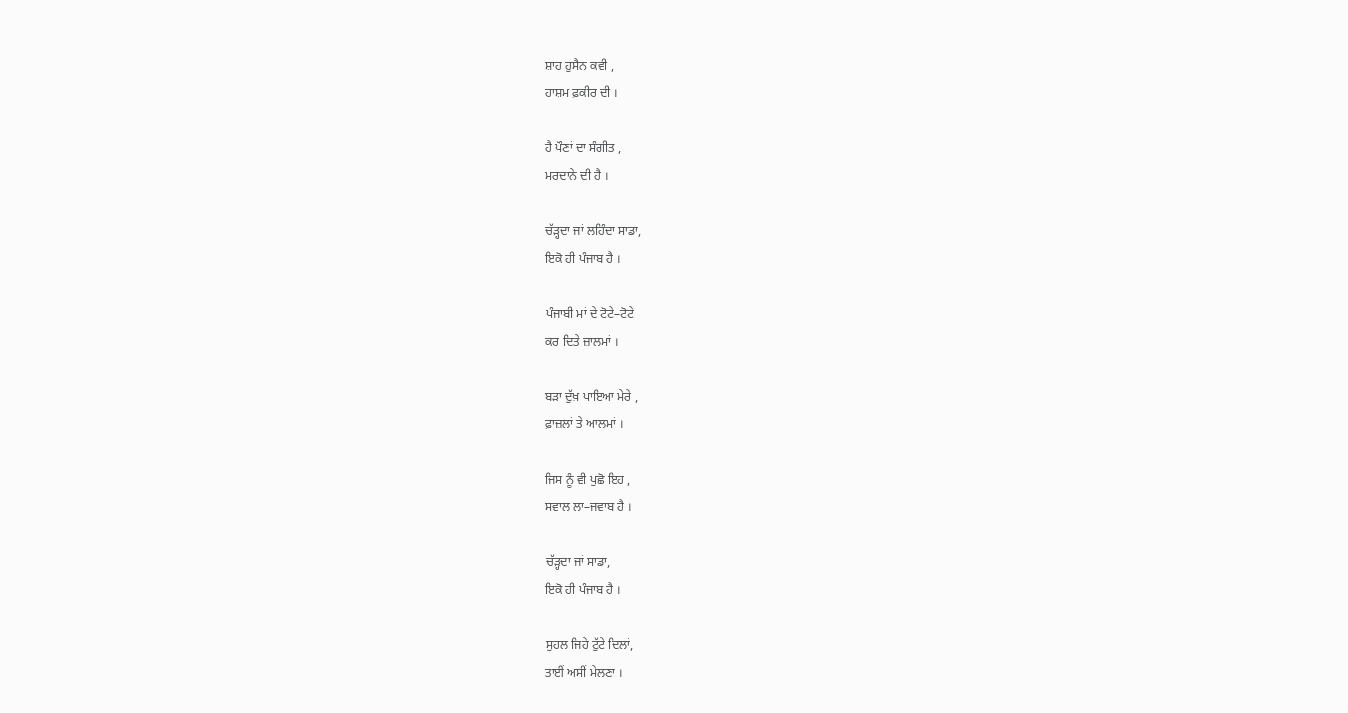ਸ਼ਾਹ ਹੁਸੈਨ ਕਵੀ ,
ਹਾਸ਼ਮ ਫ਼ਕੀਰ ਦੀ ।

ਹੈ ਪੌਣਾਂ ਦਾ ਸੰਗੀਤ ,
ਮਰਦਾਨੇ ਦੀ ਹੈ ।

ਚੱੜ੍ਹਦਾ ਜਾਂ ਲਹਿੰਦਾ ਸਾਡਾ,
ਇਕੋ ਹੀ ਪੰਜਾਬ ਹੈ ।

ਪੰਜਾਬੀ ਮਾਂ ਦੇ ਟੋਟੇ–ਟੋਟੇ
ਕਰ ਦਿਤੇ ਜ਼ਾਲਮਾਂ ।

ਬੜਾ ਦੁੱਖ਼ ਪਾਇਆ ਮੇਰੇ ,
ਫ਼ਾਜ਼ਲਾਂ ਤੇ ਆਲਮਾਂ ।

ਜਿਸ ਨੂੰ ਵੀ ਪੁਛੋ ਇਹ ,
ਸਵਾਲ ਲਾ–ਜਵਾਬ ਹੈ ।

ਚੱੜ੍ਹਦਾ ਜਾਂ ਸਾਡਾ,
ਇਕੋ ਹੀ ਪੰਜਾਬ ਹੈ ।

ਸੁਹਲ ਜਿਹੇ ਟੁੱਟੇ ਦਿਲਾਂ,
ਤਾਈਂ ਅਸੀਂ ਮੇਲਣਾ ।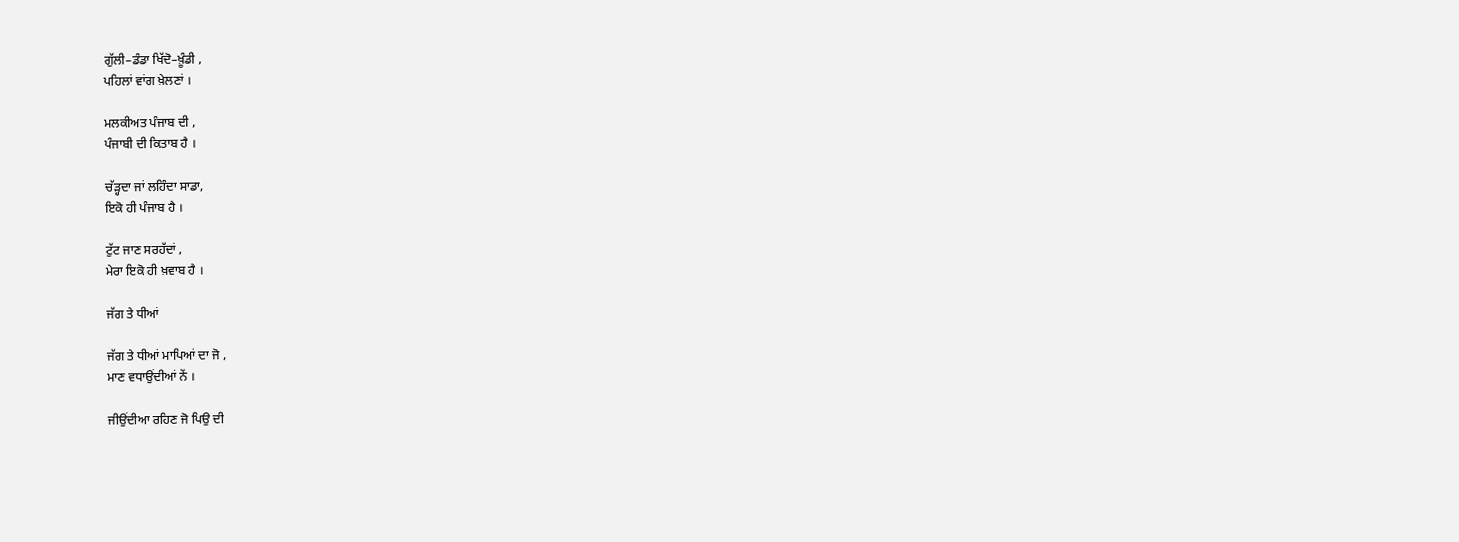ਗੁੱਲੀ–ਡੰਡਾ ਖਿੱਦੋ–ਖ਼ੂੰਡੀ ,
ਪਹਿਲਾਂ ਵਾਂਗ ਖ਼ੇਲਣਾਂ ।

ਮਲਕੀਅਤ ਪੰਜਾਬ ਦੀ ,
ਪੰਜਾਬੀ ਦੀ ਕਿਤਾਬ ਹੈ ।

ਚੱੜ੍ਹਦਾ ਜਾਂ ਲਹਿੰਦਾ ਸਾਡਾ,
ਇਕੋ ਹੀ ਪੰਜਾਬ ਹੈ ।

ਟੁੱਟ ਜਾਣ ਸਰਹੱਦਾਂ ,
ਮੇਰਾ ਇਕੋ ਹੀ ਖ਼ਵਾਬ ਹੈ ।

ਜੱਗ ਤੇ ਧੀਆਂ

ਜੱਗ ਤੇ ਧੀਆਂ ਮਾਪਿਆਂ ਦਾ ਜੋ ,
ਮਾਣ ਵਧਾਉਂਦੀਆਂ ਨੇਂ ।

ਜੀਉਂਦੀਆ ਰਹਿਣ ਜੋ ਪਿਉ ਦੀ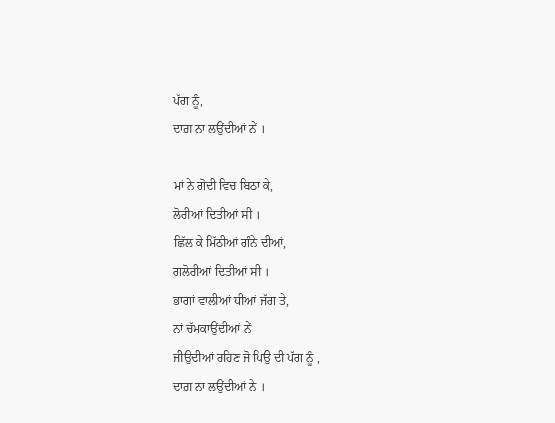ਪੱਗ ਨੂੰ,
ਦਾਗ਼ ਨਾ ਲਉਂਦੀਆਂ ਨੇਂ ।

ਮਾਂ ਨੇ ਗੋਦੀ ਵਿਚ ਬਿਠਾ ਕੇ,
ਲੋਰੀਆਂ ਦਿਤੀਆਂ ਸੀ ।
ਛਿੱਲ ਕੇ ਮਿੱਠੀਆਂ ਗੰਨੇ ਦੀਆਂ,
ਗਲੋਰੀਆਂ ਦਿਤੀਆਂ ਸੀ ।
ਭਾਗਾਂ ਵਾਲੀਆਂ ਧੀਆਂ ਜੱਗ ਤੇ,
ਨਾਂ ਚੱਮਕਾਉਂਦੀਆਂ ਨੇਂ
ਜੀਉਦੀਆਂ ਰਹਿਣ ਜੋ ਪਿਉ ਦੀ ਪੱਗ ਨੂੰ ,
ਦਾਗ਼ ਨਾ ਲਉਂਦੀਆਂ ਨੇ ।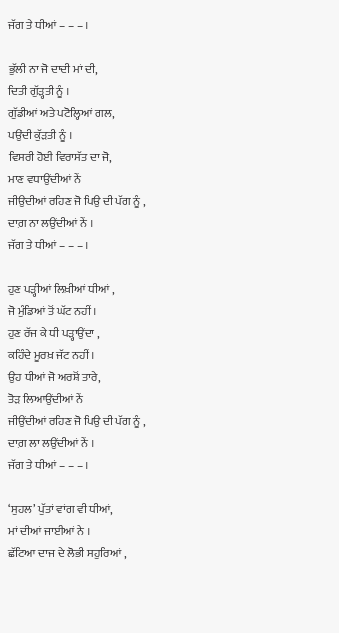ਜੱਗ ਤੇ ਧੀਆਂ – – – ।

ਭੁੱਲੀ ਨਾ ਜੋ ਦਾਦੀ ਮਾਂ ਦੀ,
ਦਿਤੀ ਗੁੱੜ੍ਹਤੀ ਨੂੰ ।
ਗੁੱਡੀਆਂ ਅਤੇ ਪਟੋਲ੍ਹਿਆਂ ਗਲ,
ਪਉਂਦੀ ਕੁੱੜਤੀ ਨੂੰ ।
ਵਿਸਰੀ ਹੋਈ ਵਿਰਾਸੱਤ ਦਾ ਜੋ,
ਮਾਣ ਵਧਾਉਂਦੀਆਂ ਨੇਂ
ਜੀਉਦੀਆਂ ਰਹਿਣ ਜੋ ਪਿਉ ਦੀ ਪੱਗ ਨੂੰ ,
ਦਾਗ਼ ਨਾ ਲਉਂਦੀਆਂ ਨੇਂ ।
ਜੱਗ ਤੇ ਧੀਆਂ – – – ।

ਹੁਣ ਪੜ੍ਹੀਆਂ ਲਿਖ਼ੀਆਂ ਧੀਆਂ ,
ਜੋ ਮੁੰਡਿਆਂ ਤੋਂ ਘੱਟ ਨਹੀਂ ।
ਹੁਣ ਰੱਜ ਕੇ ਧੀ ਪੜ੍ਹਾਉਂਦਾ ,
ਕਹਿੰਦੇ ਮੂਰਖ਼ ਜੱਟ ਨਹੀਂ ।
ਉਹ ਧੀਆਂ ਜੋ ਅਰਸ਼ੋਂ ਤਾਰੇ,
ਤੋੜ ਲਿਆਉਂਦੀਆਂ ਨੇਂ
ਜੀਉਂਦੀਆਂ ਰਹਿਣ ਜੋ ਪਿਉ ਦੀ ਪੱਗ ਨੂੰ ,
ਦਾਗ਼ ਲਾ ਲਉਂਦੀਆਂ ਨੇਂ ।
ਜੱਗ ਤੇ ਧੀਆਂ – – – ।

‘ਸੁਹਲ’ ਪੁੱਤਾਂ ਵਾਂਗ ਵੀ ਧੀਆਂ,
ਮਾਂ ਦੀਆਂ ਜਾਈਆਂ ਨੇ ।
ਛੱਟਿਆ ਦਾਜ ਦੇ ਲੋਭੀ ਸਹੁਰਿਆਂ ,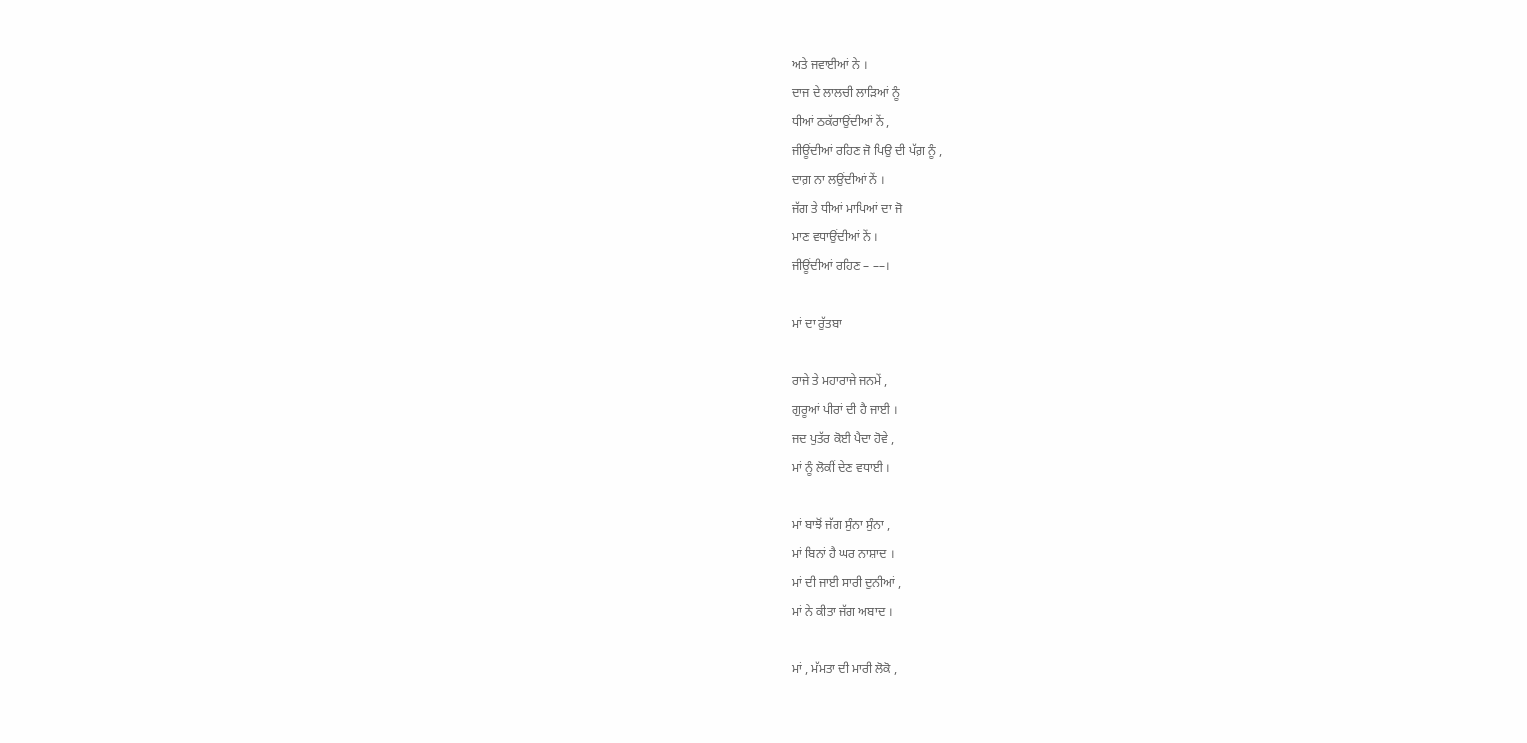ਅਤੇ ਜਵਾਈਆਂ ਨੇ ।
ਦਾਜ ਦੇ ਲਾਲਚੀ ਲਾੜਿਆਂ ਨੂੰ
ਧੀਆਂ ਠਕੱਰਾਉਂਦੀਆਂ ਨੇਂ ,
ਜੀਊਂਦੀਆਂ ਰਹਿਣ ਜੋ ਪਿਉ ਦੀ ਪੱਗ਼ ਨੂੰ ,
ਦਾਗ਼ ਨਾ ਲਉਂਦੀਆਂ ਨੇਂ ।
ਜੱਗ ਤੇ ਧੀਆਂ ਮਾਪਿਆਂ ਦਾ ਜੋ
ਮਾਣ ਵਧਾਉਂਦੀਆਂ ਨੇਂ ।
ਜੀਊਂਦੀਆਂ ਰਹਿਣ – ––।

ਮਾਂ ਦਾ ਰੁੱਤਬਾ

ਰਾਜੇ ਤੇ ਮਹਾਰਾਜੇ ਜਨਮੇਂ ,
ਗੁਰੂਆਂ ਪੀਰਾਂ ਦੀ ਹੈ ਜਾਈ ।
ਜਦ ਪੁਤੱਰ ਕੋਈ ਪੈਦਾ ਹੋਵੇ ,
ਮਾਂ ਨੂੰ ਲੋਕੀਂ ਦੇਣ ਵਧਾਈ ।

ਮਾਂ ਬਾਝੋਂ ਜੱਗ ਸੁੰਨਾ ਸੁੰਨਾ ,
ਮਾਂ ਬਿਨਾਂ ਹੈ ਘਰ ਨਾਸ਼ਾਦ ।
ਮਾਂ ਦੀ ਜਾਈ ਸਾਰੀ ਦੁਨੀਆਂ ,
ਮਾਂ ਨੇ ਕੀਤਾ ਜੱਗ ਅਬਾਦ ।

ਮਾਂ , ਮੱਮਤਾ ਦੀ ਮਾਰੀ ਲੋਕੋ ,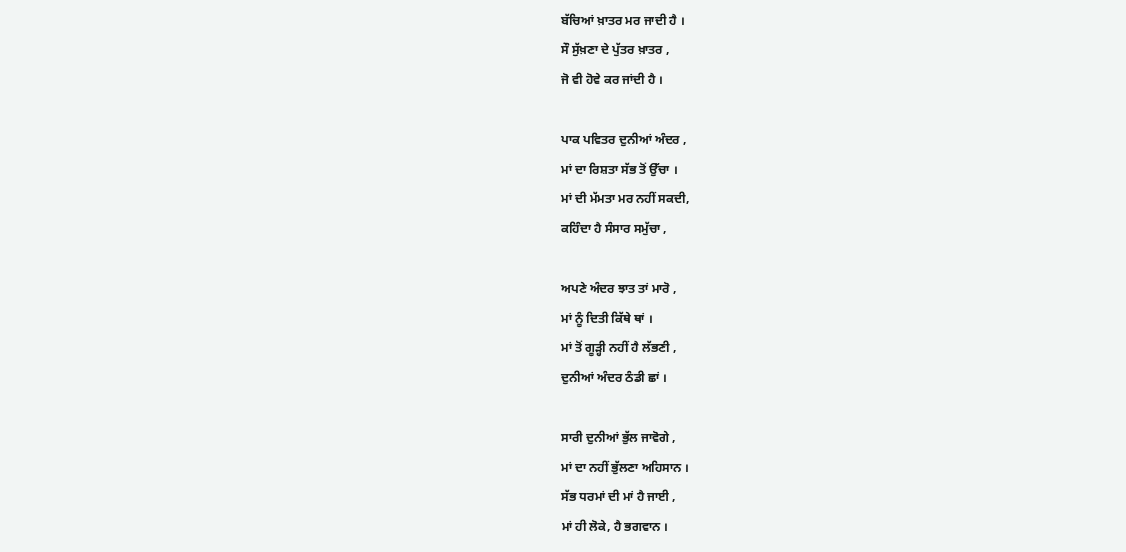ਬੱਚਿਆਂ ਖ਼ਾਤਰ ਮਰ ਜਾਦੀ ਹੈ ।
ਸੌ ਸੁੱਖ਼ਣਾ ਦੇ ਪੁੱਤਰ ਖ਼ਾਤਰ ,
ਜੋ ਵੀ ਹੋਵੇ ਕਰ ਜਾਂਦੀ ਹੈ ।

ਪਾਕ ਪਵਿਤਰ ਦੁਨੀਆਂ ਅੰਦਰ ,
ਮਾਂ ਦਾ ਰਿਸ਼ਤਾ ਸੱਭ ਤੋਂ ਉੱਚਾ ।
ਮਾਂ ਦੀ ਮੱਮਤਾ ਮਰ ਨਹੀਂ ਸਕਦੀ,
ਕਹਿੰਦਾ ਹੈ ਸੰਸਾਰ ਸਮੁੱਚਾ ,

ਅਪਣੇ ਅੰਦਰ ਝਾਤ ਤਾਂ ਮਾਰੋ ,
ਮਾਂ ਨੂੰ ਦਿਤੀ ਕਿੱਥੇ ਥਾਂ ।
ਮਾਂ ਤੋਂ ਗੂੜ੍ਹੀ ਨਹੀਂ ਹੈ ਲੱਭਣੀ ,
ਦੁਨੀਆਂ ਅੰਦਰ ਠੰਡੀ ਛਾਂ ।

ਸਾਰੀ ਦੁਨੀਆਂ ਭੁੱਲ ਜਾਵੋਗੇ ,
ਮਾਂ ਦਾ ਨਹੀਂ ਭੁੱਲਣਾ ਅਹਿਸਾਨ ।
ਸੱਭ ਧਰਮਾਂ ਦੀ ਮਾਂ ਹੈ ਜਾਈ ,
ਮਾਂ ਹੀ ਲੋਕੇ, ਹੈ ਭਗਵਾਨ ।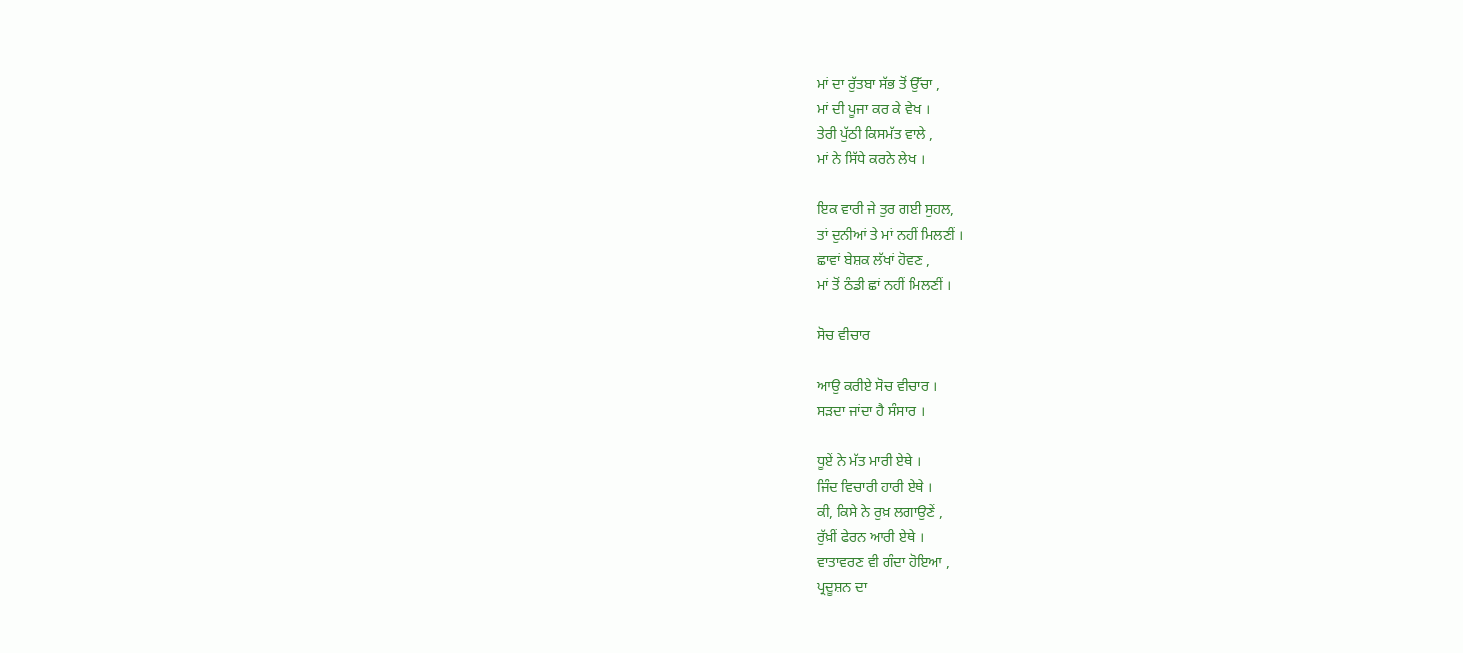ਮਾਂ ਦਾ ਰੁੱਤਬਾ ਸੱਭ ਤੋਂ ਉੱਚਾ ,
ਮਾਂ ਦੀ ਪੂਜਾ ਕਰ ਕੇ ਵੇਖ ।
ਤੇਰੀ ਪੁੱਠੀ ਕਿਸਮੱਤ ਵਾਲੇ ,
ਮਾਂ ਨੇ ਸਿੱਧੇ ਕਰਨੇ ਲੇਖ ।

ਇਕ ਵਾਰੀ ਜੇ ਤੁਰ ਗਈ ਸੁਹਲ,
ਤਾਂ ਦੁਨੀਆਂ ਤੇ ਮਾਂ ਨਹੀਂ ਮਿਲਣੀਂ ।
ਛਾਵਾਂ ਬੇਸ਼ਕ ਲੱਖਾਂ ਹੋਵਣ ,
ਮਾਂ ਤੋਂ ਠੰਡੀ ਛਾਂ ਨਹੀਂ ਮਿਲਣੀਂ ।

ਸੋਚ ਵੀਚਾਰ

ਆਉ ਕਰੀਏ ਸੋਚ ਵੀਚਾਰ ।
ਸੜਦਾ ਜਾਂਦਾ ਹੈ ਸੰਸਾਰ ।

ਧੂਏਂ ਨੇ ਮੱਤ ਮਾਰੀ ਏਥੇ ।
ਜਿੰਦ ਵਿਚਾਰੀ ਹਾਰੀ ਏਥੇ ।
ਕੀ, ਕਿਸੇ ਨੇ ਰੁਖ਼ ਲਗਾਉਣੇਂ ,
ਰੁੱਖ਼ੀਂ ਫੇਰਨ ਆਰੀ ਏਥੇ ।
ਵਾਤਾਵਰਣ ਵੀ ਗੰਦਾ ਹੋਇਆ ,
ਪ੍ਰਦੂਸ਼ਨ ਦਾ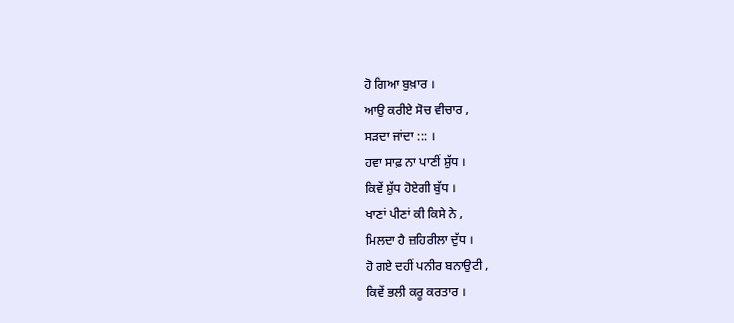ਹੋ ਗਿਆ ਬੁਖ਼ਾਰ ।
ਆਉ ਕਰੀਏ ਸੋਚ ਵੀਚਾਰ ,
ਸੜਦਾ ਜਾਂਦਾ ::: ।
ਹਵਾ ਸਾਫ਼ ਨਾ ਪਾਣੀਂ ਸ਼ੁੱਧ ।
ਕਿਵੇਂ ਸ਼ੁੱਧ ਹੋਏਗੀ ਬੁੱਧ ।
ਖਾਣਾਂ ਪੀਣਾਂ ਕੀ ਕਿਸੇ ਨੇ ,
ਮਿਲਦਾ ਹੈ ਜ਼ਹਿਰੀਲਾ ਦੁੱਧ ।
ਹੋ ਗਏ ਦਹੀਂ ਪਨੀਰ ਬਨਾਉਟੀ ,
ਕਿਵੇਂ ਭਲੀ ਕਰੂ ਕਰਤਾਰ ।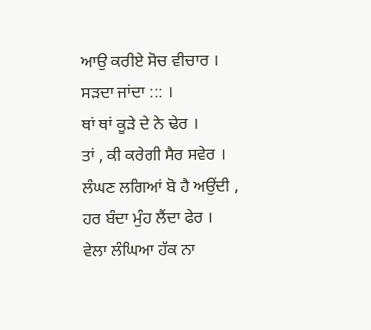ਆਉ ਕਰੀਏ ਸੋਚ ਵੀਚਾਰ ।
ਸੜਦਾ ਜਾਂਦਾ ::: ।
ਥਾਂ ਥਾਂ ਕੂੜੇ ਦੇ ਨੇ ਢੇਰ ।
ਤਾਂ , ਕੀ ਕਰੇਗੀ ਸੈਰ ਸਵੇਰ ।
ਲੰਘਣ ਲਗਿਆਂ ਬੋ ਹੈ ਅਉਂਦੀ ,
ਹਰ ਬੰਦਾ ਮੁੰਹ ਲੈਂਦਾ ਫੇਰ ।
ਵੇਲਾ ਲੰਘਿਆ ਹੱਕ ਨਾ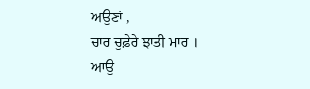ਅਉਣਾਂ ,
ਚਾਰ ਚੁਫ਼ੇਰੇ ਝਾਤੀ ਮਾਰ ।
ਆਉ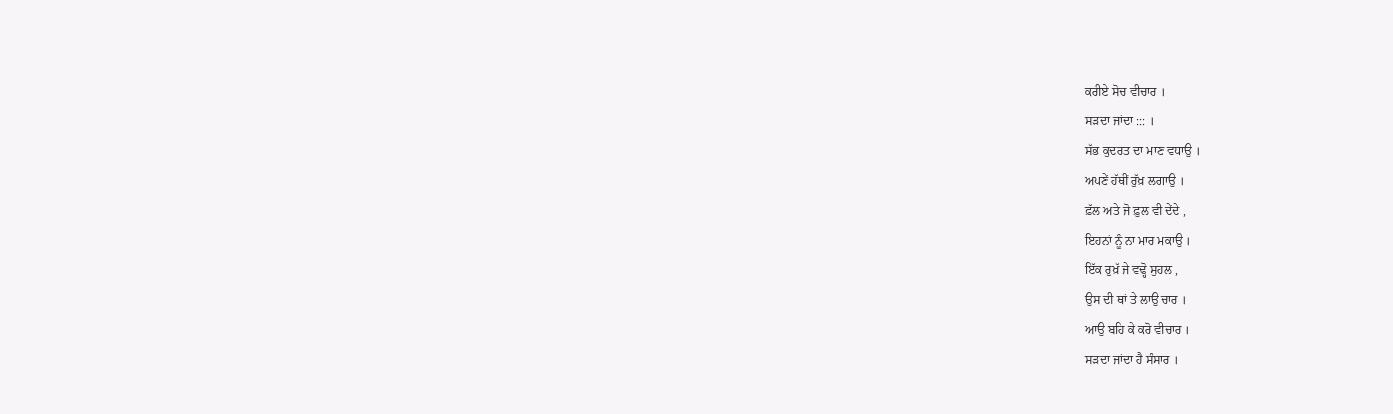ਕਰੀਏ ਸੋਚ ਵੀਚਾਰ ।
ਸੜਦਾ ਜਾਂਦਾ ::: ।
ਸੱਭ ਕੁਦਰਤ ਦਾ ਮਾਣ ਵਧਾਉ ।
ਅਪਣੇਂ ਹੱਥੀਂ ਰੁੱਖ਼ ਲਗਾਉ ।
ਫ਼ੱਲ ਅਤੇ ਜੋ ਫ਼ੁਲ ਵੀ ਦੇਂਦੇ ,
ਇਹਨਾਂ ਨੂੰ ਨਾ ਮਾਰ ਮਕਾਉ ।
ਇੱਕ ਰੁਖ਼ੱ ਜੇ ਵਢ੍ਹੋ ਸੁਹਲ ,
ਉਸ ਦੀ ਥਾਂ ਤੇ ਲਾਉ ਚਾਰ ।
ਆਉ ਬਹਿ ਕੇ ਕਰੋ ਵੀਚਾਰ ।
ਸੜਦਾ ਜਾਂਦਾ ਹੈ ਸੰਸਾਰ ।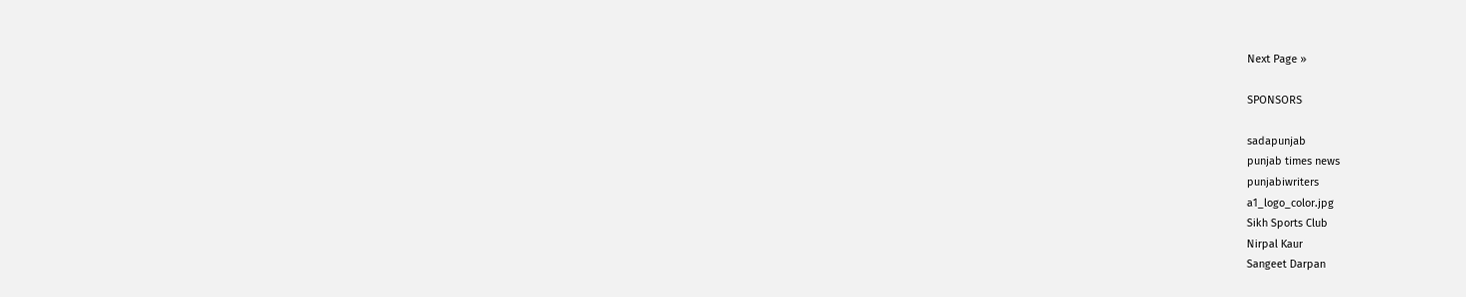Next Page »

SPONSORS

sadapunjab
punjab times news
punjabiwriters
a1_logo_color.jpg
Sikh Sports Club
Nirpal Kaur
Sangeet Darpan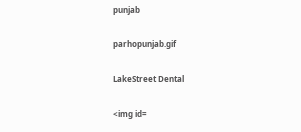punjab

parhopunjab.gif

LakeStreet Dental

<img id=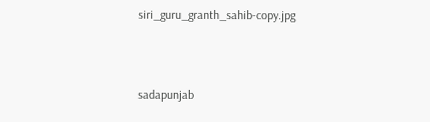siri_guru_granth_sahib-copy.jpg



sadapunjab